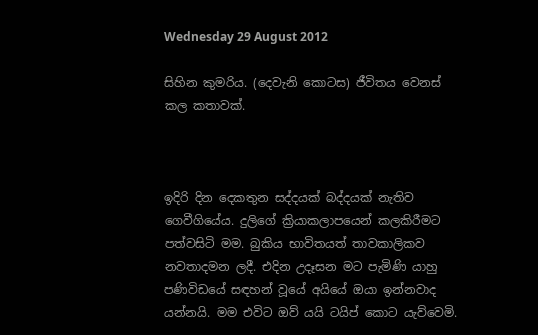Wednesday 29 August 2012

සිහින කුමරිය. (දෙවැනි කොටස) ජීවිතය වෙනස් කල කතාවක්.



ඉදිරි දින දෙකතුන සද්දයක් බද්දයක් නැතිව ගෙවීගියේය. දුලිගේ ක්‍රියාකලාපයෙන් කලකිරීමට පත්වසිටි මම. බුකිය භාවිතයත් තාවකාලිකව නවතාදමන ලදී. එදින උදෑසන මට පැමිණි යාහු පණිවිඩයේ සඳහන් වූයේ අයියේ ඔයා ඉන්නවාද යන්නයි. මම එවිට ඔව් යයි ටයිප් කොට යැව්වෙමි.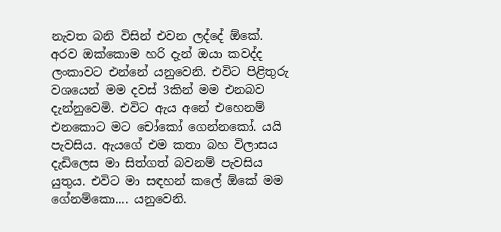නැවත බනි විසින් එවන ලද්දේ ඕකේ. අරව ඔක්කොම හරි දැන් ඔයා කවද්ද ලංකාවට එන්නේ යනුවෙනි. එවිට පිළිතුරු වශයෙන් මම දවස් 3කින් මම එනබව දැන්නුවෙමි. එවිට ඇය අනේ එහෙනම් එනකොට මට චෝකෝ ගෙන්නකෝ. යයි පැවසිය. ඇයගේ එම කතා බහ විලාසය දැඩිලෙස මා සිත්ගත් බවනම් පැවසිය යුතුය. එවිට මා සඳහන් කලේ ඕකේ මම ගේනම්කො.... යනුවෙනි.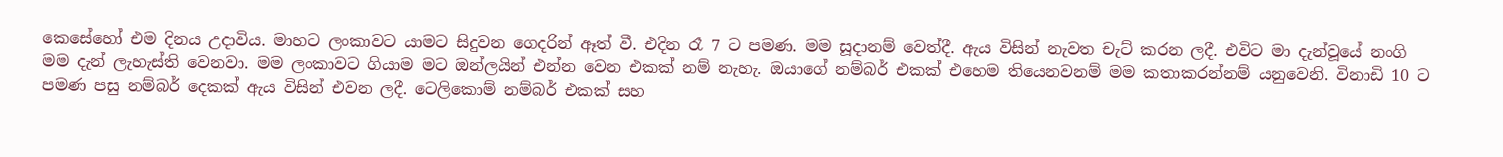කෙසේහෝ එම දිනය උදාවිය. මාහට ලංකාවට යාමට සිදුවන ගෙදරින් ඈත් වී. එදින රෑ 7 ට පමණ. මම සූදානම් වෙත්දී. ඇය විසින් නැවත චැට් කරන ලදී. එවිට මා දැන්වූයේ නංගි මම දැන් ලැහැස්ති වෙනවා. මම ලංකාවට ගියාම මට ඔන්ලයින් එන්න වෙන එකක් නම් නැහැ. ඔයාගේ නම්බර් එකක් එහෙම තියෙනවනම් මම කතාකරන්නම් යනුවෙනි. විනාඩි 10 ට පමණ පසු නම්බර් දෙකක් ඇය විසින් එවන ලදී. ටෙලිකොම් නම්බර් එකක් සහ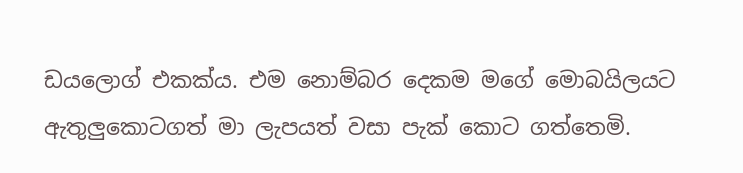ඩයලොග් එකක්ය. එම නොම්බර දෙකම මගේ මොබයිලයට ඇතුලුකොටගත් මා ලැපයත් වසා පැක් කොට ගත්තෙමි.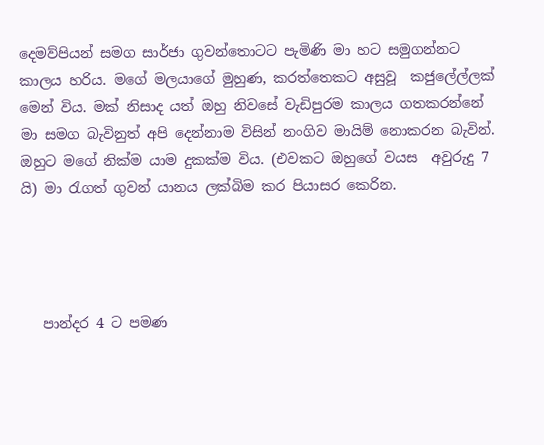දෙමව්පියන් සමග සාර්ජා ගුවන්තොටට පැමිණි මා හට සමුගන්නට කාලය හරිය. මගේ මලයාගේ මුහුණ, කරත්තෙකට අසුවූ  කජුලේල්ලක් මෙන් විය. මක් නිසාද යත් ඔහු නිවසේ වැඩිපුරම කාලය ගතකරන්නේ මා සමග බැවිනුත් අපි දෙන්නාම විසින් නංගිව මායිම් නොකරන බැවින්. ඔහුට මගේ නික්ම යාම දුකක්ම විය. (එවකට ඔහුගේ වයස  අවුරුදු 7 යි) මා රැගත් ගුවන් යානය ලක්බිම කර පියාසර කෙරින.




   පාන්දර 4 ට පමණ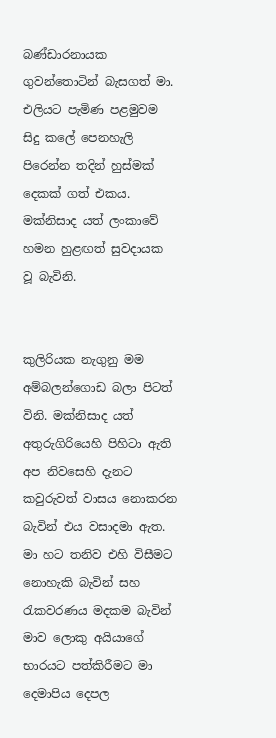බණ්ඩාරනායක ගුවන්තොටින් බැසගත් මා. එලියට පැමිණ පළමුවම සිදු කලේ පෙනහැලි පිරෙන්න තදින් හුස්මක් දෙකක් ගත් එකය. මක්නිසාද යත් ලංකාවේ හමන හුළඟත් සුවදායක වූ බැවිනි.


කුලිරියක නැගුනු මම අම්බලන්ගොඩ බලා පිටත් විනි. මක්නිසාද යත් අතුරුගිරියෙහි පිහිටා ඇති අප නිවසෙහි දැනට කවුරුවත් වාසය නොකරන බැවින් එය වසාදමා ඇත. මා හට තනිව එහි විසීමට නොහැකි බැවින් සහ රැකවරණය මදකම බැවින් මාව ලොකු අයියාගේ භාරයට පත්කිරීමට මා දෙමාපිය දෙපල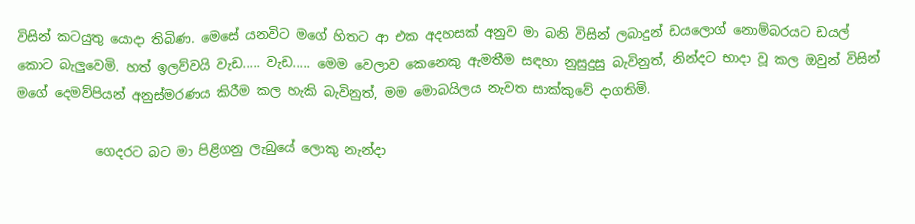විසින් කටයුතු යොදා තිබිණ. මෙසේ යනවිට මගේ හිතට ආ එක අදහසක් අනුව මා බනි විසින් ලබාදුන් ඩයලොග් නොම්බරයට ඩයල් කොට බැලුවෙමි. හත් ඉලව්වයි වැඩ..... වැඩ..... මෙම වෙලාව කෙනෙකු ඇමතීම සඳහා නුසුදුසු බැවිනුත්, නින්දට භාදා වූ කල ඔවුන් විසින්  මගේ දෙමව්පියන් අනුස්මරණය කිරීම කල හැකි බැවිනුත්, මම මොබයිලය නැවත සාක්කුවේ දාගතිමි.

            ගෙදරට බට මා පිළිගනු ලැබුයේ ලොකු නැන්දා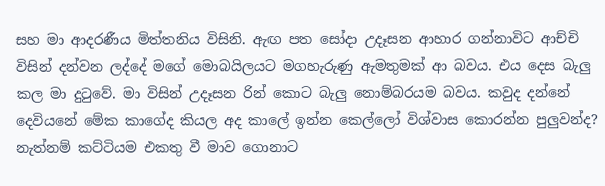සහ මා ආදරණීය මිත්තනිය විසිනි. ඇඟ පත සෝදා උදෑසන ආහාර ගන්නාවිට ආච්චි විසින් දන්වන ලද්දේ මගේ මොබයිලයට මගහැරුණු ඇමතුමක් ආ බවය. එය දෙස බැලු කල මා දුටුවේ. මා විසින් උදෑසන රින් කොට බැලු නොම්බරයම බවය. කවුද දන්නේ දෙවියනේ මේක කාගේද කියල අද කාලේ ඉන්න කෙල්ලෝ විශ්වාස කොරන්න පුලුවන්ද? නැත්නම් කට්ටියම එකතු වී මාව ගොනාට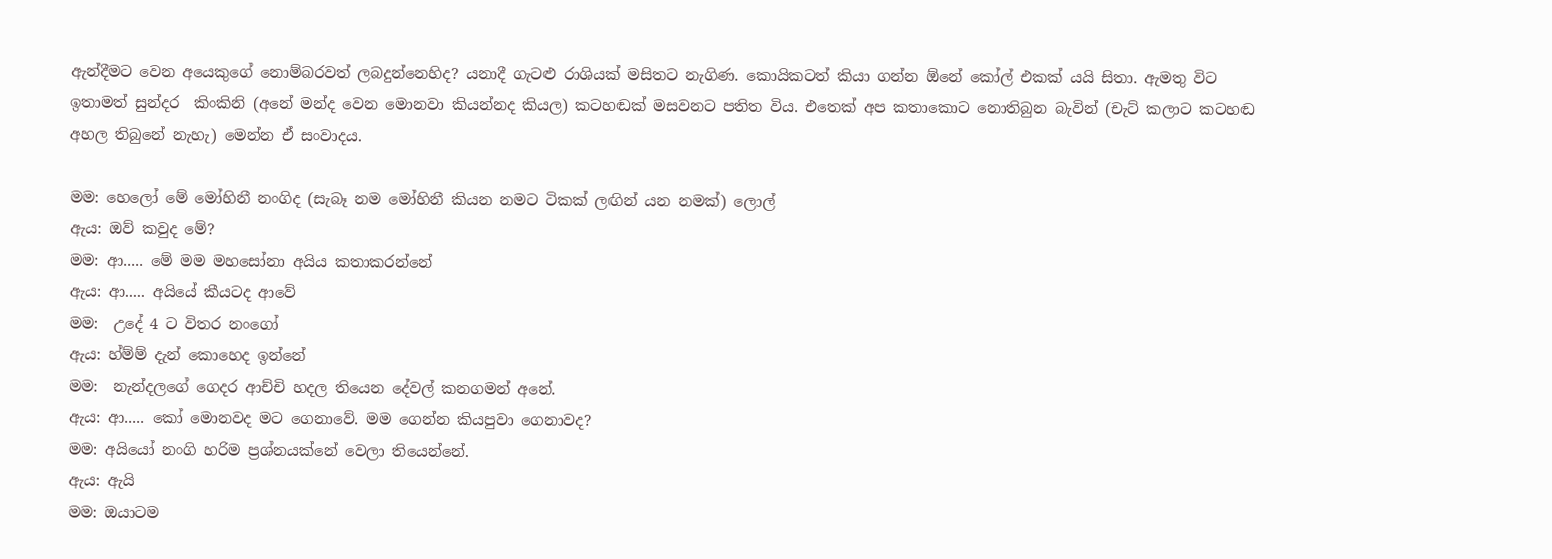ඇන්දීමට වෙන අයෙකුගේ නොම්බරවත් ලබදුන්නෙහිද? යනාදී ගැටළු රාශියක් මසිතට නැගිණ. කොයිකටත් කියා ගන්න ඕනේ කෝල් එකක් යයි සිතා. ඇමතු විට ඉතාමත් සුන්දර  කිංකිනි (අනේ මන්ද වෙන මොනවා කියන්නද කියල) කටහඬක් මසවනට පතිත විය. එතෙක් අප කතාකොට නොතිබුන බැවින් (චැට් කලාට කටහඬ අහල තිබුනේ නැහැ) මෙන්න ඒ සංවාදය.

මම: හෙලෝ මේ මෝහිනී නංගිද (සැබෑ නම මෝහිනී කියන නමට ටිකක් ලඟින් යන නමක්) ලොල්
ඇය: ඔව් කවුද මේ?
මම: ආ..... මේ මම මහසෝනා අයිය කතාකරන්නේ
ඇය: ආ..... අයියේ කීයටද ආවේ
මම:  උදේ 4 ට විතර නංගෝ
ඇය: හ්ම්ම් දැන් කොහෙද ඉන්නේ
මම:  නැන්දලගේ ගෙදර ආච්චි හදල තියෙන දේවල් කනගමන් අනේ.
ඇය: ආ..... කෝ මොනවද මට ගෙනාවේ. මම ගෙන්න කියපුවා ගෙනාවද?
මම: අයියෝ නංගි හරිම ප්‍රශ්නයක්නේ වෙලා තියෙන්නේ.
ඇය: ඇයි
මම: ඔයාටම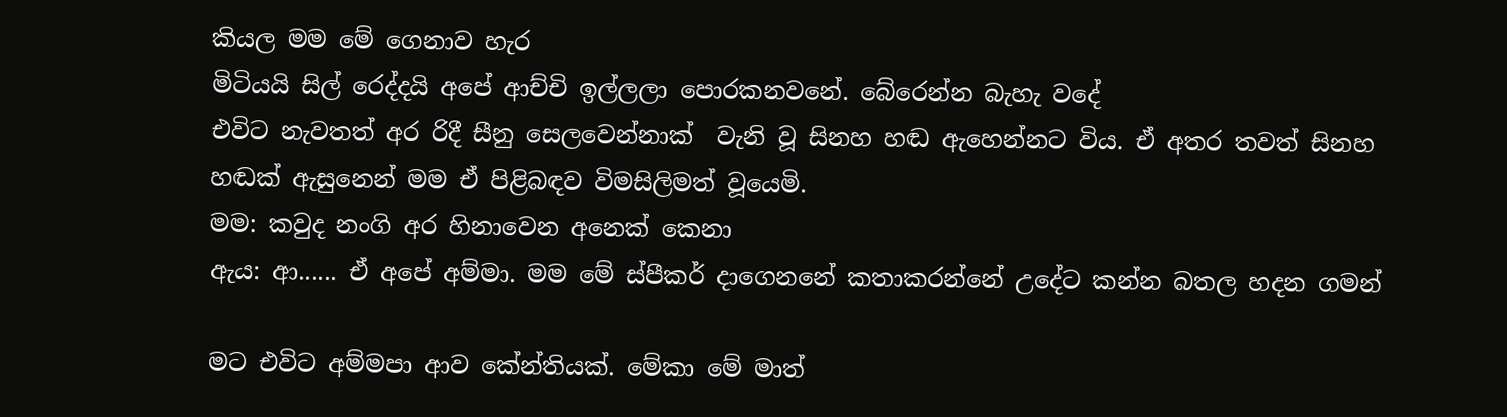කියල මම මේ ගෙනාව හැර
මිටියයි සිල් රෙද්දයි අපේ ආච්චි ඉල්ලලා පොරකනවනේ. බේරෙන්න බැහැ වදේ
එවිට නැවතත් අර රිදී සීනු සෙලවෙන්නාක්  වැනි වූ සිනහ හඬ ඇහෙන්නට විය. ඒ අතර තවත් සිනහ හඬක් ඇසුනෙන් මම ඒ පිළිබඳව විමසිලිමත් වූයෙමි.
මම: කවුද නංගි අර හිනාවෙන අනෙක් කෙනා
ඇය: ආ...... ඒ අපේ අම්මා. මම මේ ස්පීකර් දාගෙනනේ කතාකරන්නේ උදේට කන්න බතල හදන ගමන්

මට එවිට අම්මපා ආව කේන්තියක්. මේකා මේ මාත්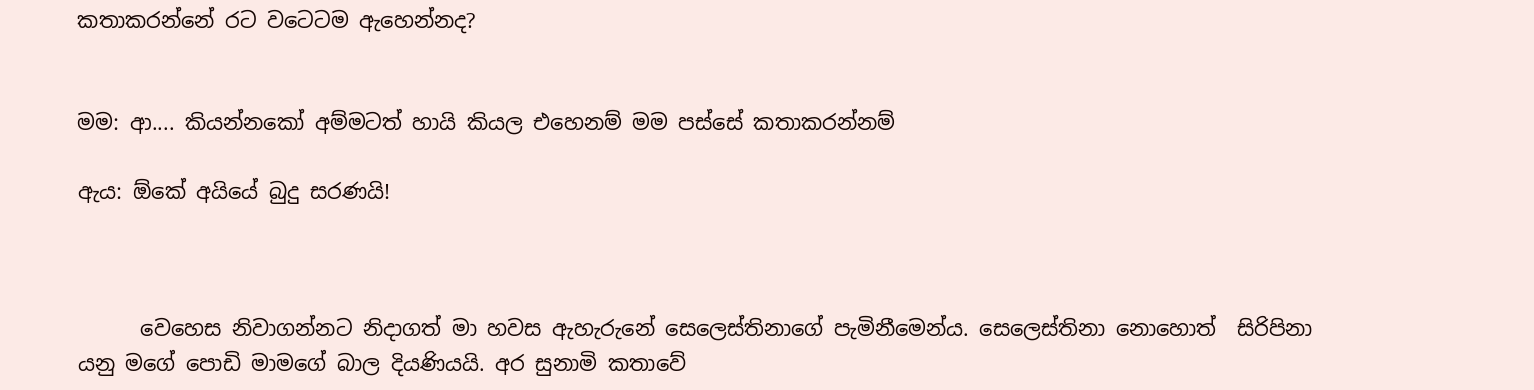කතාකරන්නේ රට වටෙටම ඇහෙන්නද?


මම: ආ.... කියන්නකෝ අම්මටත් හායි කියල එහෙනම් මම පස්සේ කතාකරන්නම්

ඇය: ඕකේ අයියේ බුදු සරණයි!



      වෙහෙස නිවාගන්නට නිදාගත් මා හවස ඇහැරුනේ සෙලෙස්තිනාගේ පැමිනීමෙන්ය. සෙලෙස්තිනා නොහොත්  සිරිපිනා යනු මගේ පොඩි මාමගේ බාල දියණියයි. අර සුනාමි කතාවේ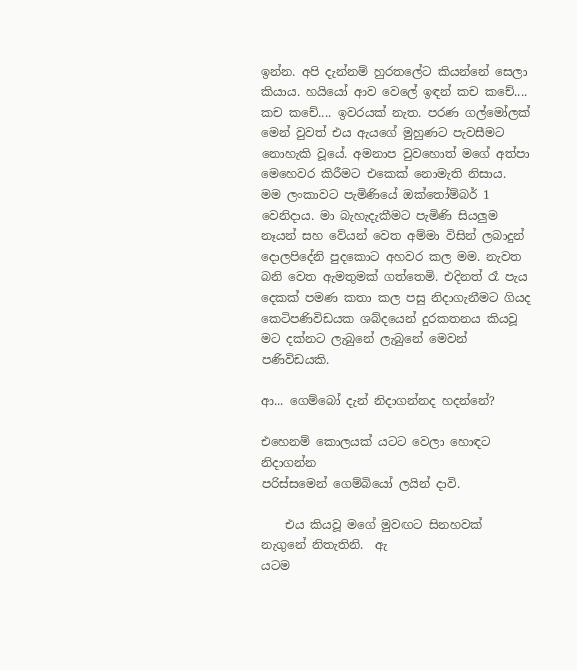ඉන්න. අපි දැන්නම් හුරතලේට කියන්නේ සෙලා කියාය. හයියෝ ආව වෙලේ ඉඳන් කච කචේ.... කච කචේ.... ඉවරයක් නැත. පරණ ගල්මෝලක් මෙන් වුවත් එය ඇයගේ මුහුණට පැවසීමට නොහැකි වූයේ. අමනාප වුවහොත් මගේ අත්පා මෙහෙවර කිරීමට එකෙක් නොමැති නිසාය. මම ලංකාවට පැමිණියේ ඔක්තෝම්බර් 1 වෙනිදාය. මා බැහැදැකීමට පැමිණි සියලුම නෑයන් සහ වේයන් වෙත අම්මා විසින් ලබාදුන් දොලපිදේනි පුදකොට අහවර කල මම. නැවත බනි වෙත ඇමතුමක් ගත්තෙමි. එදිනත් රෑ පැය දෙකක් පමණ කතා කල පසු නිදාගැනීමට ගියද  කෙටිපණිවිඩයක ශබ්දයෙන් දුරකතනය කියවූ මට දක්නට ලැබුනේ ලැබුනේ මෙවන් පණිවිඩයකි.

ආ... ගෙම්බෝ දැන් නිදාගන්නද හදන්නේ?

එහෙනම් කොලයක් යටට වෙලා හොඳට නිදාගන්න
පරිස්සමෙන් ගෙම්බියෝ ලයින් දාවි.

    එය කියවූ මගේ මුවඟට සිනහවක් නැගුනේ නිතැතිනි.  ඇ
යටම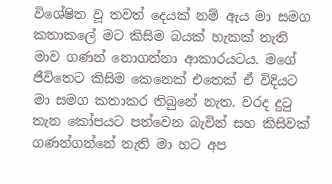විශේෂිත වූ තවත් දෙයක් නම් ඇය මා සමග කතාකලේ මට කිසිම බයක් හැකක් නැති මාව ගණන් නොගන්නා ආකාරයටය. මගේ ජීවිතෙට කිසිම කෙනෙක් එතෙක් ඒ විදියට මා සමග කතාකර තිබුනේ නැත. වරද දුටු තැන කෝපයට පත්වෙන බැවින් සහ කිසිවක් ගණන්ගන්නේ නැති මා හට අප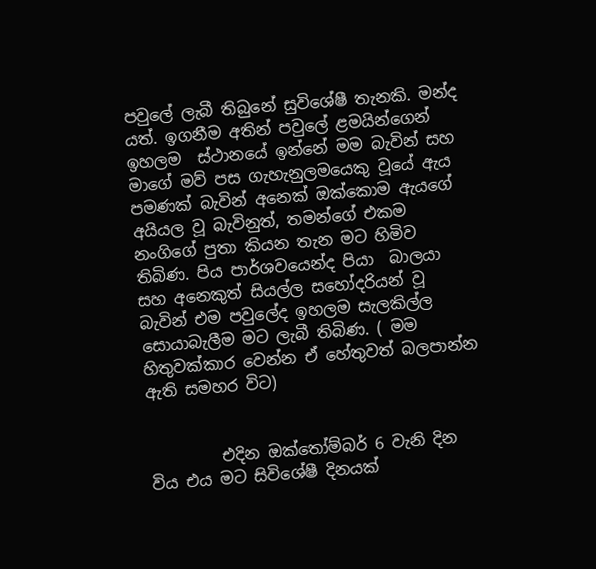පවුලේ ලැබී තිබුනේ සුවිශේෂී තැනකි. මන්ද යත්. ඉගනීම අතින් පවුලේ ළමයින්ගෙන් ඉහලම  ස්ථානයේ ඉන්නේ මම බැවින් සහ මාගේ මව් පස ගැහැනුලමයෙකු වූයේ ඇය පමණක් බැවින් අනෙක් ඔක්කොම ඇයගේ අයියල වූ බැවිනුත්, තමන්ගේ එකම නංගිගේ පුතා කියන තැන මට හිමිව තිබිණ. පිය පාර්ශවයෙන්ද පියා  බාලයා සහ අනෙකුත් සියල්ල සහෝදරියන් වූ බැවින් එම පවුලේද ඉහලම සැලකිල්ල සොයාබැලීම මට ලැබී තිබිණ. ( මම හිතුවක්කාර වෙන්න ඒ හේතුවත් බලපාන්න ඇති සමහර විට)


         එදින ඔක්තෝම්බර් 6 වැනි දින විය එය මට සිවිශේෂී දිනයක්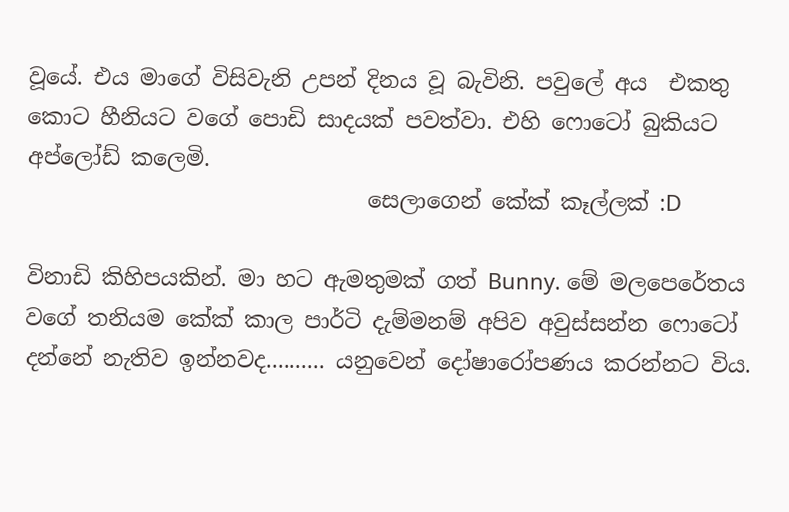වූයේ. එය මාගේ විසිවැනි උපන් දිනය වූ බැවිනි. පවුලේ අය  එකතු කොට හීනියට වගේ පොඩි සාදයක් පවත්වා. එහි ෆොටෝ බුකියට අප්ලෝඩ් කලෙමි.
                               සෙලාගෙන් කේක් කෑල්ලක් :D

විනාඩි කිහිපයකින්. මා හට ඇමතුමක් ගත් Bunny. මේ මලපෙරේතය වගේ තනියම කේක් කාල පාර්ටි දැම්මනම් අපිව අවුස්සන්න ෆොටෝ දන්නේ නැතිව ඉන්නවද.......... යනුවෙන් දෝෂාරෝපණය කරන්නට විය.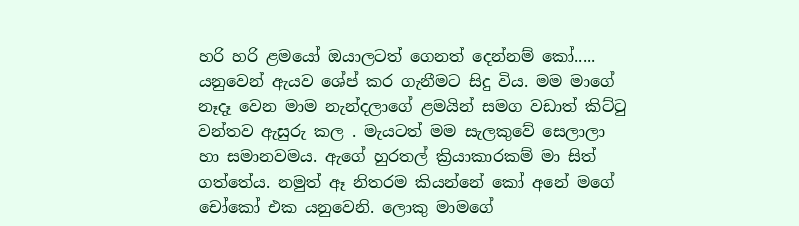හරි හරි ළමයෝ ඔයාලටත් ගෙනත් දෙන්නම් කෝ..... යනුවෙන් ඇයව ශේප් කර ගැනීමට සිදු විය. මම මාගේ නෑදෑ වෙන මාම නැන්දලාගේ ළමයින් සමග වඩාත් කිට්ටු වන්තව ඇසුරු කල . මැයටත් මම සැලකුවේ සෙලාලා හා සමානවමය. ඇගේ හුරතල් ක්‍රියාකාරකම් මා සිත් ගත්තේය. නමුත් ඈ නිතරම කියන්නේ කෝ අනේ මගේ චෝකෝ එක යනුවෙනි. ලොකු මාමගේ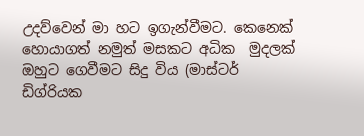උදව්වෙන් මා හට ඉගැන්වීමට. කෙනෙක් හොයාගත් නමුත් මසකට අධික  මුදලක්  ඔහුට ගෙවීමට සිදු විය (මාස්ටර් ඩිග්රියක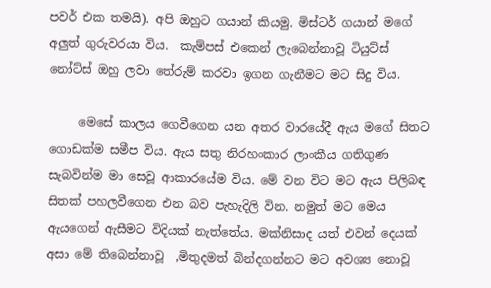පවර් එක තමයි). අපි ඔහුට ගයාන් කියමු. මිස්ටර් ගයාන් මගේ අලුත් ගුරුවරයා විය.  කැම්පස් එකෙන් ලැබෙන්නාවූ ටියුට්ස් නෝට්ස් ඔහු ලවා තේරුම් කරවා ඉගන ගැනීමට මට සිදු විය.

     මෙසේ කාලය ගෙවීගෙන යන අතර වාරයේදී ඇය මගේ සිතට ගොඩක්ම සමීප විය. ඇය සතු නිරහංකාර ලාංකීය ගතිගුණ සැබවින්ම මා සෙවූ ආකාරයේම විය. මේ වන විට මට ඇය පිලිබඳ සිතක් පහලවීගෙන එන බව පැහැදිලි වින. නමුත් මට මෙය ඇයගෙන් ඇසීමට විදියක් නැත්තේය. මක්නිසාද යත් එවන් දෙයක් අසා මේ තිබෙන්නාවූ  ,මිතුදමත් බින්දගන්නට මට අවශ්‍ය නොවූ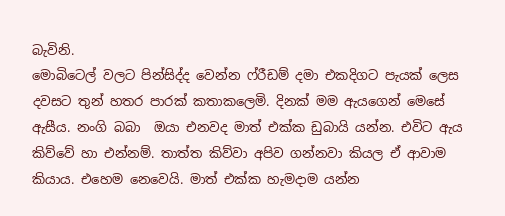බැවිනි.
මොබිටෙල් වලට පින්සිද්ද වෙන්න ෆ්රීඩම් දමා එකදිගට පැයක් ලෙස දවසට තුන් හතර පාරක් කතාකලෙමි. දිනක් මම ඇයගෙන් මෙසේ ඇසීය. නංගි බබා  ඔයා එනවද මාත් එක්ක ඩුබායි යන්න. එවිට ඇය කිව්වේ හා එන්නම්. තාත්ත කිව්වා අපිව ගන්නවා කියල ඒ ආවාම කියාය. එහෙම නෙවෙයි. මාත් එක්ක හැමදාම යන්න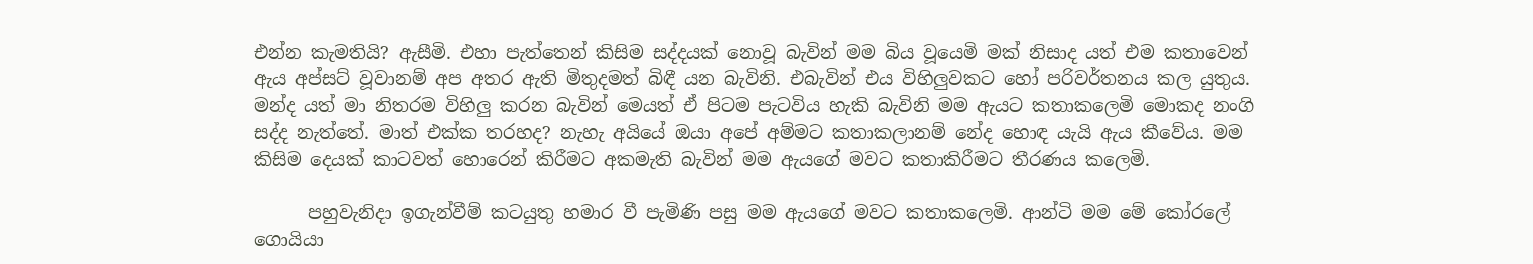එන්න කැමතියි? ඇසීමි. එහා පැත්තෙන් කිසිම සද්දයක් නොවූ බැවින් මම බිය වූයෙමි මක් නිසාද යත් එම කතාවෙන් ඇය අප්සට් වූවානම් අප අතර ඇති මිතුදමත් බිඳී යන බැවිනි. එබැවින් එය විහිලුවකට හෝ පරිවර්තනය කල යුතුය. මන්ද යත් මා නිතරම විහිලු කරන බැවින් මෙයත් ඒ පිටම පැටවිය හැකි බැවිනි මම ඇයට කතාකලෙමි මොකද නංගි සද්ද නැත්තේ. මාත් එක්ක තරහද? නැහැ අයියේ ඔයා අපේ අම්මට කතාකලානම් නේද හොඳ යැයි ඇය කීවේය. මම කිසිම දෙයක් කාටවත් හොරෙන් කිරීමට අකමැති බැවින් මම ඇයගේ මවට කතාකිරීමට තීරණය කලෙමි.

      පහුවැනිදා ඉගැන්වීම් කටයුතු හමාර වී පැමිණි පසු මම ඇයගේ මවට කතාකලෙමි. ආන්ටි මම මේ කෝරලේ ගොයියා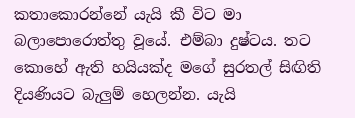කතාකොරන්නේ යැයි කී විට මා බලාපොරොත්තු වූයේ. එම්බා දුෂ්ටය. තට කොහේ ඇති හයියක්ද මගේ සුරතල් සිඟිති දියණියට බැලුම් හෙලන්න. යැයි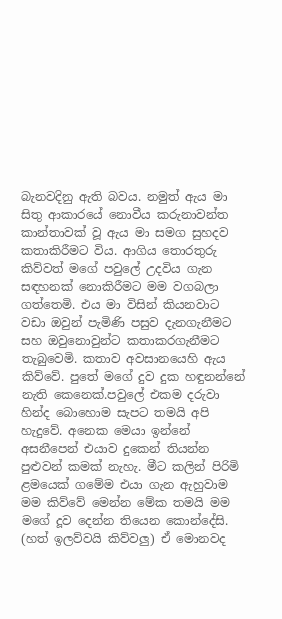බැනවදිනු ඇති බවය. නමුත් ඇය මා සිතු ආකාරයේ නොවීය කරුනාවන්ත කාන්තාවක් වූ ඇය මා සමග සුහදව කතාකිරීමට විය. ආගිය තොරතුරු කිව්වත් මගේ පවුලේ උදවිය ගැන සඳහනක් නොකිරීමට මම වගබලා
ගත්තෙමි. එය මා විසින් කියනවාට වඩා ඔවුන් පැමිණි පසුව දැනගැනීමට සහ ඔවුනොවුන්ට කතාකරගැනීමට තැබුවෙමි. කතාව අවසානයෙහි ඇය කිව්වේ. පුතේ මගේ දුව දුක හඳුනන්නේ නැති කෙනෙක්.පවුලේ එකම දරුවා හින්ද බොහොම සැපට තමයි අපි හැදුවේ. අනෙක මෙයා ඉන්නේ අසනීපෙන් එයාව දුකෙන් තියන්න පුළුවන් කමක් නැහැ. මීට කලින් පිරිමි ළමයෙක් ගමේම එයා ගැන ඇහුවාම මම කිව්වේ මෙන්න මේක තමයි මම මගේ දූව දෙන්න තියෙන කොන්දේසි. (හත් ඉලව්වයි කිව්වලු) ඒ මොනවද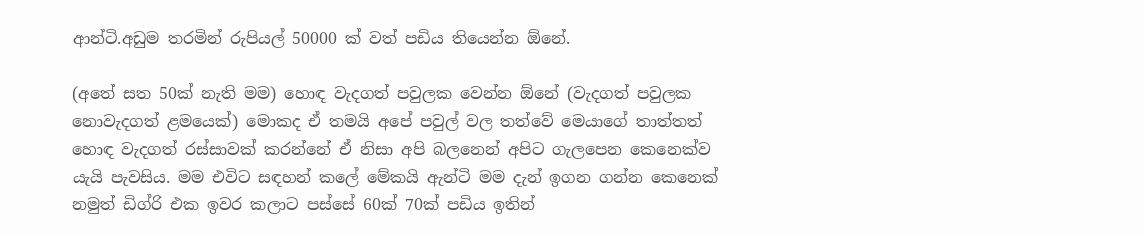ආන්ටි.අඩුම තරමින් රුපියල් 50000 ක් වත් පඩිය තියෙන්න ඕනේ.

(අතේ සත 50ක් නැති මම) හොඳ වැදගත් පවුලක වෙන්න ඕනේ (වැදගත් පවුලක නොවැදගත් ළමයෙක්) මොකද ඒ තමයි අපේ පවුල් වල තත්වේ මෙයාගේ තාත්තත් හොඳ වැදගත් රස්සාවක් කරන්නේ ඒ නිසා අපි බලනෙන් අපිට ගැලපෙන කෙනෙක්ව යැයි පැවසිය. මම එවිට සඳහන් කලේ මේකයි ඇන්ටි මම දැන් ඉගන ගන්න කෙනෙක් නමුත් ඩිග්රි එක ඉවර කලාට පස්සේ 60ක් 70ක් පඩිය ඉතින්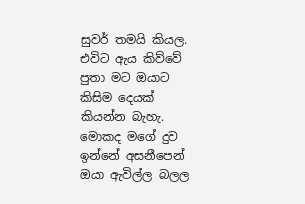සුවර් තමයි කියල. එවිට ඇය කිව්වේ පුතා මට ඔයාට කිසිම දෙයක් කියන්න බැහැ. මොකද මගේ දුව ඉන්නේ අසනීපෙන් ඔයා ඇවිල්ල බලල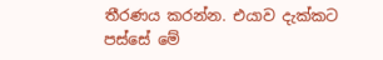තීරණය කරන්න. එයාව දැක්කට පස්සේ මේ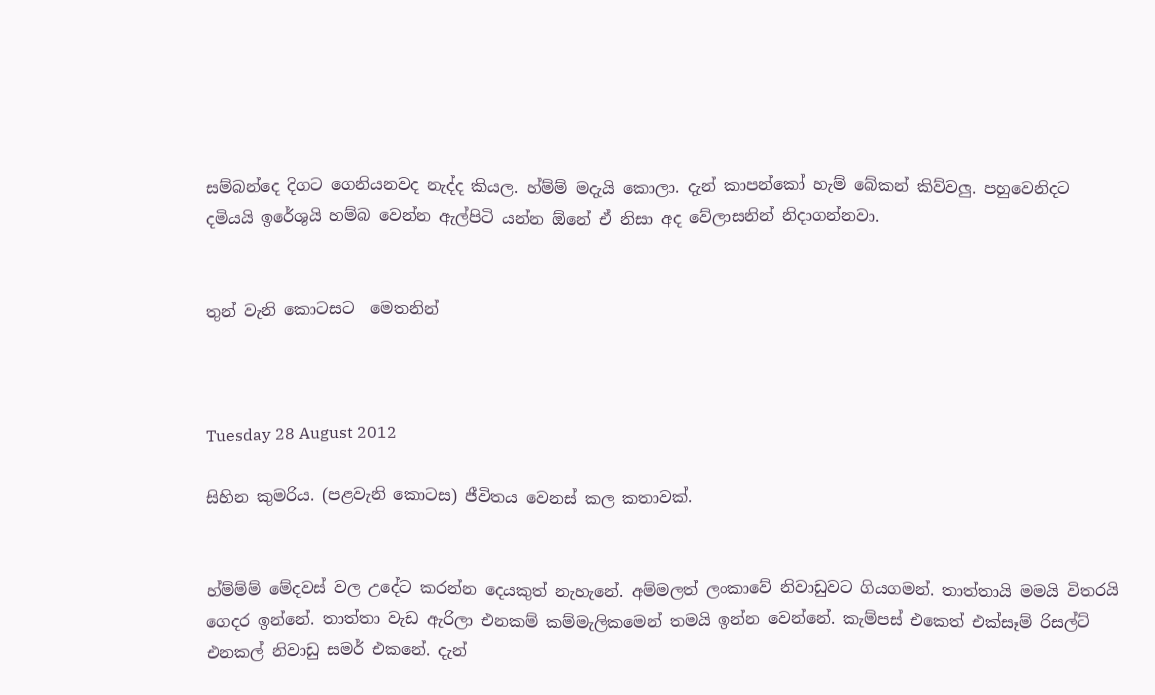සම්බන්දෙ දිගට ගෙනියනවද නැද්ද කියල. හ්ම්ම් මදැයි කොලා. දැන් කාපන්කෝ හැම් බේකන් කිව්වලු. පහුවෙනිදට දමියයි ඉරේශුයි හම්බ වෙන්න ඇල්පිටි යන්න ඕනේ ඒ නිසා අද වේලාසනින් නිදාගන්නවා.


තුන් වැනි කොටසට  මෙතනින්



Tuesday 28 August 2012

සිහින කුමරිය. (පළවැනි කොටස) ජීවිතය වෙනස් කල කතාවක්.


හ්ම්ම්ම් මේදවස් වල උදේට කරන්න දෙයකුත් නැහැනේ. අම්මලත් ලංකාවේ නිවාඩුවට ගියගමන්. තාත්තායි මමයි විතරයි ගෙදර ඉන්නේ. තාත්තා වැඩ ඇරිලා එනකම් කම්මැලිකමෙන් තමයි ඉන්න වෙන්නේ. කැම්පස් එකෙත් එක්සෑම් රිසල්ට් එනකල් නිවාඩු සමර් එකනේ. දැන්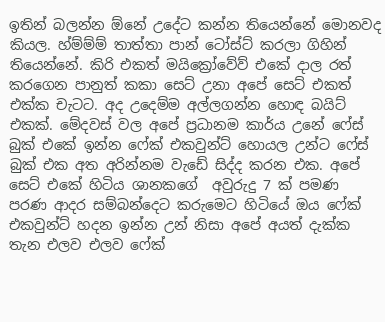ඉතින් බලන්න ඕනේ උදේට කන්න තියෙන්නේ මොනවද කියල. හ්ම්ම්ම් තාත්තා පාන් ටෝස්ට් කරලා ගිහින් තියෙන්නේ. කිරි එකත් මයික්‍රෝවේව් එකේ දාල රත් කරගෙන පානුත් කකා සෙට් උනා අපේ සෙට් එකත් එක්ක චැටට. අද උදෙම්ම අල්ලගන්න හොඳ බයිට් එකක්. මේදවස් වල අපේ ප්‍රධානම කාර්ය උනේ ෆේස් බුක් එකේ ඉන්න ෆේක් එකවුන්ට් හොයල උන්ට ෆේස් බුක් එක අත අරින්නම වැඩේ සිද්ද කරන එක. අපේ සෙට් එකේ හිටිය ශානකගේ  අවුරුදු 7 ක් පමණ පරණ ආදර සම්බන්දෙට කරුමෙට හිටියේ ඔය ෆේක් එකවුන්ට් හදන ඉන්න උන් නිසා අපේ අයත් දැක්ක තැන එලව එලව ෆේක්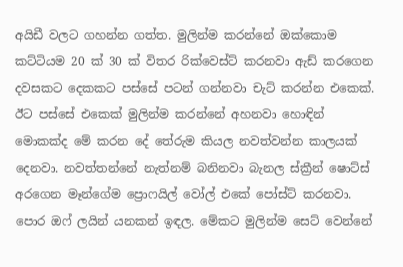අයිඩී වලට ගහන්න ගත්ත. මුලින්ම කරන්නේ ඔක්කොම කට්ටියම 20 ක් 30 ක් විතර රික්වෙස්ට් කරනවා ඇඩ් කරගෙන දවසකට දෙකකට පස්සේ පටන් ගන්නවා චැට් කරන්න එකෙක්. ඊට පස්සේ එකෙක් මුලින්ම කරන්නේ අහනවා හොඳින් මොකක්ද මේ කරන දේ තේරුම කියල නවත්වන්න කාලයක් දෙනවා. නවත්තන්නේ නැත්නම් බනිනවා බැනල ස්ක්‍රීන් ෂොට්ස් අරගෙන මෑන්ගේම ප්‍රොෆයිල් වෝල් එකේ පෝස්ට් කරනවා. පොර ඔෆ් ලයින් යනකන් ඉඳල. මේකට මුලින්ම සෙට් වෙන්නේ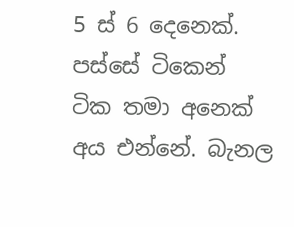5 ස් 6 දෙනෙක්. පස්සේ ටිකෙන් ටික තමා අනෙක් අය එන්නේ. බැනල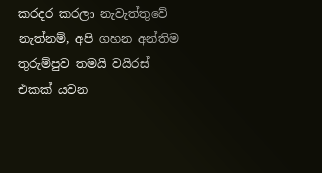කරදර කරලා නැවැත්තුවේ නැත්නම්, අපි ගහන අන්තිම තුරුම්පුව තමයි වයිරස් එකක් යවන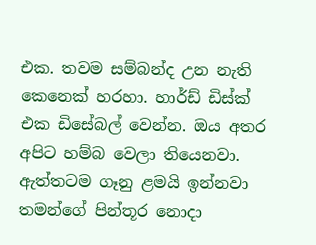එක. තවම සම්බන්ද උන නැති කෙනෙක් හරහා. හාර්ඩ් ඩිස්ක් එක ඩිසේබල් වෙන්න. ඔය අතර අපිට හම්බ වෙලා තියෙනවා. ඇත්තටම ගෑනු ළමයි ඉන්නවා තමන්ගේ පින්තූර නොදා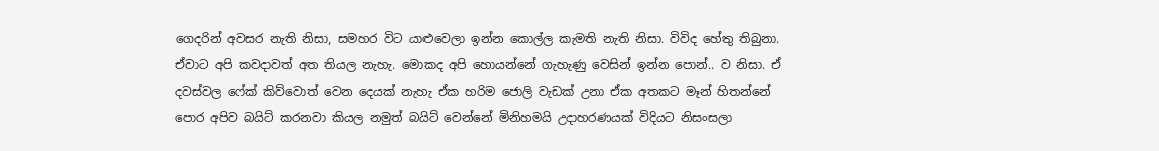ගෙදරින් අවසර නැති නිසා, සමහර විට යාළුවෙලා ඉන්න කොල්ල කැමති නැති නිසා. විවිද හේතු තිබුනා. ඒවාට අපි කවදාවත් අත තියල නැහැ. මොකද අපි හොයන්නේ ගැහැණු වෙසින් ඉන්න පොන්.. ව නිසා. ඒ දවස්වල ෆේක් කිව්වොත් වෙන දෙයක් නැහැ ඒක හරිම ජොලි වැඩක් උනා ඒක අතකට මෑන් හිතන්නේ පොර අපිව බයිට් කරනවා කියල නමුත් බයිට් වෙන්නේ මිනිහමයි උදාහරණයක් විදියට නිසංසලා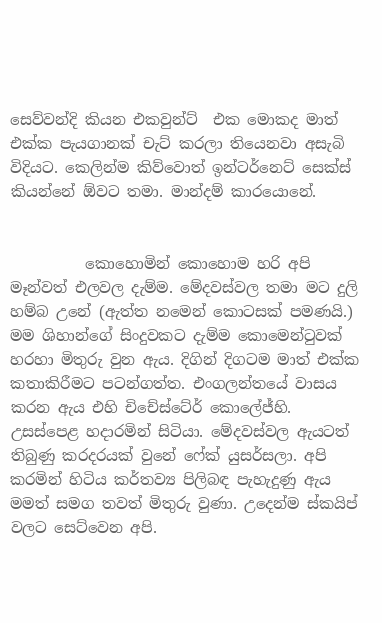සෙව්වන්දි කියන එකවුන්ට්  එක මොකද මාත් එක්ක පැයගානක් චැට් කරලා තියෙනවා අසැබි විදියට. කෙලින්ම කිව්වොත් ඉන්ටර්නෙට් සෙක්ස් කියන්නේ ඕවට තමා. මාන්දම් කාරයොනේ.


          කොහොමින් කොහොම හරි අපි මෑන්වත් එලවල දැම්ම. මේදවස්වල තමා මට දුලි හම්බ උනේ (ඇත්ත නමෙන් කොටසක් පමණයි.) මම ශිහාන්ගේ සිංදුවකට දැම්ම කොමෙන්ටුවක් හරහා මිතුරු වුන ඇය. දිගින් දිගටම මාත් එක්ක කතාකිරීමට පටන්ගත්ත. එංගලන්තයේ වාසය කරන ඇය එහි චිචේස්ටේර් කොලේජ්හි. උසස්පෙළ හදාරමින් සිටියා. මේදවස්වල ඇයටත් තිබුණු කරදරයක් වුනේ ෆේක් යුසර්සලා. අපි කරමින් හිටිය කර්තව්‍ය පිලිබඳ පැහැදුණු ඇය මමත් සමග තවත් මිතුරු වුණා. උදෙන්ම ස්කයිප් වලට සෙට්වෙන අපි.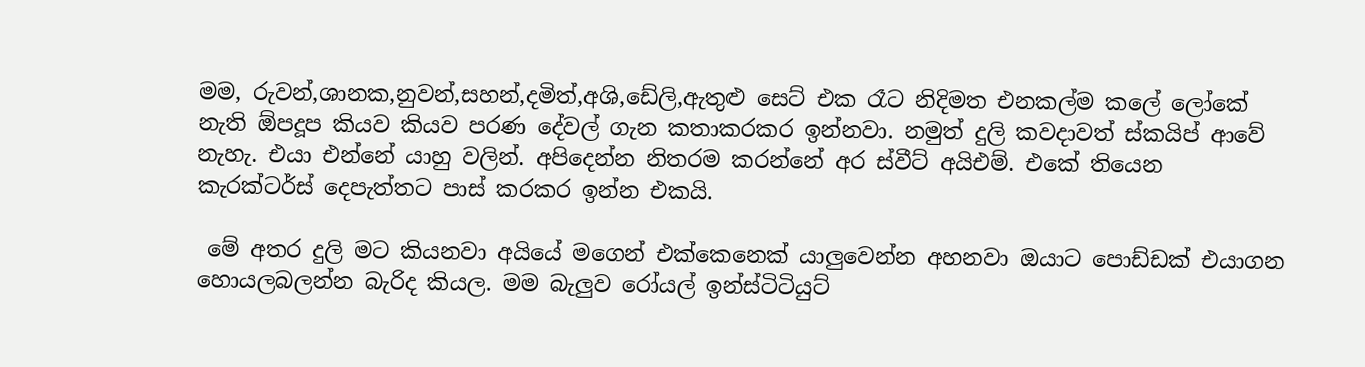මම, රුවන්,ශානක,නුවන්,සහන්,දමිත්,අශි,ඩේලි,ඇතුළු සෙට් එක රෑට නිදිමත එනකල්ම කලේ ලෝකේ නැති ඕපදූප කියව කියව පරණ දේවල් ගැන කතාකරකර ඉන්නවා. නමුත් දුලි කවදාවත් ස්කයිප් ආවේ නැහැ. එයා එන්නේ යාහු වලින්. අපිදෙන්න නිතරම කරන්නේ අර ස්වීට් අයිඑම්. එකේ තියෙන කැරක්ටර්ස් දෙපැත්තට පාස් කරකර ඉන්න එකයි.

 මේ අතර දුලි මට කියනවා අයියේ මගෙන් එක්කෙනෙක් යාලුවෙන්න අහනවා ඔයාට පොඩ්ඩක් එයාගන හොයලබලන්න බැරිද කියල. මම බැලුව රෝයල් ඉන්ස්ටිටියුට්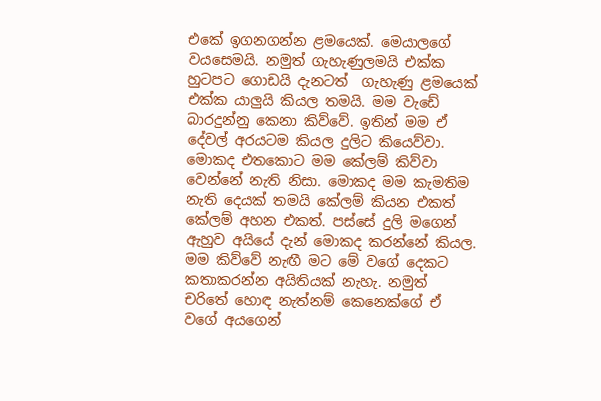එකේ ඉගනගන්න ළමයෙක්. මෙයාලගේ වයසෙමයි. නමුත් ගැහැණුලමයි එක්ක හුටපට ගොඩයි දැනටත්  ගැහැණු ළමයෙක්  එක්ක යාලුයි කියල තමයි. මම වැඩේ බාරදුන්නු කෙනා කිව්වේ. ඉතින් මම ඒ දේවල් අරයටම කියල දුලිට කියෙව්වා. මොකද එතකොට මම කේලම් කිව්වා වෙන්නේ නැති නිසා. මොකද මම කැමතිම නැති දෙයක් තමයි කේලම් කියන එකත් කේලම් අහන එකත්. පස්සේ දුලි මගෙන් ඇහුව අයියේ දැන් මොකද කරන්නේ කියල. මම කිව්වේ නැඟී මට මේ වගේ දෙකට කතාකරන්න අයිතියක් නැහැ. නමුත් චරිතේ හොඳ නැත්නම් කෙනෙක්ගේ ඒ වගේ අයගෙන්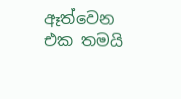ඈත්වෙන එක තමයි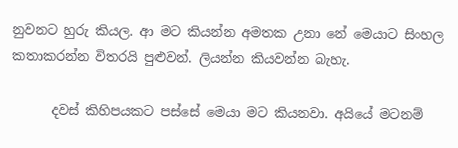නුවනට හුරු කියල. ආ මට කියන්න අමතක උනා නේ මෙයාට සිංහල කතාකරන්න විතරයි පුළුවන්. ලියන්න කියවන්න බැහැ.

      දවස් කිහිපයකට පස්සේ මෙයා මට කියනවා. අයියේ මටනම්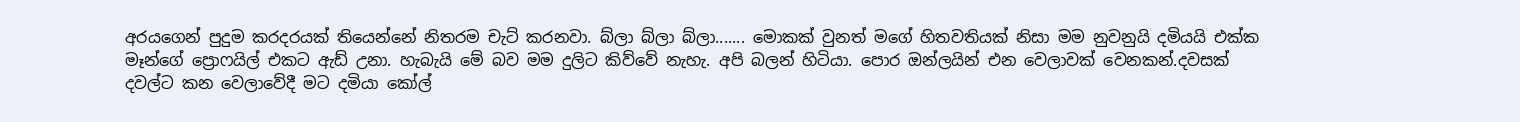අරයගෙන් පුදුම කරදරයක් තියෙන්නේ නිතරම චැට් කරනවා. බ්ලා බ්ලා බ්ලා....... මොකක් වුනත් මගේ හිතවතියක් නිසා මම නුවනුයි දමියයි එක්ක මෑන්ගේ ප්‍රොෆයිල් එකට ඇඩ් උනා. හැබැයි මේ බව මම දුලිට කිව්වේ නැහැ. අපි බලන් හිටියා. පොර ඔන්ලයින් එන වෙලාවක් වෙනකන්.දවසක් දවල්ට කන වෙලාවේදී මට දමියා කෝල්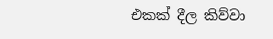එකක් දීල කිව්වා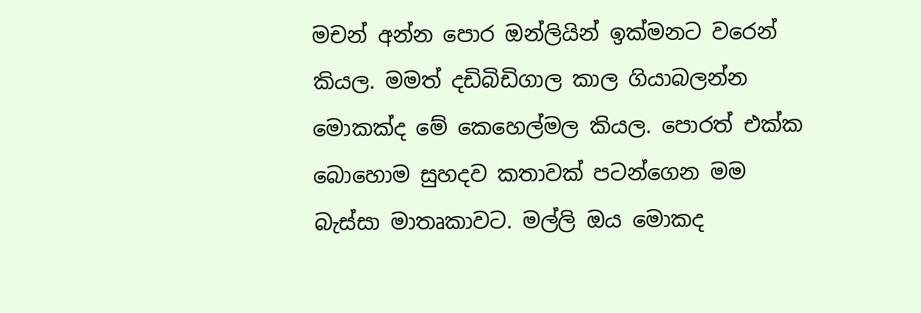මචන් අන්න පොර ඔන්ලියින් ඉක්මනට වරෙන් කියල. මමත් දඩිබිඩිගාල කාල ගියාබලන්න මොකක්ද මේ කෙහෙල්මල කියල. පොරත් එක්ක බොහොම සුහදව කතාවක් පටන්ගෙන මම බැස්සා මාතෘකාවට. මල්ලි ඔය මොකද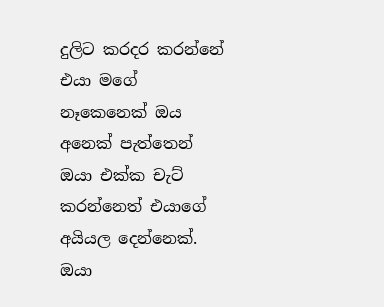දුලිට කරදර කරන්නේ එයා මගේ නෑකෙනෙක් ඔය අනෙක් පැත්තෙන් ඔයා එක්ක චැට් කරන්නෙත් එයාගේ අයියල දෙන්නෙක්. ඔයා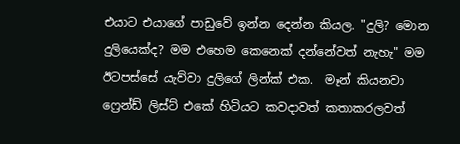එයාට එයාගේ පාඩුවේ ඉන්න දෙන්න කියල. "දුලි? මොන දුලියෙක්ද? මම එහෙම කෙනෙක් දන්නේවත් නැහැ" මම ඊටපස්සේ යැව්වා දුලිගේ ලින්ක් එක.  මෑන් කියනවා ෆ්‍රෙන්ඩ් ලිස්ට් එකේ හිටියට කවදාවත් කතාකරලවත්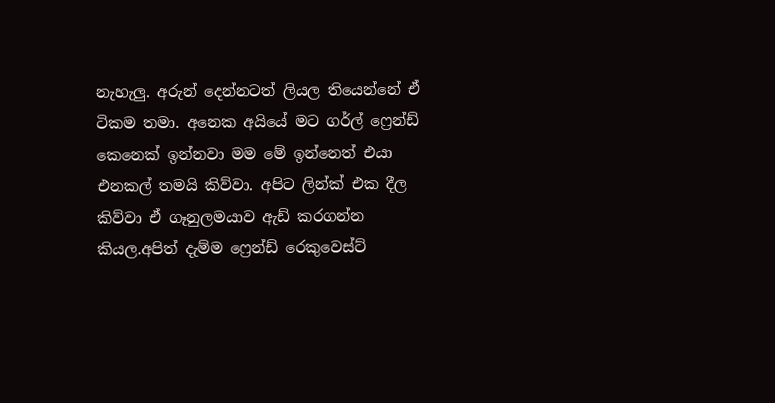නැහැලු. අරුන් දෙන්නටත් ලියල තියෙන්නේ ඒ ටිකම තමා. අනෙක අයියේ මට ගර්ල් ෆ්‍රෙන්ඩ් කෙනෙක් ඉන්නවා මම මේ ඉන්නෙත් එයා එනකල් තමයි කිව්වා. අපිට ලින්ක් එක දීල කිව්වා ඒ ගෑනුලමයාව ඇඩ් කරගන්න කියල.අපිත් දැම්ම ෆ්‍රෙන්ඩ් රෙකුවෙස්ට්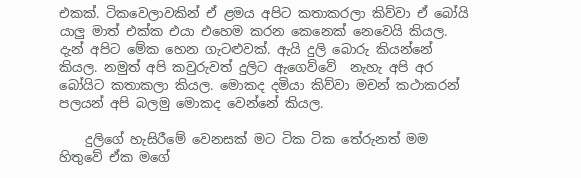එකක්. ටිකවෙලාවකින් ඒ ළමය අපිට කතාකරලා කිව්වා ඒ බෝයි යාලු මාත් එක්ක එයා එහෙම කරන කෙනෙක් නෙවෙයි කියල. දැන් අපිට මේක හෙන ගැටළුවක්. ඇයි දුලි බොරු කියන්නේ කියල. නමුත් අපි කවුරුවත් දුලිට ඇගෙව්වේ  නැහැ අපි අර බෝයිට කතාකලා කියල. මොකද දමියා කිව්වා මචන් කථාකරන් පලයන් අපි බලමු මොකද වෙන්නේ කියල.

    දුලිගේ හැසිරීමේ වෙනසක් මට ටික ටික තේරුනත් මම හිතුවේ ඒක මගේ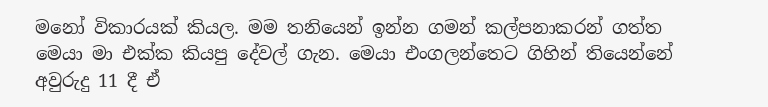මනෝ විකාරයක් කියල. මම තනියෙන් ඉන්න ගමන් කල්පනාකරන් ගත්ත මෙයා මා එක්ක කියපු දේවල් ගැන. මෙයා එංගලන්තෙට ගිහින් තියෙන්නේ අවුරුදු 11 දී ඒ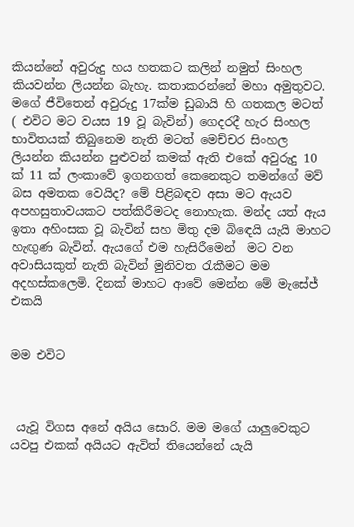කියන්නේ අවුරුදු හය හතකට කලින් නමුත් සිංහල කියවන්න ලියන්න බැහැ. කතාකරන්නේ මහා අමුතුවට. මගේ ජීවිතෙන් අවුරුදු 17ක්ම ඩුබායි හි ගතකල මටත් ( එවිට මට වයස 19 වූ බැවින්) ගෙදරදී හැර සිංහල භාවිතයක් තිබුනෙම නැති මටත් මෙච්චර සිංහල ලියන්න කියන්න පුළුවන් කමක් ඇති එකේ අවුරුදු 10 ක් 11 ක් ලංකාවේ ඉගනගත් කෙනෙකුට තමන්ගේ මව් බස අමතක වෙයිද? මේ පිළිබඳව අසා මට ඇයව අපහසුතාවයකට පත්කිරීමටද නොහැක. මන්ද යත් ඇය ඉතා අහිංසක වූ බැවින් සහ මිතු දම බිඳෙයි යැයි මාහට හැඟුණ බැවින්. ඇයගේ එම හැසිරීමෙන්  මට වන අවාසියකුත් නැති බැවින් මුනිවත රැකීමට මම අදහස්කලෙමි. දිනක් මාහට ආවේ මෙන්න මේ මැසේජ් එකයි


මම එවිට



 යැවූ විගස අනේ අයිය සොරි. මම මගේ යාලුවෙකුට යවපු එකක් අයියට ඇවිත් තියෙන්නේ යැයි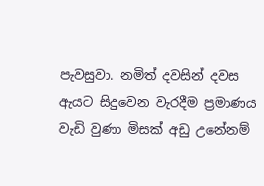පැවසුවා. නමිත් දවසින් දවස ඇයට සිදුවෙන වැරදීම ප්‍රමාණය වැඩි වුණා මිසක් අඩු උනේනම්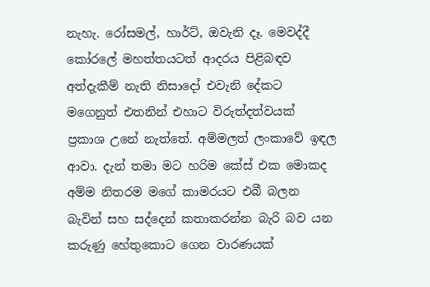නැහැ. රෝසමල්, හාර්ට්, ඔවැනි දෑ. මෙවද්දී කෝරලේ මහත්තයටත් ආදරය පිළිබඳව අත්දැකීම් නැති නිසාදෝ එවැනි දේකට  මගෙනුත් එතනින් එහාට විරුත්දත්වයක් ප්‍රකාශ උනේ නැත්තේ. අම්මලත් ලංකාවේ ඉඳල ආවා. දැන් තමා මට හරිම කේස් එක මොකද අම්ම නිතරම මගේ කාමරයට එබී බලන බැවින් සහ සද්දෙන් කතාකරන්න බැරි බව යන කරුණු හේතුකොට ගෙන වාරණයක්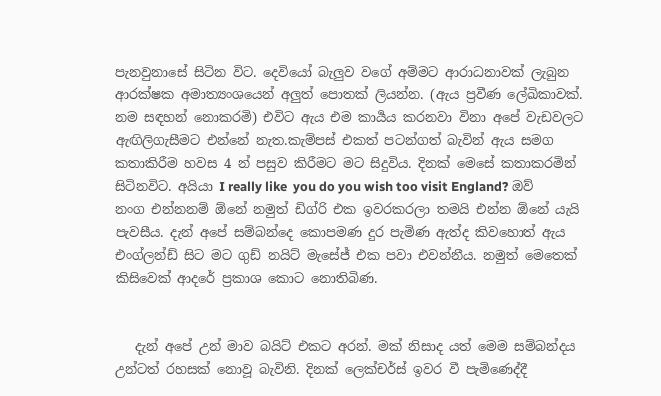පැනවුනාසේ සිටින විට. දෙවියෝ බැලුව වගේ අම්මට ආරාධනාවක් ලැබුන ආරක්ෂක අමාත්‍යංශයෙන් අලුත් පොතක් ලියන්න. (ඇය ප්‍රවීණ ලේඛිකාවක්. නම සඳහන් නොකරමි) එවිට ඇය එම කාර්‍යය කරනවා විනා අපේ වැඩවලට ඇඟිලිගැසීමට එන්නේ නැත.කැම්පස් එකත් පටන්ගත් බැවින් ඇය සමග කතාකිරීම හවස 4 න් පසුව කිරීමට මට සිදුවිය. දිනක් මෙසේ කතාකරමින් සිටිනවිට. අයියා I really like  you do you wish too visit England? ඔව් නංග එන්නනම් ඕනේ නමුත් ඩිග්රි එක ඉවරකරලා තමයි එන්න ඕනේ යැයි පැවසීය. දැන් අපේ සම්බන්දෙ කොපමණ දුර පැමිණ ඇත්ද කිවහොත් ඇය එංග්ලන්ඩ් සිට මට ගුඩ් නයිට් මැසේජ් එක පවා එවන්නීය. නමුත් මෙතෙක් කිසිවෙක් ආදරේ ප්‍රකාශ කොට නොතිබිණ.


   දැන් අපේ උන් මාව බයිට් එකට අරන්. මක් නිසාද යත් මෙම සම්බන්දය උන්ටත් රහසක් නොවූ බැවිනි. දිනක් ලෙක්චර්ස් ඉවර වී පැමිණෙද්දී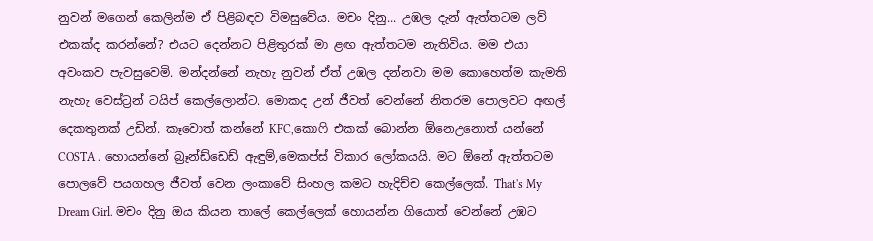නුවන් මගෙන් කෙලින්ම ඒ පිළිබඳව විමසුවේය. මචං දිනු... උඹල දැන් ඇත්තටම ලව් එකක්ද කරන්නේ? එයට දෙන්නට පිළිතුරක් මා ළඟ ඇත්තටම නැතිවිය. මම එයා අවංකව පැවසුවෙමි. මන්දන්නේ නැහැ නුවන් ඒත් උඹල දන්නවා මම කොහෙත්ම කැමති නැහැ වෙස්ට්‍රන් ටයිප් කෙල්ලොන්ට. මොකද උන් ජීවත් වෙන්නේ නිතරම පොලවට අඟල් දෙකතුනක් උඩින්. කෑවොත් කන්නේ KFC,කොෆි එකක් බොන්න ඕනෙඋනොත් යන්නේ COSTA . හොයන්නේ බ්‍රෑන්ඩ්ඩෙඩ් ඇඳුම්,මෙකප්ස් විකාර ලෝකයයි. මට ඕනේ ඇත්තටම පොලවේ පයගහල ජීවත් වෙන ලංකාවේ සිංහල කමට හැදිච්ච කෙල්ලෙක්. That's My Dream Girl. මචං දිනු ඔය කියන තාලේ කෙල්ලෙක් හොයන්න ගියොත් වෙන්නේ උඹට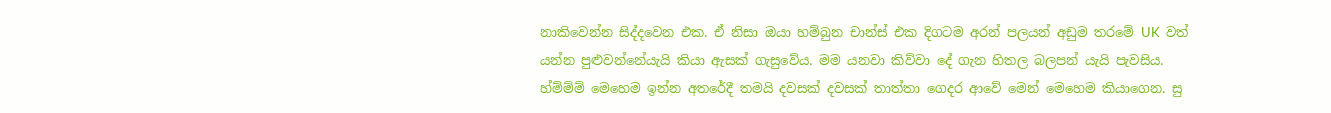නාකිවෙන්න සිද්දවෙන එක. ඒ නිසා ඔයා හම්බුන චාන්ස් එක දිගටම අරන් පලයන් අඩුම තරමේ UK  වත් යන්න පුළුවන්නේයැයි කියා ඇසක් ගැසුවේය. මම යනවා කිව්වා දේ ගැන හිතල බලපන් යැයි පැවසිය. හ්ම්ම්ම් මෙහෙම ඉන්න අතරේදී තමයි දවසක් දවසක් තාත්තා ගෙදර ආවේ මෙන් මෙහෙම කියාගෙන. සු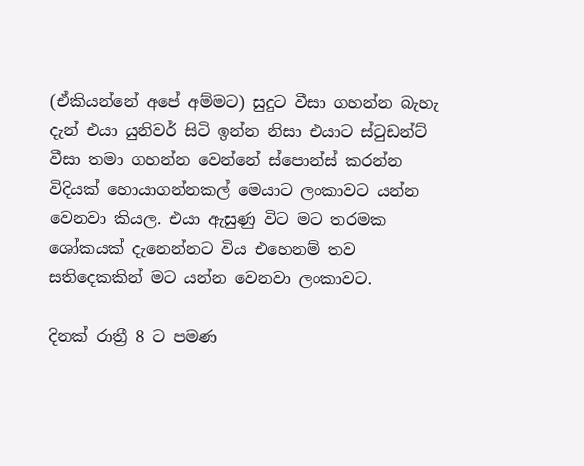(ඒකියන්නේ අපේ අම්මට) සුදුට වීසා ගහන්න බැහැ දැන් එයා යුනිවර් සිටි ඉන්න නිසා එයාට ස්ටුඩන්ට් වීසා තමා ගහන්න වෙන්නේ ස්පොන්ස් කරන්න විදියක් හොයාගන්නකල් මෙයාට ලංකාවට යන්න වෙනවා කියල. එයා ඇසුණු විට මට තරමක ශෝකයක් දැනෙන්නට විය එහෙනම් තව සතිදෙකකින් මට යන්න වෙනවා ලංකාවට.

දිනක් රාත්‍රී 8 ට පමණ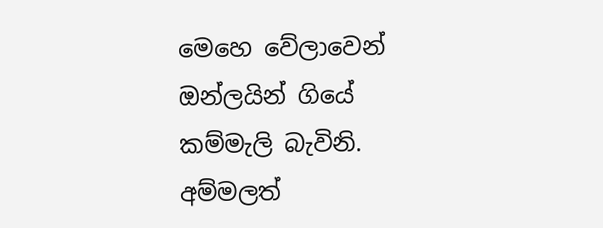මෙහෙ වේලාවෙන් ඔන්ලයින් ගියේ කම්මැලි බැවිනි. අම්මලත්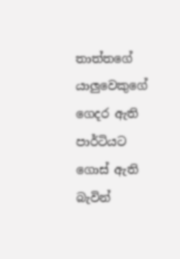තාත්තගේ යාලුවෙකුගේ ගෙදර ඇති පාර්ටියට ගොස් ඇති බැවින්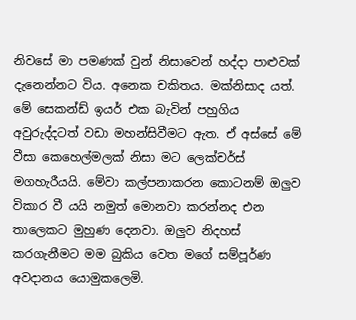නිවසේ මා පමණක් වුන් නිසාවෙන් හද්දා පාළුවක් දැනෙන්නට විය. අනෙක චකිතය. මක්නිසාද යත්. මේ සෙකන්ඩ් ඉයර් එක බැවින් පහුගිය අවුරුද්දටත් වඩා මහන්සිවීමට ඇත. ඒ අස්සේ මේ වීසා කෙහෙල්මලක් නිසා මට ලෙක්චර්ස් මගහැරීයයි. මේවා කල්පනාකරන කොටනම් ඔලුව විකාර වී යයි නමුත් මොනවා කරන්නද එන තාලෙකට මුහුණ දෙනවා. ඔලුව නිදහස් කරගැනීමට මම බුකිය වෙත මගේ සම්පූර්ණ අවදානය යොමුකලෙමි.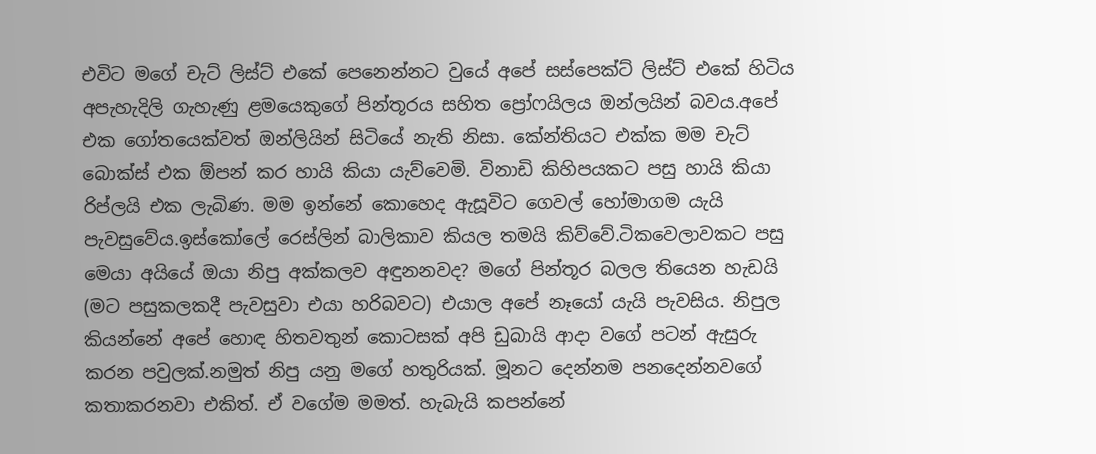එවිට මගේ චැට් ලිස්ට් එකේ පෙනෙන්නට වුයේ අපේ සස්පෙක්ට් ලිස්ට් එකේ හිටිය අපැහැදිලි ගැහැණු ළමයෙකුගේ පින්තූරය සහිත ප්‍රෝෆයිලය ඔන්ලයින් බවය.අපේ එක ගෝතයෙක්වත් ඔන්ලියින් සිටියේ නැති නිසා. කේන්තියට එක්ක මම චැට් බොක්ස් එක ඕපන් කර හායි කියා යැව්වෙමි. විනාඩි කිහිපයකට පසු හායි කියා රිප්ලයි එක ලැබිණ. මම ඉන්නේ කොහෙද ඇසූවිට ගෙවල් හෝමාගම යැයි පැවසුවේය.ඉස්කෝලේ රෙස්ලින් බාලිකාව කියල තමයි කිව්වේ.ටිකවෙලාවකට පසු මෙයා අයියේ ඔයා නිපු අක්කලව අඳුනනවද? මගේ පින්තූර බලල තියෙන හැඩයි (මට පසුකලකදී පැවසුවා එයා හරිබවට) එයාල අපේ නෑයෝ යැයි පැවසිය. නිපුල කියන්නේ අපේ හොඳ හිතවතුන් කොටසක් අපි ඩුබායි ආදා වගේ පටන් ඇසුරු  කරන පවුලක්.නමුත් නිපු යනු මගේ හතුරියක්. මූනට දෙන්නම පනදෙන්නවගේ කතාකරනවා එකිත්. ඒ වගේම මමත්. හැබැයි කපන්නේ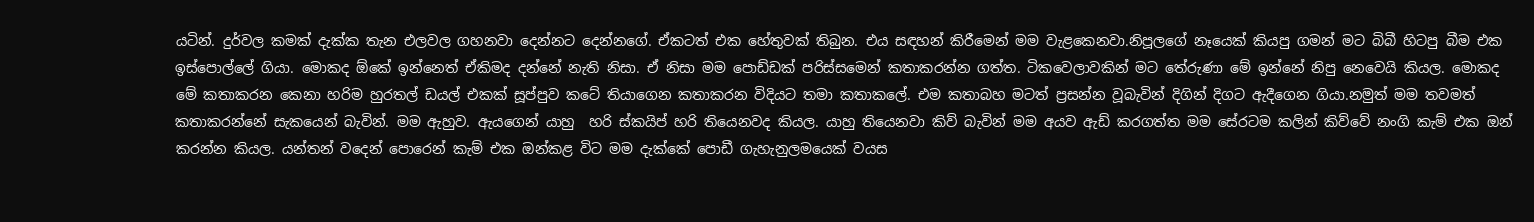යටින්. දුර්වල කමක් දැක්ක තැන එලවල ගහනවා දෙන්නට දෙන්නගේ. ඒකටත් එක හේතුවක් තිබුන. එය සඳහන් කිරීමෙන් මම වැළකෙනවා.නිපූලගේ නෑයෙක් කියපු ගමන් මට බිබී හිටපු බීම එක ඉස්පොල්ලේ ගියා. මොකද ඕකේ ඉන්නෙත් ඒකිමද දන්නේ නැති නිසා. ඒ නිසා මම පොඩ්ඩක් පරිස්සමෙන් කතාකරන්න ගත්ත. ටිකවෙලාවකින් මට තේරුණා මේ ඉන්නේ නිපු නෙවෙයි කියල. මොකද මේ කතාකරන කෙනා හරිම හුරතල් ඩයල් එකක් සූප්පුව කටේ තියාගෙන කතාකරන විදියට තමා කතාකලේ. එම කතාබහ මටත් ප්‍රසන්න වූබැවින් දිගින් දිගට ඇදීගෙන ගියා.නමුත් මම තවමත් කතාකරන්නේ සැකයෙන් බැවින්. මම ඇහුව. ඇයගෙන් යාහු  හරි ස්කයිප් හරි තියෙනවද කියල. යාහු තියෙනවා කිව් බැවින් මම අයව ඇඩ් කරගත්ත මම සේරටම කලින් කිව්වේ නංගි කැම් එක ඔන් කරන්න කියල. යන්තන් වදෙන් පොරෙන් කැම් එක ඔන්කළ විට මම දැක්කේ පොඩී ගැහැනුලමයෙක් වයස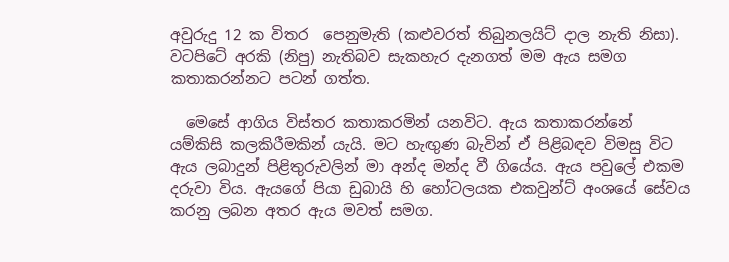අවුරුදු 12 ක විතර  පෙනුමැති (කළුවරත් තිබුනලයිට් දාල නැති නිසා). වටපිටේ අරකි (නිපු) නැතිබව සැකහැර දැනගත් මම ඇය සමග කතාකරන්නට පටන් ගත්ත.

  මෙසේ ආගිය විස්තර කතාකරමින් යනවිට. ඇය කතාකරන්නේ යම්කිසි කලකිරීමකින් යැයි. මට හැඟුණ බැවින් ඒ පිළිබඳව විමසු විට ඇය ලබාදුන් පිළිතුරුවලින් මා අන්ද මන්ද වී ගියේය. ඇය පවුලේ එකම දරුවා විය. ඇයගේ පියා ඩුබායි හි හෝටලයක එකවුන්ට් අංශයේ සේවය කරනු ලබන අතර ඇය මවත් සමග.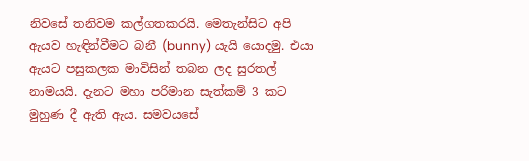නිවසේ තනිවම කල්ගතකරයි. මෙතැන්සිට අපි ඇයව හැඳින්වීමට බනී (bunny) යැයි යොදමු. එයා ඇයට පසුකලක මාවිසින් තබන ලද සුරතල් නාමයයි. දැනට මහා පරිමාන සැත්කම් 3 කට මුහුණ දී ඇති ඇය. සමවයසේ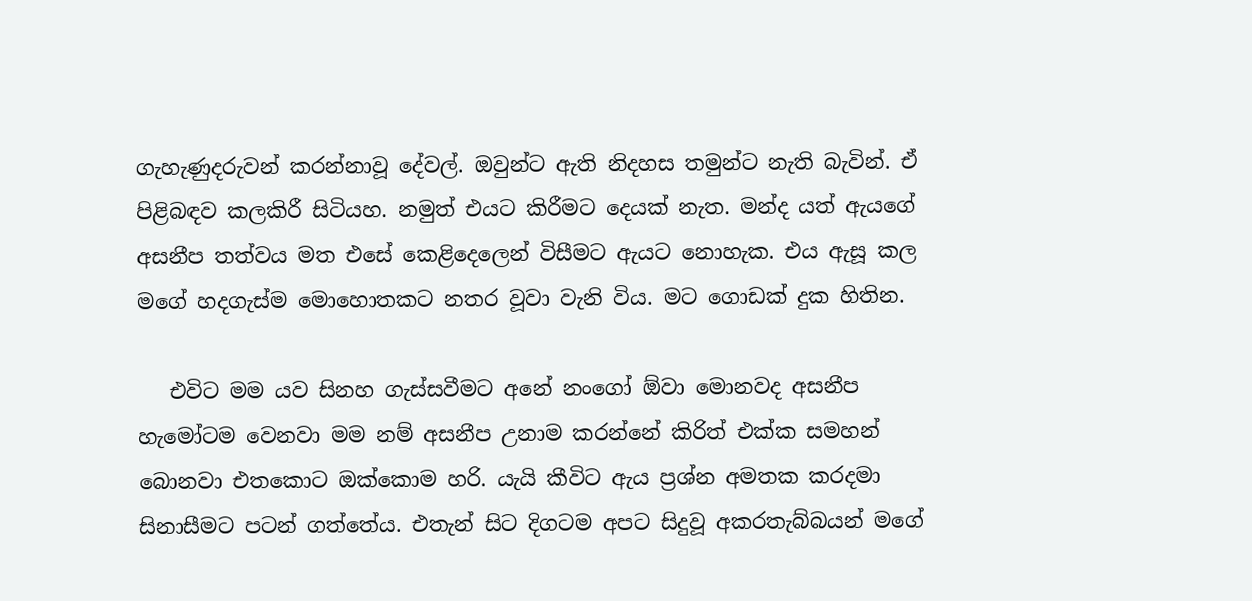ගැහැණුදරුවන් කරන්නාවූ දේවල්. ඔවුන්ට ඇති නිදහස තමුන්ට නැති බැවින්. ඒ පිළිබඳව කලකිරී සිටියහ. නමුත් එයට කිරීමට දෙයක් නැත. මන්ද යත් ඇයගේ අසනීප තත්වය මත එසේ කෙළිදෙලෙන් විසීමට ඇයට නොහැක. එය ඇසූ කල මගේ හදගැස්ම මොහොතකට නතර වූවා වැනි විය. මට ගොඩක් දුක හිතින.

   එවිට මම යව සිනහ ගැස්සවීමට අනේ නංගෝ ඕවා මොනවද අසනීප හැමෝටම වෙනවා මම නම් අසනීප උනාම කරන්නේ කිරිත් එක්ක සමහන් බොනවා එතකොට ඔක්කොම හරි. යැයි කීවිට ඇය ප්‍රශ්න අමතක කරදමා සිනාසීමට පටන් ගත්තේය. එතැන් සිට දිගටම අපට සිදුවූ අකරතැබ්බයන් මගේ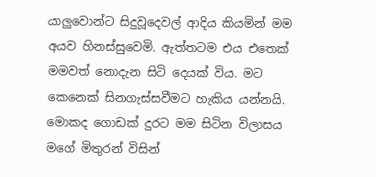යාලුවොන්ට සිදුවූදෙවල් ආදිය කියමින් මම අයව හිනස්සුවෙමි. ඇත්තටම එය එතෙක් මමවත් නොදැන සිටි දෙයක් විය. මට කෙනෙක් සිනගැස්සවීමට හැකිය යන්නයි. මොකද ගොඩක් දුරට මම සිටින විලාසය මගේ මිතුරන් විසින්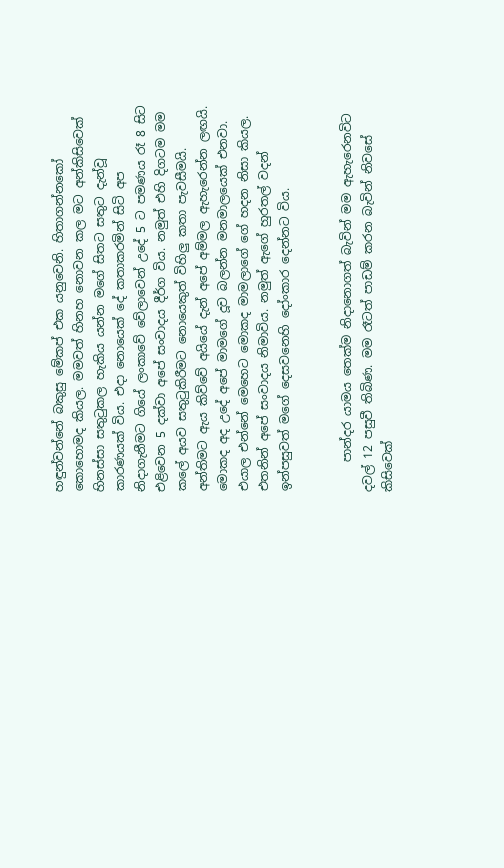හඳුන්වන්නේ බකුසු මේකප් එක යනුවෙනි. හිතාගන්නකෝ කොහොමද කියල. මමවත් හිනහ නොවන කල මට අන්කිසිවෙක් හිනස්සා සතුටුකල හැකිය යන්න මගේ සිතට සතුට දැන්වූ කාරණයක් විය. එදා නොයෙක් දේ කතාකරමින් සිටි අප නිදාගැනීමට ගියේ ලංකාවේ වේලාවෙන් උදේ 5 ට පමණය රෑ 8 සිට එළිවෙන 5 දක්වා අපේ සංවාදය දීර්ග විය. නමුත් එහි දිගටම මම කලේ අයව සතුටුකිරීමට නොයෙකුත් විහිලු කතා පැවසීමයි. අන්තිමට ඇය කිව්වේ අයියේ දැන් අපේ අම්මල ඇහැරෙන්න ලඟයි. මොකද අද උදේ අපේ මාමගේ දූව බලන්න මනමාලයෙක් එනවා. එයාල එන්නේ මෙහෙට මොකද මාමලාගේ ගේ හදන නිසා කියල. එතනින් අපේ සංවාදය නිමාවිය. නමුත් ඇගේ හුරතල් වදන් ඉන්පසුවත් මගේ දෙසවනෙහි දෝංකාර දෙන්නට විය.


     පාන්දර යාමය තෙක්ම නිදානොගත් බැවින් මම ඇහැරෙනවිට දවල් 12 පසුවී තිබිණ. මම රෑටත් පාඩම් කරන බැවින් නිවසේ කිසිවෙක්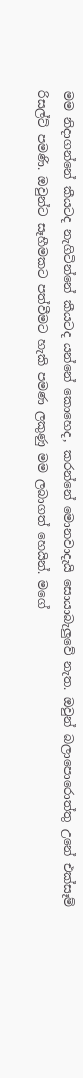මම නිදාගන්නේ කීයටද නැගිටින්නේ කීයටද යන්නේ කොහෙද, කරන්නේ මොනවාදැයි සොයාබැලුවේ නැත. ඔවුන් බලාපොරොත්තු උනේ එක්සෑම් රිසල්ට් පමණි. ඔවුන්ට සෑහීමකට පත්වීමට හැකි පමණ ලකුණු මම ලබාගත් හෙයින්. මගේ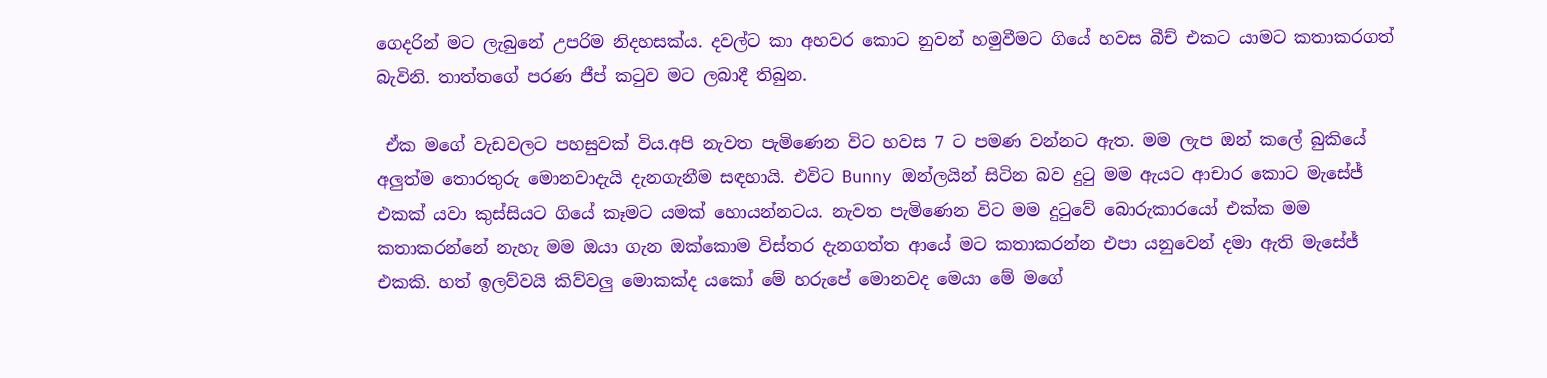ගෙදරින් මට ලැබුනේ උපරිම නිදහසක්ය. දවල්ට කා අහවර කොට නුවන් හමුවීමට ගියේ හවස බීච් එකට යාමට කතාකරගත් බැවිනි. තාත්තගේ පරණ ජීප් කටුව මට ලබාදී තිබුන.

 ඒක මගේ වැඩවලට පහසුවක් විය.අපි නැවත පැමිණෙන විට හවස 7 ට පමණ වන්නට ඇත. මම ලැප ඔන් කලේ බුකියේ අලුත්ම තොරතුරු මොනවාදැයි දැනගැනීම සඳහායි. එවිට Bunny ඔන්ලයින් සිටින බව දුටු මම ඇයට ආචාර කොට මැසේජ් එකක් යවා කුස්සියට ගියේ කෑමට යමක් හොයන්නටය. නැවත පැමිණෙන විට මම දුටුවේ බොරුකාරයෝ එක්ක මම කතාකරන්නේ නැහැ මම ඔයා ගැන ඔක්කොම විස්තර දැනගත්ත ආයේ මට කතාකරන්න එපා යනුවෙන් දමා ඇති මැසේජ් එකකි. හත් ඉලව්වයි කිව්වලු මොකක්ද යකෝ මේ හරුපේ මොනවද මෙයා මේ මගේ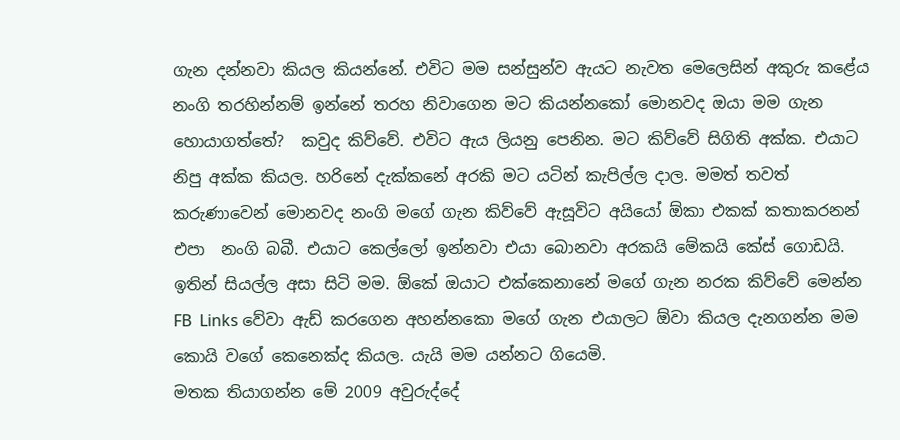ගැන දන්නවා කියල කියන්නේ. එවිට මම සන්සුන්ව ඇයට නැවත මෙලෙසින් අකුරු කළේය නංගි තරහින්නම් ඉන්නේ තරහ නිවාගෙන මට කියන්නකෝ මොනවද ඔයා මම ගැන හොයාගත්තේ?  කවුද කිව්වේ. එවිට ඇය ලියනු පෙනින. මට කිව්වේ සිගිති අක්ක. එයාට නිපු අක්ක කියල. හරිනේ දැක්කනේ අරකි මට යටින් කැපිල්ල දාල. මමත් තවත් කරුණාවෙන් මොනවද නංගි මගේ ගැන කිව්වේ ඇසූවිට අයියෝ ඕකා එකක් කතාකරනන් එපා  නංගි බබී. එයාට කෙල්ලෝ ඉන්නවා එයා බොනවා අරකයි මේකයි කේස් ගොඩයි. ඉතින් සියල්ල අසා සිටි මම. ඕකේ ඔයාට එක්කෙනානේ මගේ ගැන නරක කිව්වේ මෙන්න FB  Links වේවා ඇඩ් කරගෙන අහන්නකො මගේ ගැන එයාලට ඕවා කියල දැනගන්න මම කොයි වගේ කෙනෙක්ද කියල. යැයි මම යන්නට ගියෙමි.
මතක තියාගන්න මේ 2009 අවුරුද්දේ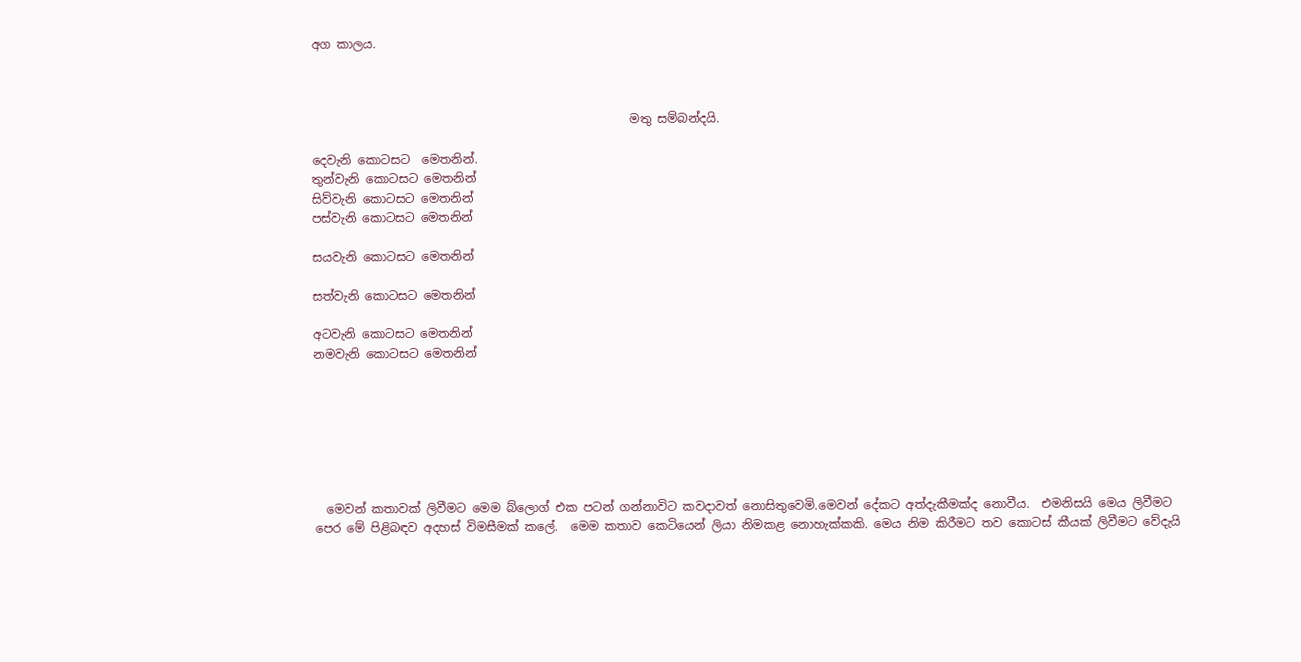අග කාලය.



                                                     මතු සම්බන්දයි.

දෙවැනි කොටසට  මෙතනින්.
තුන්වැනි කොටසට මෙතනින්
සිව්වැනි කොටසට මෙතනින්
පස්වැනි කොටසට මෙතනින්

සයවැනි කොටසට මෙතනින්

සත්වැනි කොටසට මෙතනින්

අටවැනි කොටසට මෙතනින්
නමවැනි කොටසට මෙතනින්







  මෙවන් කතාවක් ලිවීමට මෙම බ්ලොග් එක පටන් ගන්නාවිට කවදාවත් නොසිතුවෙමි.මෙවන් දේකට අත්දැකීමක්ද නොවීය.  එමනිසයි මෙය ලිවීමට පෙර මේ පිළිබඳව අදහස් විමසීමක් කලේ.  මෙම කතාව කෙටියෙන් ලියා නිමකළ නොහැක්කකි. මෙය නිම කිරීමට තව කොටස් කීයක් ලිවීමට වේදැයි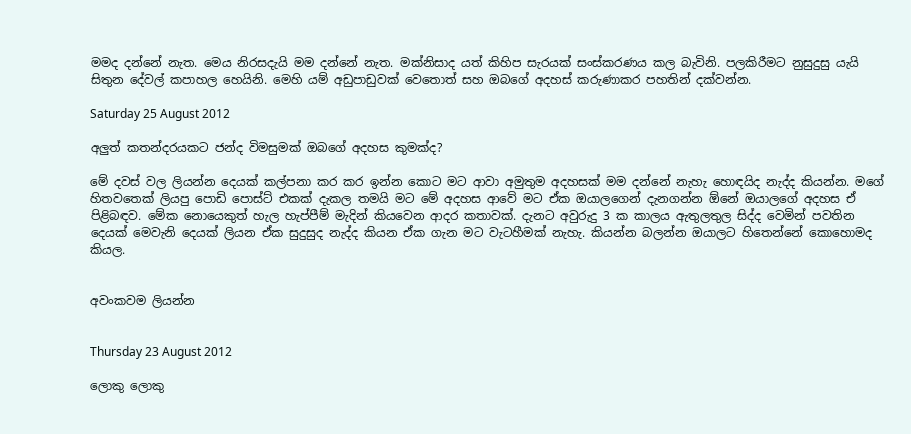මමද දන්නේ නැත. මෙය නිරසදැයි මම දන්නේ නැත. මක්නිසාද යත් කිහිප සැරයක් සංස්කරණය කල බැවිනි. පලකිරීමට නුසුදුසු යැයි සිතුන දේවල් කපාහල හෙයිනි. මෙහි යම් අඩුපාඩුවක් වෙතොත් සහ ඔබගේ අදහස් කරුණාකර පහතින් දක්වන්න.

Saturday 25 August 2012

අලුත් කතන්දරයකට ජන්ද විමසුමක් ඔබගේ අදහස කුමක්ද?

මේ දවස් වල ලියන්න දෙයක් කල්පනා කර කර ඉන්න කොට මට ආවා අමුතුම අදහසක් මම දන්නේ නැහැ හොඳයිද නැද්ද කියන්න. මගේ හිතවතෙක් ලියපු පොඩි පොස්ට් එකක් දැකල තමයි මට මේ අදහස ආවේ මට ඒක ඔයාලගෙන් දැනගන්න ඕනේ ඔයාලගේ අදහස ඒ පිළිබඳව. මේක නොයෙකුත් හැල හැප්පීම් මැදින් කියවෙන ආදර කතාවක්. දැනට අවුරුදු 3 ක කාලය ඇතුලතුල සිද්ද වෙමින් පවතින දෙයක් මෙවැනි දෙයක් ලියන ඒක සුදුසුද නැද්ද කියන ඒක ගැන මට වැටහීමක් නැහැ. කියන්න බලන්න ඔයාලට හිතෙන්නේ කොහොමද කියල.


අවංකවම ලියන්න


Thursday 23 August 2012

ලොකු ලොකු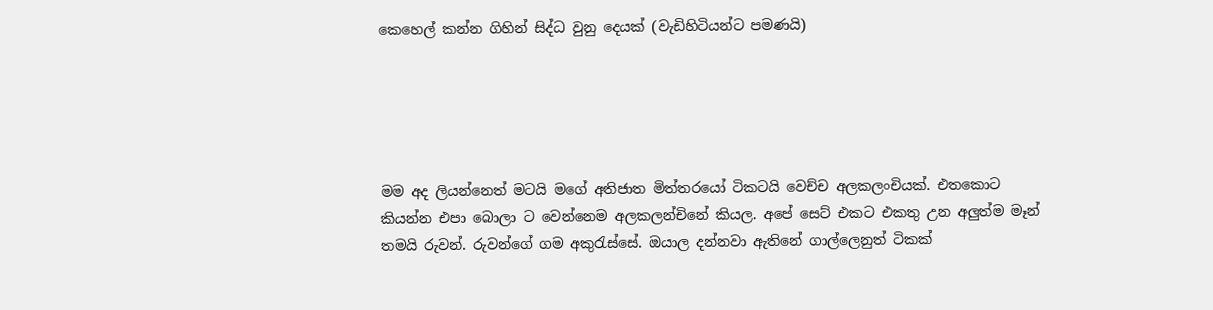කෙහෙල් කන්න ගිහින් සිද්ධ වුනු දෙයක් (වැඩිහිටියන්ට පමණයි)





මම අද ලියන්නෙත් මටයි මගේ අතිජාත මිත්තරයෝ ටිකටයි වෙච්ච අලකලංචියක්. එතකොට කියන්න එපා බොලා ට වෙන්නෙම අලකලන්චිනේ කියල. අපේ සෙට් එකට එකතු උන අලුත්ම මෑන් තමයි රුවන්. රුවන්ගේ ගම අකුරැස්සේ. ඔයාල දන්නවා ඇතිනේ ගාල්ලෙනුත් ටිකක්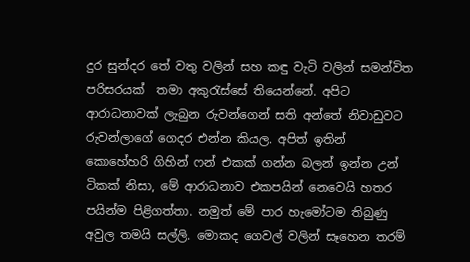දුර සුන්දර තේ වතු වලින් සහ කඳු වැටි වලින් සමන්විත පරිසරයක්  තමා අකුරැස්සේ තියෙන්නේ. අපිට ආරාධනාවක් ලැබුන රුවන්ගෙන් සති අන්තේ නිවාඩුවට රුවන්ලාගේ ගෙදර එන්න කියල. අපිත් ඉතින් කොහේහරි ගිහින් ෆන් එකක් ගන්න බලන් ඉන්න උන් ටිකක් නිසා, මේ ආරාධනාව එකපයින් නෙවෙයි හතර පයින්ම පිළිගත්තා. නමුත් මේ පාර හැමෝටම තිබුණු අවුල තමයි සල්ලි. මොකද ගෙවල් වලින් සෑහෙන තරම්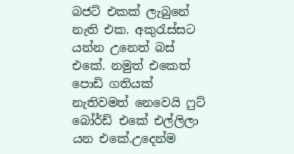බජට් එකක් ලැබුනේ නැති එක. අකුරැස්සට යන්න උනෙත් බස් එකේ. නමුත් එකෙත් පොඩි ගතියක් නැතිවමත් නෙවෙයි ෆුට් බෝර්ඩ් එකේ එල්ලිලා යන එකේ.උදෙන්ම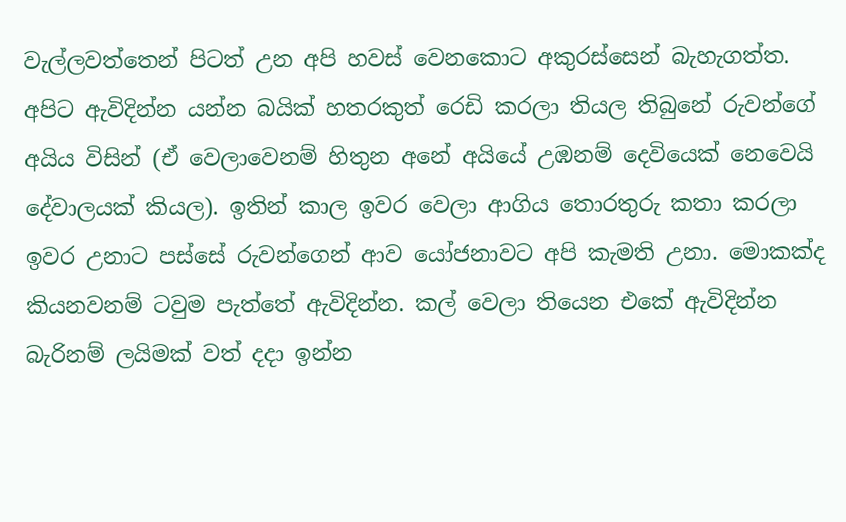වැල්ලවත්තෙන් පිටත් උන අපි හවස් වෙනකොට අකුරස්සෙන් බැහැගත්ත. අපිට ඇවිදින්න යන්න බයික් හතරකුත් රෙඩි කරලා තියල තිබුනේ රුවන්ගේ අයිය විසින් (ඒ වෙලාවෙනම් හිතුන අනේ අයියේ උඹනම් දෙවියෙක් නෙවෙයි දේවාලයක් කියල). ඉතින් කාල ඉවර වෙලා ආගිය තොරතුරු කතා කරලා ඉවර උනාට පස්සේ රුවන්ගෙන් ආව යෝජනාවට අපි කැමති උනා. මොකක්ද කියනවනම් ටවුම පැත්තේ ඇවිදින්න. කල් වෙලා තියෙන එකේ ඇවිදින්න බැරිනම් ලයිමක් වත් දදා ඉන්න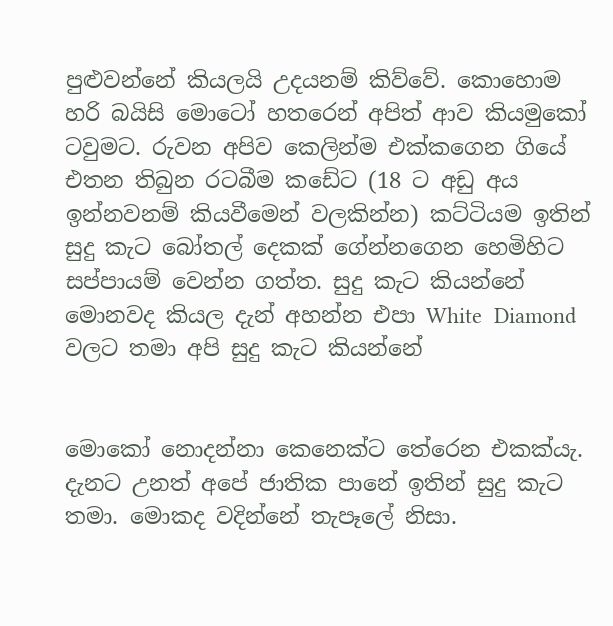පුළුවන්නේ කියලයි උදයනම් කිව්වේ. කොහොම හරි බයිසි මොටෝ හතරෙන් අපිත් ආව කියමුකෝ ටවුමට. රුවන අපිව කෙලින්ම එක්කගෙන ගියේ එතන තිබුන රටබීම කඩේට (18 ට අඩු අය ඉන්නවනම් කියවීමෙන් වලකින්න) කට්ටියම ඉතින් සුදු කැට බෝතල් දෙකක් ගේන්නගෙන හෙමිහිට සප්පායම් වෙන්න ගත්ත. සුදු කැට කියන්නේ මොනවද කියල දැන් අහන්න එපා White  Diamond  වලට තමා අපි සුදු කැට කියන්නේ


මොකෝ නොදන්නා කෙනෙක්ට තේරෙන එකක්යැ. දැනට උනත් අපේ ජාතික පානේ ඉතින් සුදු කැට තමා. මොකද වදින්නේ තැපෑලේ නිසා.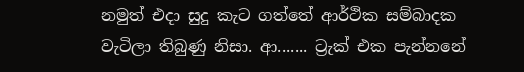නමුත් එදා සුදු කැට ගත්තේ ආර්ථික සම්බාදක වැටිලා තිබුණු නිසා. ආ....... ට්‍රැක් එක පැන්නනේ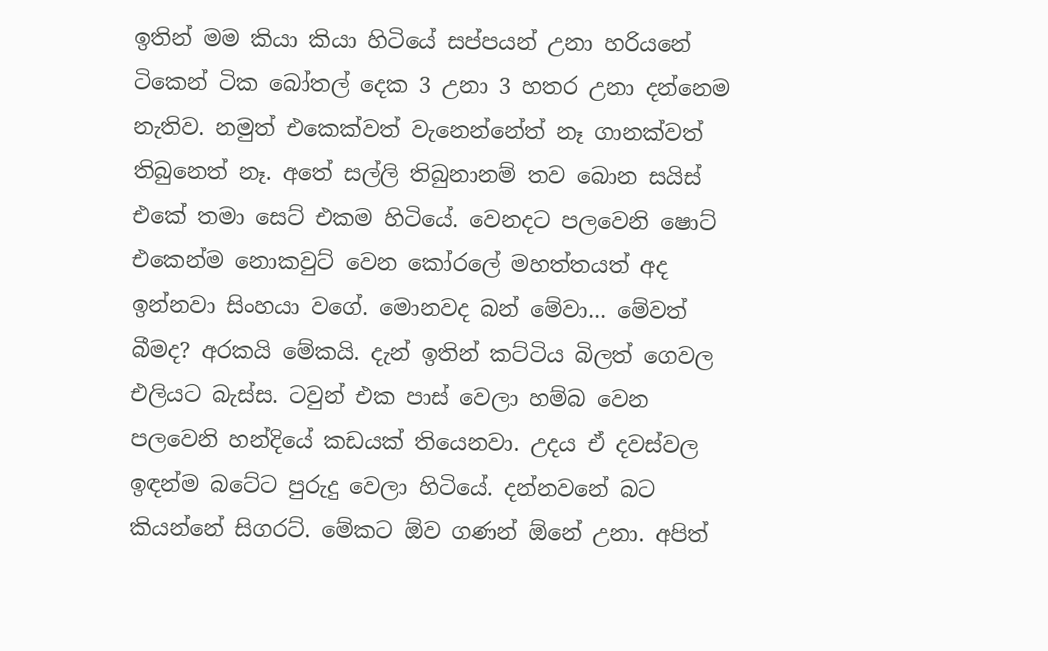ඉතින් මම කියා කියා හිටියේ සප්පයන් උනා හරියනේ ටිකෙන් ටික බෝතල් දෙක 3 උනා 3 හතර උනා දන්නෙම නැතිව. නමුත් එකෙක්වත් වැනෙන්නේත් නෑ ගානක්වත් තිබුනෙත් නෑ. අතේ සල්ලි තිබුනානම් තව බොන සයිස් එකේ තමා සෙට් එකම හිටියේ. වෙනදට පලවෙනි ෂොට් එකෙන්ම නොකවුට් වෙන කෝරලේ මහත්තයත් අද ඉන්නවා සිංහයා වගේ. මොනවද බන් මේවා... මේවත් බීමද? අරකයි මේකයි. දැන් ඉතින් කට්ටිය බිලත් ගෙවල එලියට බැස්ස. ටවුන් එක පාස් වෙලා හම්බ වෙන පලවෙනි හන්දියේ කඩයක් තියෙනවා. උදය ඒ දවස්වල ඉඳන්ම බටේට පුරුදු වෙලා හිටියේ. දන්නවනේ බට කියන්නේ සිගරට්. මේකට ඕව ගණන් ඕනේ උනා. අපිත්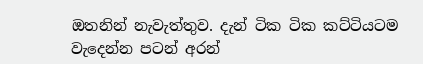ඔතනින් නැවැත්තුව. දැන් ටික ටික කට්ටියටම වැදෙන්න පටන් අරන්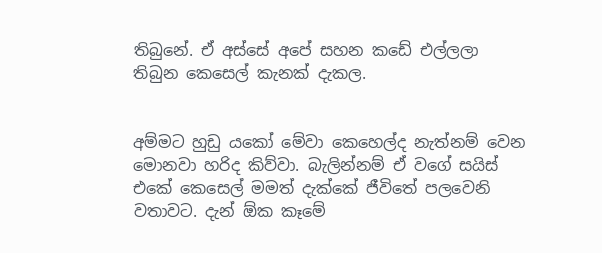තිබුනේ. ඒ අස්සේ අපේ සහන කඩේ එල්ලලා තිබුන කෙසෙල් කැනක් දැකල.


අම්මට හුඩු යකෝ මේවා කෙහෙල්ද නැත්නම් වෙන මොනවා හරිද කිව්වා. බැලින්නම් ඒ වගේ සයිස් එකේ කෙසෙල් මමත් දැක්කේ ජීවිතේ පලවෙනි වතාවට. දැන් ඕක කෑමේ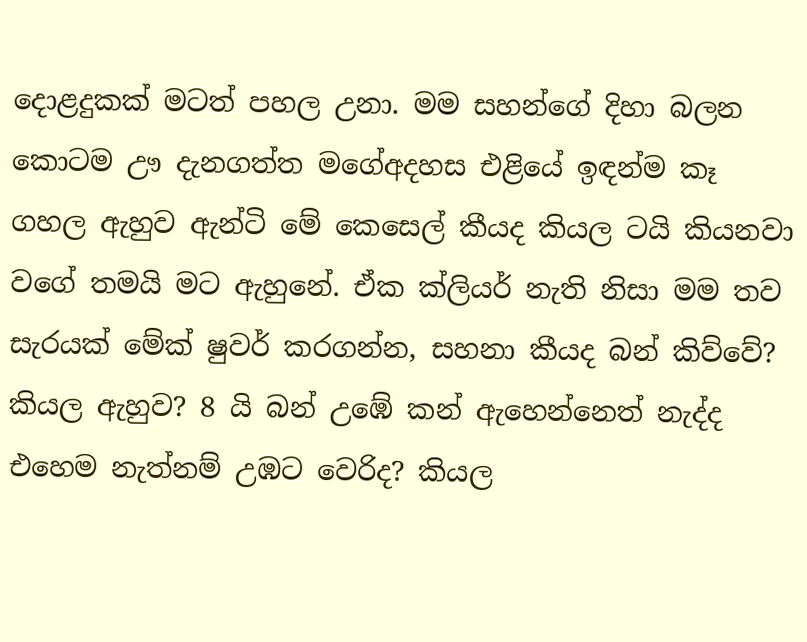දොළදුකක් මටත් පහල උනා. මම සහන්ගේ දිහා බලන කොටම ඌ දැනගත්ත මගේඅදහස එළියේ ඉඳන්ම කෑ ගහල ඇහුව ඇන්ටි මේ කෙසෙල් කීයද කියල ටයි කියනවා වගේ තමයි මට ඇහුනේ. ඒක ක්ලියර් නැති නිසා මම තව සැරයක් මේක් ෂුවර් කරගන්න, සහනා කීයද බන් කිව්වේ? කියල ඇහුව? 8 යි බන් උඹේ කන් ඇහෙන්නෙත් නැද්ද එහෙම නැත්නම් උඹට වෙරිද? කියල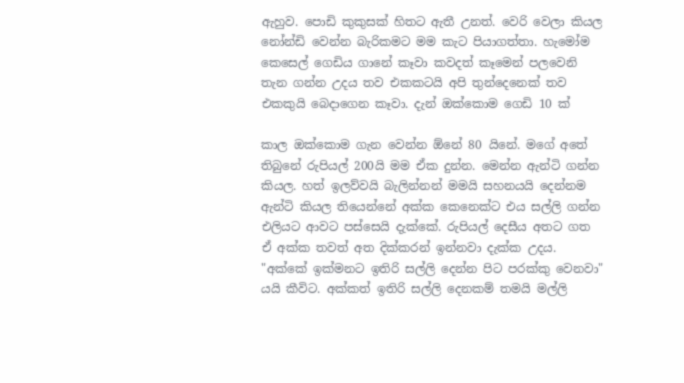ඇහුව. පොඩි කුකුසක් හිතට ඇතී උනත්. වෙරි වෙලා කියල නෝන්ඩි වෙන්න බැරිකමට මම කැට පියාගත්තා. හැමෝම කෙසෙල් ගෙඩිය ගානේ කෑවා කවදත් කෑමෙන් පලවෙනි තැන ගන්න උදය තව එකකටයි අපි තුන්දෙනෙක් තව එකකුයි බෙදාගෙන කෑවා. දැන් ඔක්කොම ගෙඩි 10 ක්

කාල ඔක්කොම ගැන වෙන්න ඕනේ 80 යිනේ. මගේ අතේ තිබුනේ රුපියල් 200යි මම ඒක දුන්න. මෙන්න ඇන්ටි ගන්න කියල. හත් ඉලව්වයි බැලින්නන් මමයි සහනයයි දෙන්නම ඇන්ටි කියල තියෙන්නේ අක්ක කෙනෙක්ට එය සල්ලි ගන්න එලියට ආවට පස්සෙයි දැක්කේ. රුපියල් දෙසීය අතට ගත ඒ අක්ක තවත් අත දික්කරන් ඉන්නවා දැක්ක උදය. "අක්කේ ඉක්මනට ඉතිරි සල්ලි දෙන්න පිට පරක්කු වෙනවා" යයි කීවිට. අක්කත් ඉතිරි සල්ලි දෙනකම් තමයි මල්ලි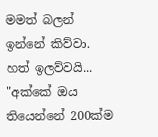මමත් බලන් ඉන්නේ කිව්වා. හත් ඉලව්වයි...  "අක්කේ ඔය තියෙන්නේ 200ක්ම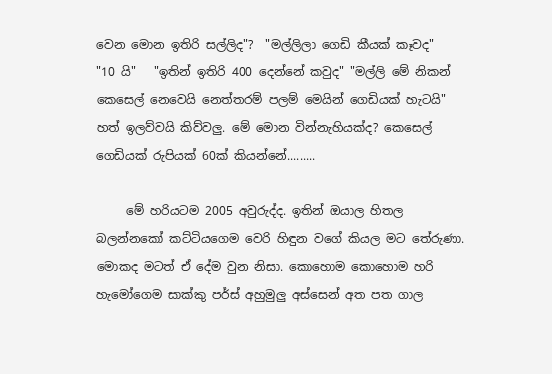වෙන මොන ඉතිරි සල්ලිද"?  "මල්ලිලා ගෙඩි කීයක් කෑවද"     "10 යි"   "ඉතින් ඉතිරි 400 දෙන්නේ කවුද" "මල්ලි මේ නිකන් කෙසෙල් නෙවෙයි නෙත්තරම් පලම් මෙයින් ගෙඩියක් හැටයි" හත් ඉලව්වයි කිව්වලු. මේ මොන වින්නැහියක්ද? කෙසෙල් ගෙඩියක් රුපියක් 60ක් කියන්නේ.........

     මේ හරියටම 2005 අවුරුද්ද. ඉතින් ඔයාල හිතල බලන්නකෝ කට්ටියගෙම වෙරි හිඳුන වගේ කියල මට තේරුණා. මොකද මටත් ඒ දේම වුන නිසා. කොහොම කොහොම හරි හැමෝගෙම සාක්කු පර්ස් අහුමුලු අස්සෙන් අත පත ගාල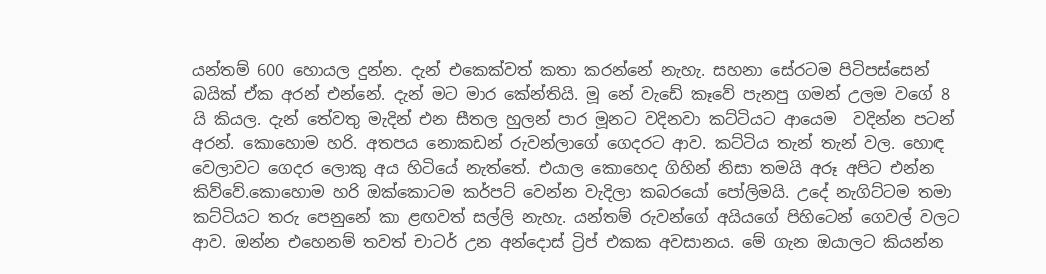යන්තම් 600 හොයල දුන්න. දැන් එකෙක්වත් කතා කරන්නේ නැහැ. සහනා සේරටම පිටිපස්සෙන් බයික් ඒක අරන් එන්නේ. දැන් මට මාර කේන්තියි. මූ නේ වැඩේ කෑවේ පැනපු ගමන් උලම වගේ 8 යි කියල. දැන් තේවතු මැදින් එන සීතල හුලන් පාර මූනට වදිනවා කට්ටියට ආයෙම  වදින්න පටන් අරන්. කොහොම හරි. අතපය නොකඩන් රුවන්ලාගේ ගෙදරට ආව. කට්ටිය තැන් තැන් වල. හොඳ වෙලාවට ගෙදර ලොකු අය හිටියේ නැත්තේ. එයාල කොහෙද ගිහින් නිසා තමයි අරූ අපිට එන්න කිව්වේ.කොහොම හරි ඔක්කොටම කර්පට් වෙන්න වැදිලා කබරයෝ පෝලිමයි. උදේ නැගිට්ටම තමා කට්ටියට තරු පෙනුනේ කා ළඟවත් සල්ලි නැහැ. යන්තම් රුවන්ගේ අයියගේ පිහිටෙන් ගෙවල් වලට ආව. ඔන්න එහෙනම් තවත් චාටර් උන අන්දොස් ට්‍රිප් එකක අවසානය. මේ ගැන ඔයාලට කියන්න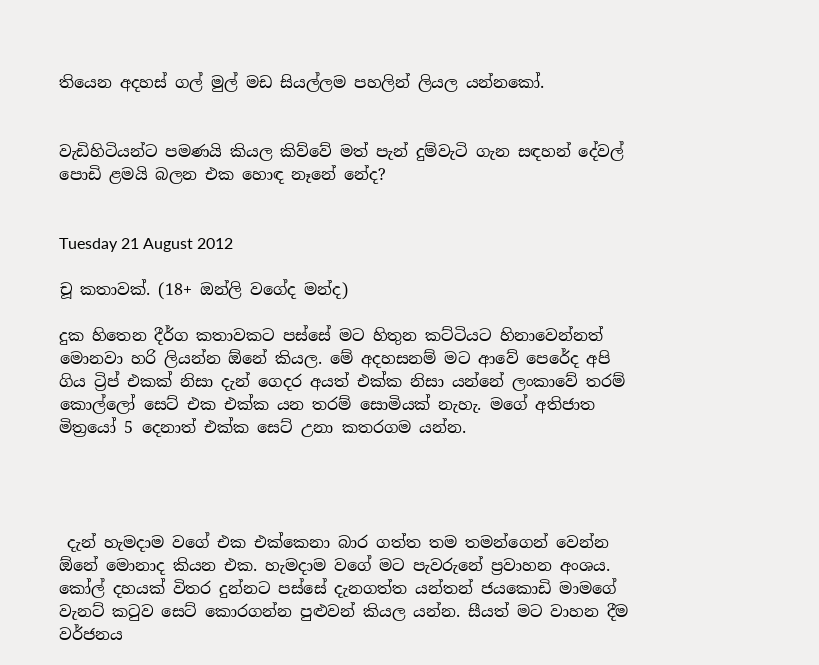තියෙන අදහස් ගල් මුල් මඩ සියල්ලම පහලින් ලියල යන්නකෝ.


වැඩිහිටියන්ට පමණයි කියල කිව්වේ මත් පැන් දුම්වැටි ගැන සඳහන් දේවල් පොඩි ළමයි බලන එක හොඳ නෑනේ නේද?


Tuesday 21 August 2012

චූ කතාවක්. (18+ ඔන්ලි වගේද මන්ද)

දුක හිතෙන දීර්ග කතාවකට පස්සේ මට හිතුන කට්ටියට හිනාවෙන්නත් මොනවා හරි ලියන්න ඕනේ කියල. මේ අදහසනම් මට ආවේ පෙරේද අපි ගිය ට්‍රිප් එකක් නිසා දැන් ගෙදර අයත් එක්ක නිසා යන්නේ ලංකාවේ තරම් කොල්ලෝ සෙට් එක එක්ක යන තරම් සොමියක් නැහැ. මගේ අතිජාත මිත්‍රයෝ 5 දෙනාත් එක්ක සෙට් උනා කතරගම යන්න.




 දැන් හැමදාම වගේ එක එක්කෙනා බාර ගත්ත තම තමන්ගෙන් වෙන්න ඕනේ මොනාද කියන එක. හැමදාම වගේ මට පැවරුනේ ප්‍රවාහන අංශය. කෝල් දහයක් විතර දුන්නට පස්සේ දැනගත්ත යන්තන් ජයකොඩි මාමගේ වැනට් කටුව සෙට් කොරගන්න පුළුවන් කියල යන්න. සීයත් මට වාහන දීම වර්ජනය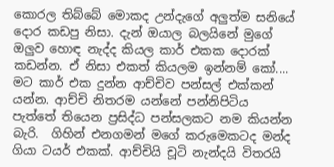කොරල තිබ්බේ මොකද උන්දැගේ අලුත්ම සනියේ දොර කඩපු නිසා. දැන් ඔයාල බලයිනේ මුගේ ඔලුව හොඳ නැද්ද කියල කාර් එකක දොරක් කඩන්න. ඒ නිසා එකත් කියලම ඉන්නම් කෝ.... මට කාර් එක දුන්න ආච්චිව පන්සල් එක්කන් යන්න. ආච්චි නිතරම යන්නේ පන්නිපිටිය පැත්තේ තියෙන ප්‍රසිද්ධ පන්සලකට නම කියන්න බැරි.  ගිහින් එනගමන් මගේ කරුමෙකටද මන්ද ගියා ටයර් එකක්. ආච්චියි චූටි නැන්දයි විතරයි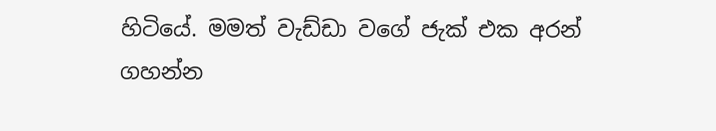හිටියේ. මමත් වැඩ්ඩා වගේ ජැක් එක අරන් ගහන්න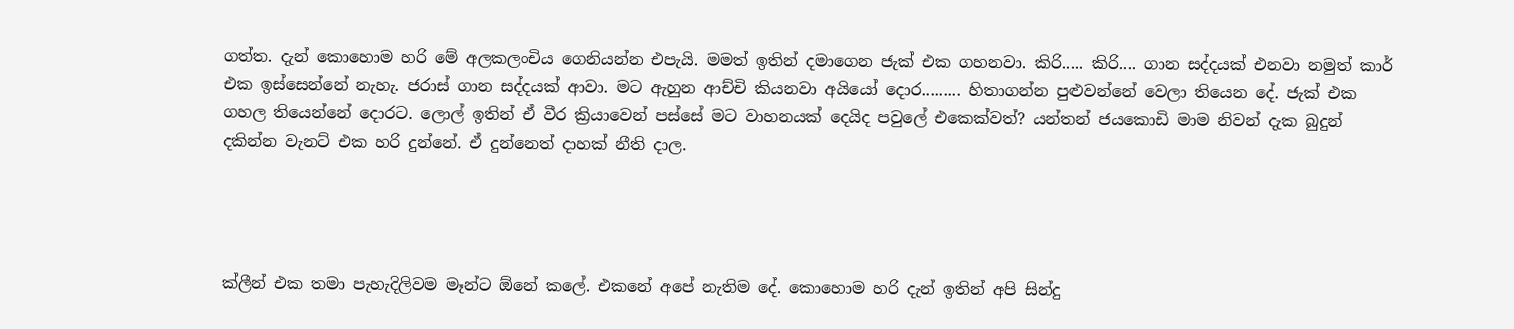ගත්ත. දැන් කොහොම හරි මේ අලකලංචිය ගෙනියන්න එපැයි. මමත් ඉතින් දමාගෙන ජැක් එක ගහනවා. කිරි..... කිරි.... ගාන සද්දයක් එනවා නමුත් කාර් එක ඉස්සෙන්නේ නැහැ. ජරාස් ගාන සද්දයක් ආවා. මට ඇහුන ආච්චි කියනවා අයියෝ දොර......... හිතාගන්න පුළුවන්නේ වෙලා තියෙන දේ. ජැක් එක ගහල තියෙන්නේ දොරට. ලොල් ඉතින් ඒ වීර ක්‍රියාවෙන් පස්සේ මට වාහනයක් දෙයිද පවුලේ එකෙක්වත්? යන්තන් ජයකොඩි මාම නිවන් දැක බුදුන් දකින්න වැනට් එක හරි දුන්නේ. ඒ දුන්නෙත් දාහක් නීති දාල.




ක්ලීන් එක තමා පැහැදිලිවම මෑන්ට ඕනේ කලේ. එකනේ අපේ නැතිම දේ. කොහොම හරි දැන් ඉතින් අපි සින්දු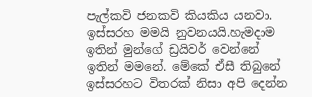පැල්කවි ජනකවි කියකිය යනවා. ඉස්සරහ මමයි නුවනයයි.හැමදාම ඉතින් මුන්ගේ ඩ්‍රයිවර් වෙන්නේ ඉතින් මමනේ. මේකේ ඒසී තිබුනේ ඉස්සරහට විතරක් නිසා අපි දෙන්න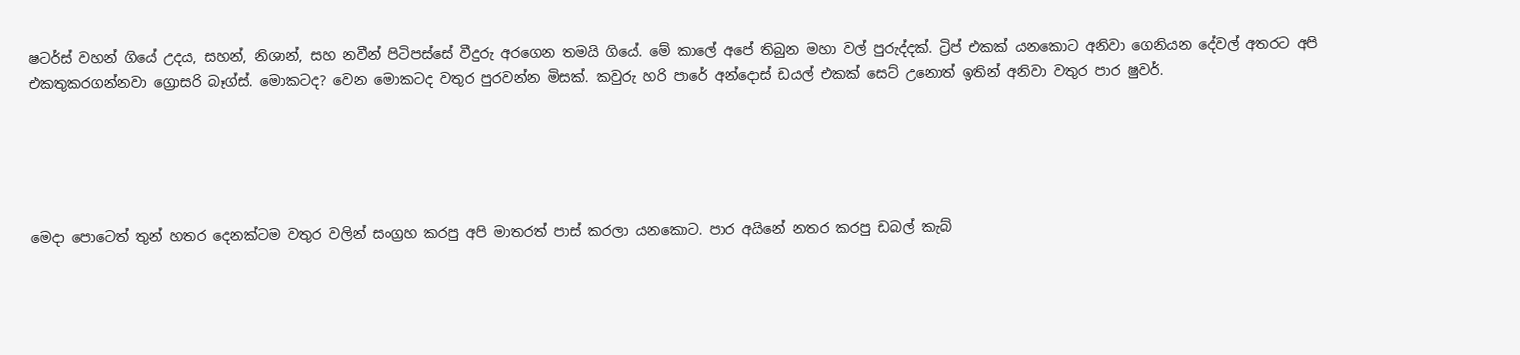ෂටර්ස් වහන් ගියේ උදය, සහන්, නිශාන්, සහ නවීන් පිටිපස්සේ වීදුරු අරගෙන තමයි ගියේ. මේ කාලේ අපේ තිබුන මහා වල් පුරුද්දක්. ට්‍රිප් එකක් යනකොට අනිවා ගෙනියන දේවල් අතරට අපි එකතුකරගන්නවා ග්‍රොසරි බෑග්ස්. මොකටද? වෙන මොකටද වතුර පුරවන්න මිසක්. කවුරු හරි පාරේ අන්දොස් ඩයල් එකක් සෙට් උනොත් ඉතින් අනිවා වතුර පාර ෂුවර්.





මෙදා පොටෙත් තුන් හතර දෙනක්ටම වතුර වලින් සංග්‍රහ කරපු අපි මාතරත් පාස් කරලා යනකොට. පාර අයිනේ නතර කරපු ඩබල් කැබ්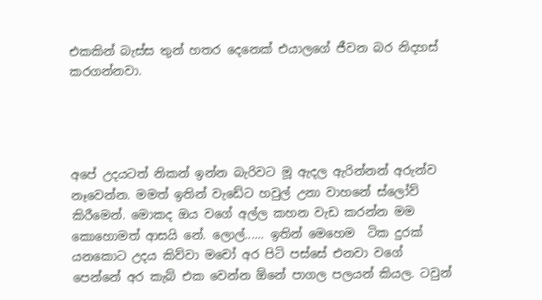එකකින් බැස්ස තුන් හතර දෙනෙක් එයාලගේ ජීවන බර නිදහස් කරගන්නවා.




අපේ උදයටත් නිකන් ඉන්න බැරිවට මූ ඇදල ඇරින්නන් අරුන්ව නෑවෙන්න. මමත් ඉතින් වැඩේට හවුල් උනා වාහනේ ස්ලෝව් කිරීමෙන්. මොකද ඔය වගේ අල්ල කහන වැඩ කරන්න මම කොහොමත් ආසයි නේ. ලොල්...... ඉතින් මෙහෙම  ටික දුරක් යනකොට උදය කිව්වා මචෝ අර පිටි පස්සේ එනවා වගේ පෙන්නේ අර කැබ් එක වෙන්න ඕනේ පාගල පලයන් කියල. ටවුන්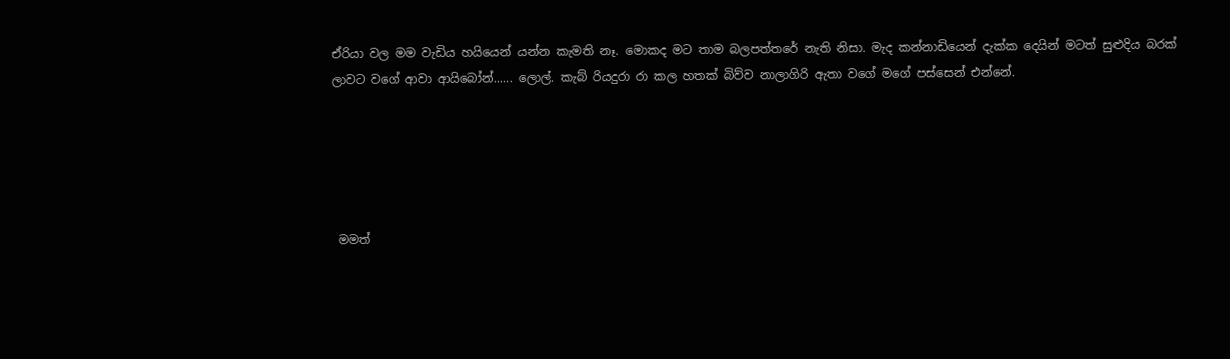ඒරියා වල මම වැඩිය හයියෙන් යන්න කැමති නෑ. මොකද මට තාම බලපත්තරේ නැති නිසා. මැද කන්නාඩියෙන් දැක්ක දෙයින් මටත් සුළුදිය බරක් ලාවට වගේ ආවා ආයිබෝන්...... ලොල්. කැබ් රියදුරා රා කල හතක් බිව්ව නාලාගිරි ඇතා වගේ මගේ පස්සෙන් එන්නේ.





 මමත්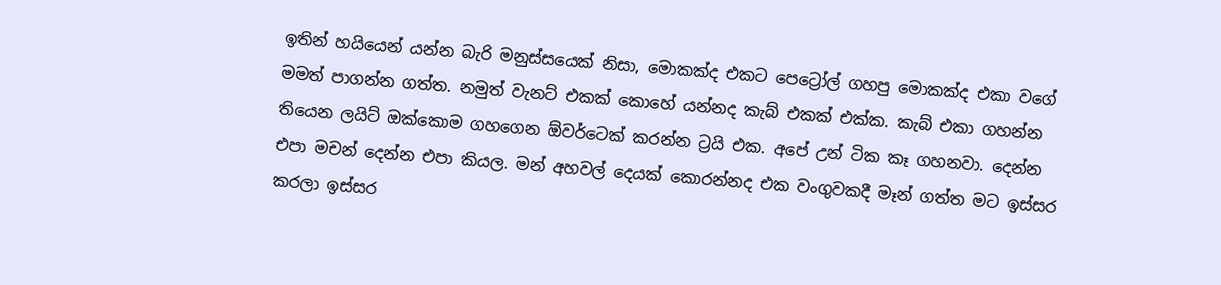ඉතින් හයියෙන් යන්න බැරි මනුස්සයෙක් නිසා, මොකක්ද එකට පෙට්‍රෝල් ගහපු මොකක්ද එකා වගේ මමත් පාගන්න ගත්ත. නමුත් වැනට් එකක් කොහේ යන්නද කැබ් එකක් එක්ක. කැබ් එකා ගහන්න තියෙන ලයිට් ඔක්කොම ගහගෙන ඕවර්ටෙක් කරන්න ට්‍රයි එක. අපේ උන් ටික කෑ ගහනවා. දෙන්න එපා මචන් දෙන්න එපා කියල. මන් අහවල් දෙයක් කොරන්නද එක වංගුවකදී මෑන් ගත්ත මට ඉස්සර කරලා ඉස්සර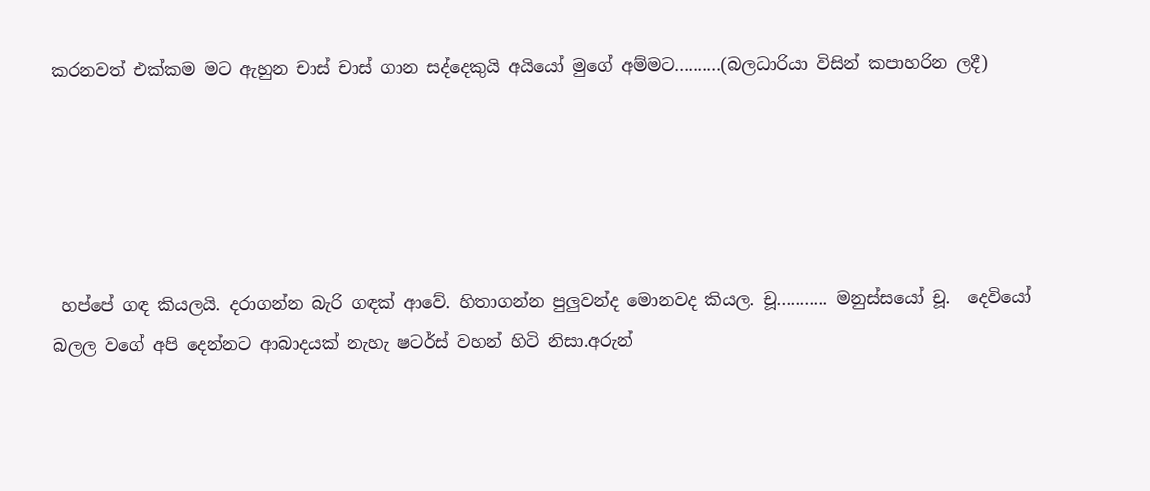කරනවත් එක්කම මට ඇහුන චාස් චාස් ගාන සද්දෙකුයි අයියෝ මුගේ අම්මට..........(බලධාරියා විසින් කපාහරින ලදී)





 හප්පේ ගඳ කියලයි. දරාගන්න බැරි ගඳක් ආවේ. හිතාගන්න පුලුවන්ද මොනවද කියල. චූ........... මනුස්සයෝ චූ.  දෙවියෝ බලල වගේ අපි දෙන්නට ආබාදයක් නැහැ ෂටර්ස් වහන් හිටි නිසා.අරුන්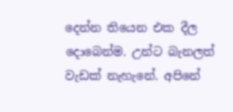දෙන්න තියෙන එක දීල දොබෙන්ම. උන්ට බැනලත් වැඩක් නැහැනේ. අපිනේ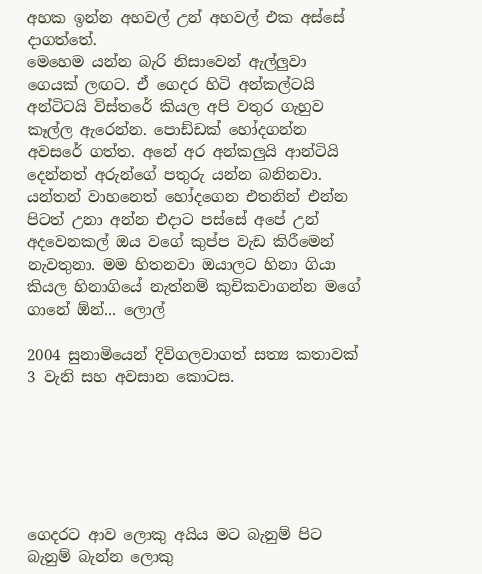අහක ඉන්න අහවල් උන් අහවල් එක අස්සේ දාගත්තේ.
මෙහෙම යන්න බැරි නිසාවෙන් ඇල්ලුවා ගෙයක් ලඟට. ඒ ගෙදර හිටි අන්කල්ටයි අන්ටිටයි විස්තරේ කියල අපි වතුර ගැහුව කෑල්ල ඇරෙන්න. පොඩ්ඩක් හෝදගන්න අවසරේ ගත්ත. අනේ අර අන්කලුයි ආන්ටියි දෙන්නත් අරුන්ගේ පතුරු යන්න බනිනවා.  යන්තන් වාහනෙත් හෝදගෙන එතනින් එන්න පිටත් උනා අන්න එදාට පස්සේ අපේ උන් අදවෙනකල් ඔය වගේ කුප්ප වැඩ කිරීමෙන් නැවතුනා. මම හිතනවා ඔයාලට හිනා ගියා කියල හිනාගියේ නැත්නම් කුචිකවාගන්න මගේ ගානේ ඕන්... ලොල්

2004 සුනාමියෙන් දිවිගලවාගත් සත්‍ය කතාවක් 3 වැනි සහ අවසාන කොටස.






ගෙදරට ආව ලොකු අයිය මට බැනුම් පිට බැනුම් බැන්න ලොකු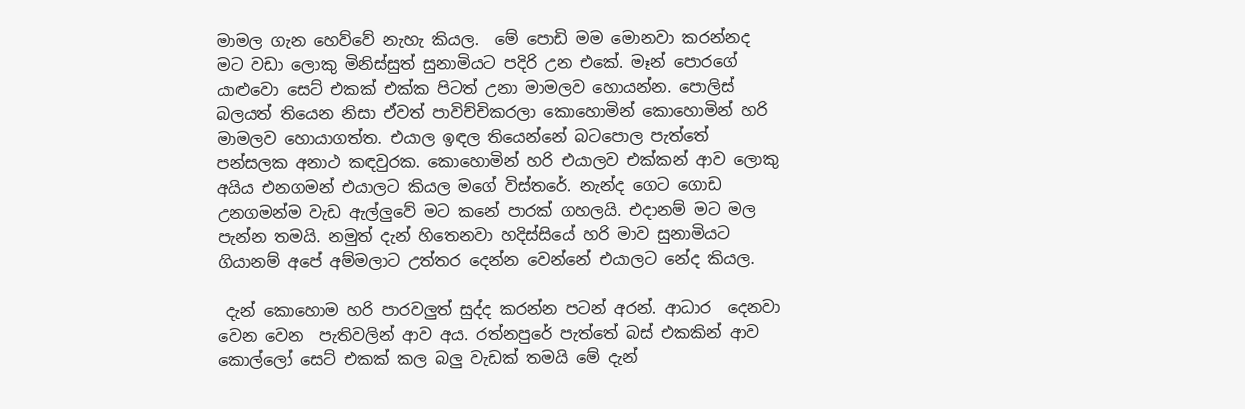මාමල ගැන හෙව්වේ නැහැ කියල.  මේ පොඩි මම මොනවා කරන්නද මට වඩා ලොකු මිනිස්සුත් සුනාමියට පදිරි උන එකේ. මෑන් පොරගේ යාළුවො සෙට් එකක් එක්ක පිටත් උනා මාමලව හොයන්න. පොලිස් බලයත් තියෙන නිසා ඒවත් පාවිච්චිකරලා කොහොමින් කොහොමින් හරි මාමලව හොයාගත්ත. එයාල ඉඳල තියෙන්නේ බටපොල පැත්තේ පන්සලක අනාථ කඳවුරක. කොහොමින් හරි එයාලව එක්කන් ආව ලොකු අයිය එනගමන් එයාලට කියල මගේ විස්තරේ. නැන්ද ගෙට ගොඩ උනගමන්ම වැඩ ඇල්ලුවේ මට කනේ පාරක් ගහලයි. එදානම් මට මල පැන්න තමයි. නමුත් දැන් හිතෙනවා හදිස්සියේ හරි මාව සුනාමියට ගියානම් අපේ අම්මලාට උත්තර දෙන්න වෙන්නේ එයාලට නේද කියල.

 දැන් කොහොම හරි පාරවලුත් සුද්ද කරන්න පටන් අරන්. ආධාර  දෙනවා වෙන වෙන  පැතිවලින් ආව අය. රත්නපුරේ පැත්තේ බස් එකකින් ආව කොල්ලෝ සෙට් එකක් කල බලු වැඩක් තමයි මේ දැන්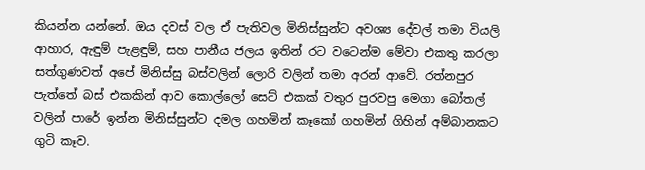කියන්න යන්නේ. ඔය දවස් වල ඒ පැතිවල මිනිස්සුන්ට අවශ්‍ය දේවල් තමා වියලි ආහාර, ඇඳුම් පැළඳුම්, සහ පානීය ජලය ඉතින් රට වටෙන්ම මේවා එකතු කරලා සත්ගුණවත් අපේ මිනිස්සු බස්වලින් ලොරි වලින් තමා අරන් ආවේ. රත්නපුර පැත්තේ බස් එකකින් ආව කොල්ලෝ සෙට් එකක් වතුර පුරවපු මෙගා බෝතල් වලින් පාරේ ඉන්න මිනිස්සුන්ට දමල ගහමින් කෑකෝ ගහමින් ගිහින් අම්බානකට ගුටි කෑව.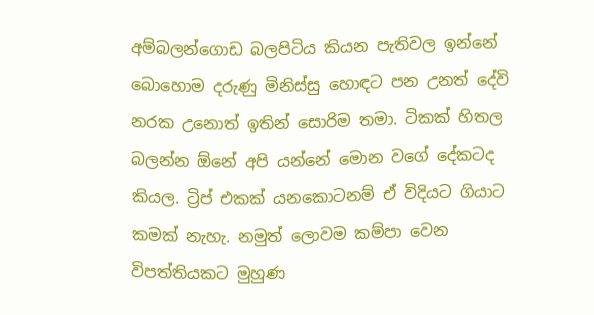අම්බලන්ගොඩ බලපිටිය කියන පැතිවල ඉන්නේ බොහොම දරුණු මිනිස්සු හොඳට පන උනත් දේවි නරක උනොත් ඉතින් සොරිම තමා. ටිකක් හිතල බලන්න ඕනේ අපි යන්නේ මොන වගේ දේකටද කියල. ට්‍රිප් එකක් යනකොටනම් ඒ විදියට ගියාට කමක් නැහැ. නමුත් ලොවම කම්පා වෙන විපත්තියකට මුහුණ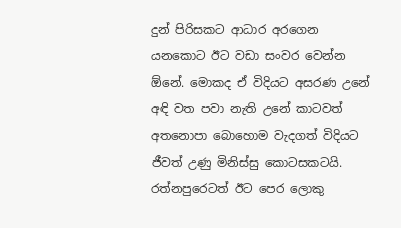දුන් පිරිසකට ආධාර අරගෙන යනකොට ඊට වඩා සංවර වෙන්න ඕනේ. මොකද ඒ විදියට අසරණ උනේ අඳි වත පවා නැති උනේ කාටවත් අතනොපා බොහොම වැදගත් විදියට ජීවත් උණු මිනිස්සු කොටසකටයි.  රත්නපුරෙටත් ඊට පෙර ලොකු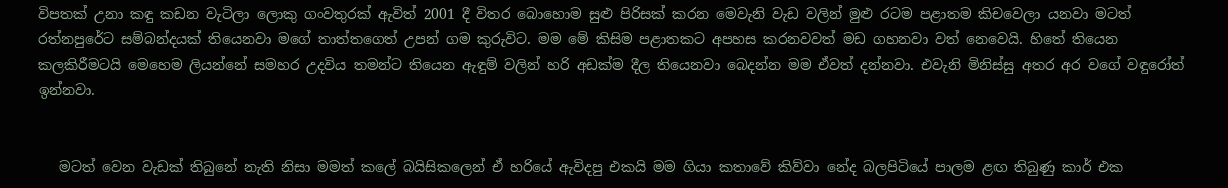විපතක් උනා කඳු කඩන වැටිලා ලොකු ගංවතුරක් ඇවිත් 2001 දී විතර බොහොම සුළු පිරිසක් කරන මෙවැනි වැඩ වලින් මුළු රටම පළාතම කිචවෙලා යනවා මටත් රත්නපුරේට සම්බන්දයක් තියෙනවා මගේ තාත්තගෙත් උපන් ගම කුරුවිට. මම මේ කිසිම පළාතකට අපහස කරනවවත් මඩ ගහනවා වත් නෙවෙයි. හිතේ තියෙන කලකිරීමටයි මෙහෙම ලියන්නේ සමහර උදවිය තමන්ට තියෙන ඇඳුම් වලින් හරි අඩක්ම දීල තියෙනවා බෙදන්න මම ඒවත් දන්නවා. එවැනි මිනිස්සු අතර අර වගේ වඳුරෝත් ඉන්නවා.


   මටත් වෙන වැඩක් තිබුනේ නැති නිසා මමත් කලේ බයිසිකලෙන් ඒ හරියේ ඇවිදපු එකයි මම ගියා කතාවේ කිව්වා නේද බලපිටියේ පාලම ළඟ තිබුණු කාර් එක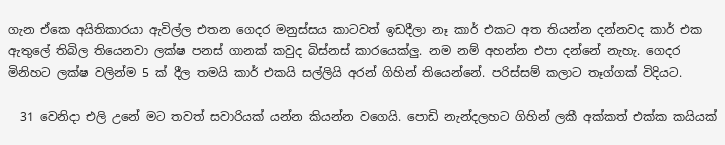ගැන ඒකෙ අයිතිකාරයා ඇවිල්ල එතන ගෙදර මනුස්සය කාටවත් ඉඩදීලා නෑ කාර් එකට අත තියන්න දන්නවද කාර් එක ඇතුලේ තිබිල තියෙනවා ලක්ෂ පනස් ගානක් කවුද බිස්නස් කාරයෙක්ලු. නම නම් අහන්න එපා දන්නේ නැහැ. ගෙදර මිනිහට ලක්ෂ වලින්ම 5 ක් දීල තමයි කාර් එකයි සල්ලියි අරන් ගිහින් තියෙන්නේ. පරිස්සම් කලාට තෑග්ගක් විදියට.

  31 වෙනිදා එලි උනේ මට තවත් සවාරියක් යන්න කියන්න වගෙයි. පොඩි නැන්දලහට ගිහින් ලකී අක්කත් එක්ක කයියක්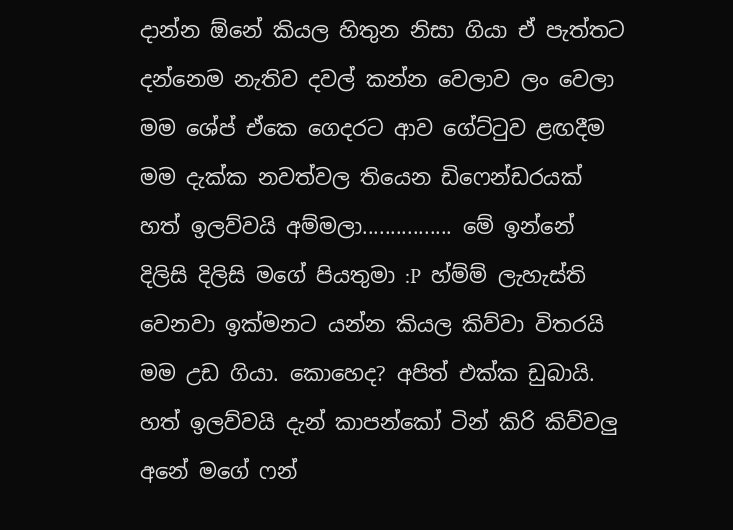දාන්න ඕනේ කියල හිතුන නිසා ගියා ඒ පැත්තට දන්නෙම නැතිව දවල් කන්න වෙලාව ලං වෙලා මම ශේප් ඒකෙ ගෙදරට ආව ගේට්ටුව ළඟදීම මම දැක්ක නවත්වල තියෙන ඩිෆෙන්ඩරයක් හත් ඉලව්වයි අම්මලා................ මේ ඉන්නේ දිලිසි දිලිසි මගේ පියතුමා :P  හ්ම්ම් ලැහැස්ති වෙනවා ඉක්මනට යන්න කියල කිව්වා විතරයි මම උඩ ගියා. කොහෙද? අපිත් එක්ක ඩුබායි. හත් ඉලව්වයි දැන් කාපන්කෝ ටින් කිරි කිව්වලු අනේ මගේ ෆන්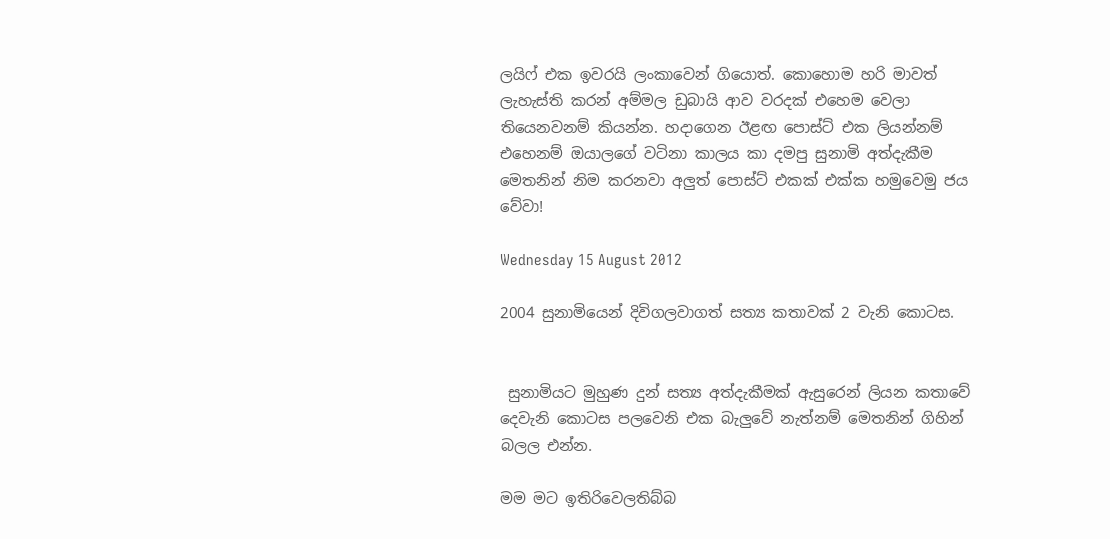ලයිෆ් එක ඉවරයි ලංකාවෙන් ගියොත්. කොහොම හරි මාවත් ලැහැස්ති කරන් අම්මල ඩුබායි ආව වරදක් එහෙම වෙලා තියෙනවනම් කියන්න. හදාගෙන ඊළඟ පොස්ට් එක ලියන්නම් එහෙනම් ඔයාලගේ වටිනා කාලය කා දමපු සුනාමි අත්දැකීම මෙතනින් නිම කරනවා අලුත් පොස්ට් එකක් එක්ක හමුවෙමු ජය වේවා!

Wednesday 15 August 2012

2004 සුනාමියෙන් දිවිගලවාගත් සත්‍ය කතාවක් 2 වැනි කොටස.


 සුනාමියට මුහුණ දුන් සත්‍ය අත්දැකීමක් ඇසුරෙන් ලියන කතාවේ
දෙවැනි කොටස පලවෙනි එක බැලුවේ නැත්නම් මෙතනින් ගිහින් බලල එන්න.

මම මට ඉතිරිවෙලතිබ්බ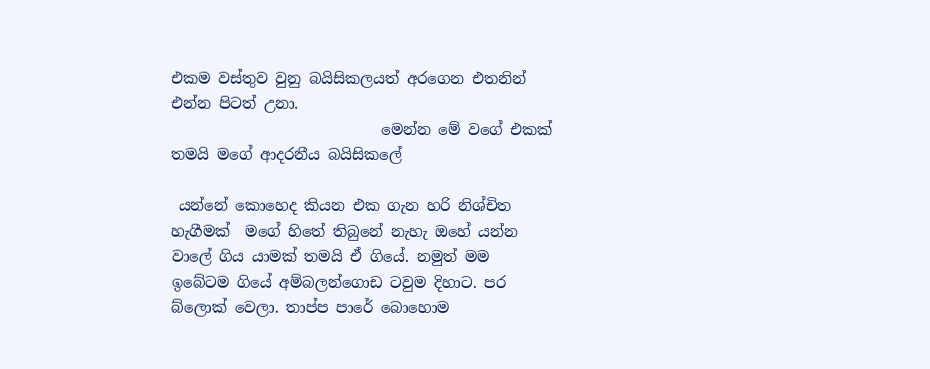එකම වස්තුව වුනු බයිසිකලයත් අරගෙන එතනින් එන්න පිටත් උනා.
                            මෙන්න මේ වගේ එකක් තමයි මගේ ආදරනීය බයිසිකලේ

 යන්නේ කොහෙද කියන එක ගැන හරි නිශ්චිත හැගීමක්  මගේ හිතේ තිබුනේ නැහැ ඔහේ යන්න වාලේ ගිය යාමක් තමයි ඒ ගියේ. නමුත් මම ඉබේටම ගියේ අම්බලන්ගොඩ ටවුම දිහාට. පර බ්ලොක් වෙලා. තාප්ප පාරේ බොහොම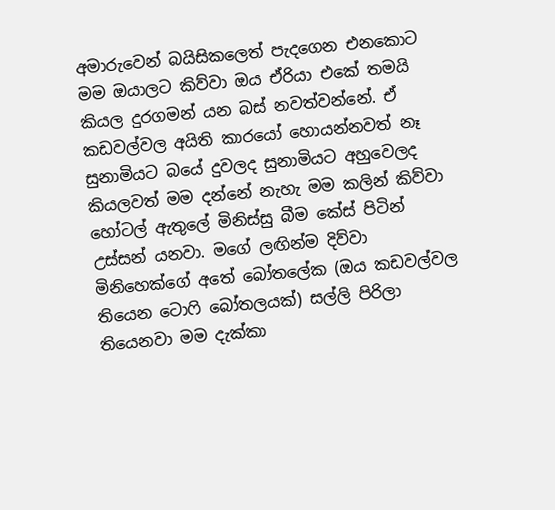අමාරුවෙන් බයිසිකලෙත් පැදගෙන එනකොට මම ඔයාලට කිව්වා ඔය ඒරියා එකේ තමයි කියල දුරගමන් යන බස් නවත්වන්නේ. ඒ කඩවල්වල අයිති කාරයෝ හොයන්නවත් නෑ සුනාමියට බයේ දුවලද සුනාමියට අහුවෙලද කියලවත් මම දන්නේ නැහැ මම කලින් කිව්වා හෝටල් ඇතුලේ මිනිස්සු බීම කේස් පිටින් උස්සන් යනවා. මගේ ලඟින්ම දිව්වා මිනිහෙක්ගේ අතේ බෝතලේක (ඔය කඩවල්වල තියෙන ටොෆි බෝතලයක්) සල්ලි පිරිලා තියෙනවා මම දැක්කා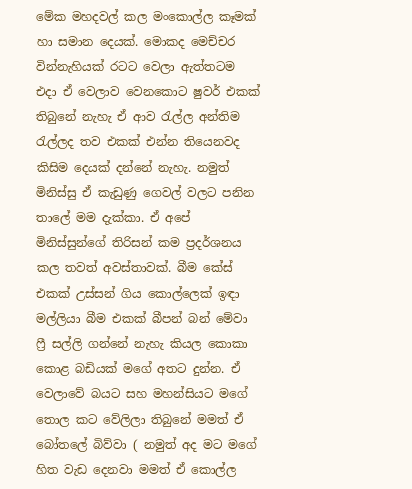මේක මහදවල් කල මංකොල්ල කෑමක් හා සමාන දෙයක්. මොකද මෙච්චර වින්නැහියක් රටට වෙලා ඇත්තටම එදා ඒ වෙලාව වෙනකොට ෂුවර් එකක් තිබුනේ නැහැ ඒ ආව රැල්ල අන්තිම රැල්ලද තව එකක් එන්න තියෙනවද කිසිම දෙයක් දන්නේ නැහැ. නමුත් මිනිස්සු ඒ කැඩුණු ගෙවල් වලට පනින තාලේ මම දැක්කා. ඒ අපේ මිනිස්සුන්ගේ තිරිසන් කම ප්‍රදර්ශනය කල තවත් අවස්තාවක්. බීම කේස් එකක් උස්සන් ගිය කොල්ලෙක් ඉඳා  මල්ලියා බීම එකක් බීපන් බන් මේවා ෆ්‍රී සල්ලි ගන්නේ නැහැ කියල කොකා කොළ බඩියක් මගේ අතට දුන්න. ඒ වෙලාවේ බයට සහ මහන්සියට මගේ තොල කට වේලිලා තිබුනේ මමත් ඒ බෝතලේ බිව්වා ( නමුත් අද මට මගේ හිත වැඩ දෙනවා මමත් ඒ කොල්ල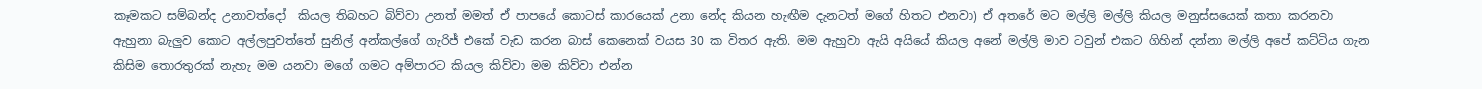කෑමකට සම්බන්ද උනාවත්දෝ  කියල තිබහට බිව්වා උනත් මමත් ඒ පාපයේ කොටස් කාරයෙක් උනා නේද කියන හැඟීම දැනටත් මගේ හිතට එනවා) ඒ අතරේ මට මල්ලි මල්ලි කියල මනුස්සයෙක් කතා කරනවා ඇහුනා බැලුව කොට අල්ලපුවත්තේ සුනිල් අන්කල්ගේ ගැරිජ් එකේ වැඩ කරන බාස් කෙනෙක් වයස 30 ක විතර ඇති. මම ඇහුවා ඇයි අයියේ කියල අනේ මල්ලි මාව ටවුන් එකට ගිහින් දන්නා මල්ලි අපේ කට්ටිය ගැන කිසිම තොරතුරක් නැහැ මම යනවා මගේ ගමට අම්පාරට කියල කිව්වා මම කිව්වා එන්න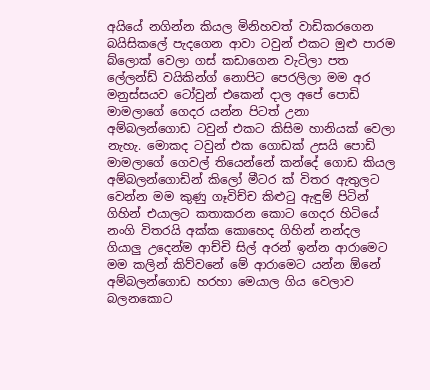අයියේ නගින්න කියල මිනිහවත් වාඩිකරගෙන බයිසිකලේ පැදගෙන ආවා ටවුන් එකට මුළු පාරම බ්ලොක් වෙලා ගස් කඩාගෙන වැටිලා පත ලේලන්ඩ් වයිකින්ග් නොපිට පෙරලිලා මම අර මනුස්සයව ටෝවුන් එකෙන් දාල අපේ පොඩි මාමලාගේ ගෙදර යන්න පිටත් උනා අම්බලන්ගොඩ ටවුන් එකට කිසිම හානියක් වෙලා නැහැ. මොකද ටවුන් එක ගොඩක් උසයි පොඩි මාමලාගේ ගෙවල් තියෙන්නේ කන්දේ ගොඩ කියල අම්බලන්ගොඩින් කිලෝ මීටර ක් විතර ඇතුලට වෙන්න මම කුණු ගෑවිච්ච කිළුටු ඇඳුම් පිටින් ගිහින් එයාලට කතාකරන කොට ගෙදර හිටියේ නංගි විතරයි අක්ක කොහෙද ගිහින් නන්දල ගියාලු උදෙන්ම ආච්චි සිල් අරන් ඉන්න ආරාමෙට මම කලින් කිව්වනේ මේ ආරාමෙට යන්න ඕනේ අම්බලන්ගොඩ හරහා මෙයාල ගිය වෙලාව බලනකොට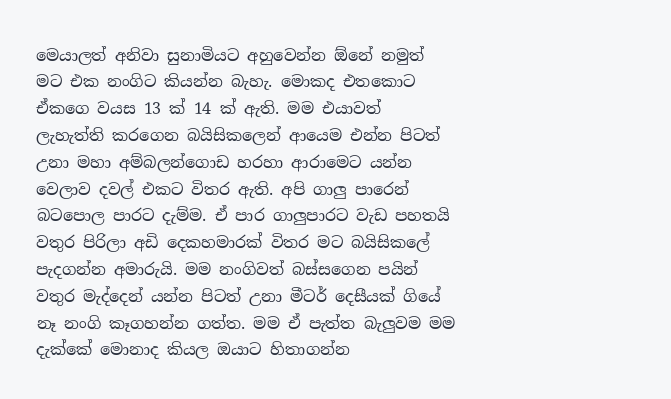මෙයාලත් අනිවා සුනාමියට අහුවෙන්න ඕනේ නමුත් මට එක නංගිට කියන්න බැහැ. මොකද එතකොට ඒකගෙ වයස 13 ක් 14 ක් ඇති. මම එයාවත් ලැහැත්ති කරගෙන බයිසිකලෙන් ආයෙම එන්න පිටත් උනා මහා අම්බලන්ගොඩ හරහා ආරාමෙට යන්න වෙලාව දවල් එකට විතර ඇති. අපි ගාලු පාරෙන් බටපොල පාරට දැම්ම. ඒ පාර ගාලුපාරට වැඩ පහතයි වතුර පිරිලා අඩි දෙකහමාරක් විතර මට බයිසිකලේ පැදගන්න අමාරුයි. මම නංගිවත් බස්සගෙන පයින් වතුර මැද්දෙන් යන්න පිටත් උනා මීටර් දෙසීයක් ගියේ නෑ නංගි කෑගහන්න ගත්ත. මම ඒ පැත්ත බැලුවම මම දැක්කේ මොනාද කියල ඔයාට හිතාගන්න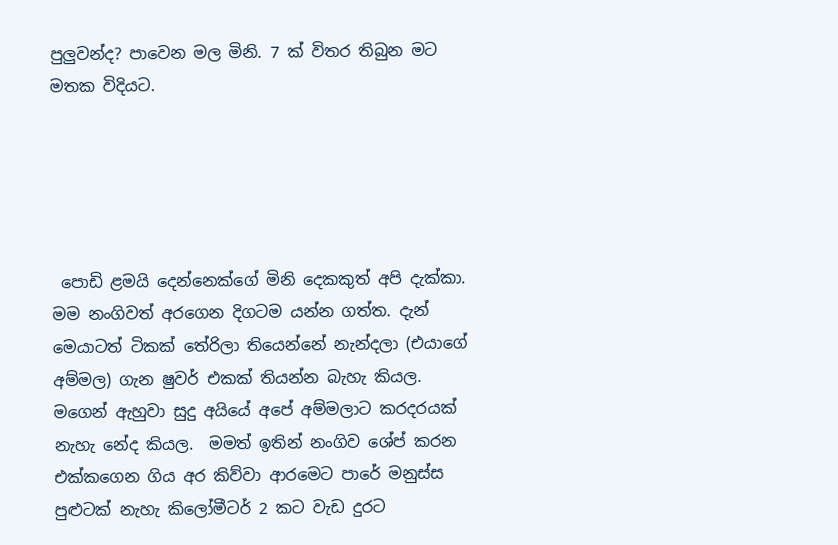පුලුවන්ද? පාවෙන මල මිනි. 7 ක් විතර තිබුන මට මතක විදියට.





 පොඩි ළමයි දෙන්නෙක්ගේ මිනි දෙකකුත් අපි දැක්කා. මම නංගිවත් අරගෙන දිගටම යන්න ගත්ත. දැන් මෙයාටත් ටිකක් තේරිලා තියෙන්නේ නැන්දලා (එයාගේ අම්මල) ගැන ෂුවර් එකක් තියන්න බැහැ කියල. මගෙන් ඇහුවා සුදු අයියේ අපේ අම්මලාට කරදරයක් නැහැ නේද කියල.  මමත් ඉතින් නංගිව ශේප් කරන එක්කගෙන ගිය අර කිව්වා ආරමෙට පාරේ මනුස්ස පුළුටක් නැහැ කිලෝමීටර් 2 කට වැඩ දුරට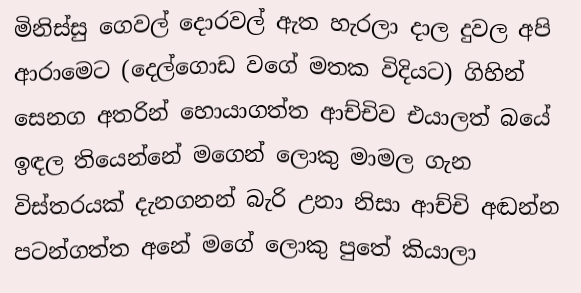මිනිස්සු ගෙවල් දොරවල් ඇත හැරලා දාල දුවල අපි ආරාමෙට (දෙල්ගොඩ වගේ මතක විදියට) ගිහින් සෙනග අතරින් හොයාගත්ත ආච්චිව එයාලත් බයේ ඉඳල තියෙන්නේ මගෙන් ලොකු මාමල ගැන විස්තරයක් දැනගනන් බැරි උනා නිසා ආච්චි අඬන්න පටන්ගත්ත අනේ මගේ ලොකු පුතේ කියාලා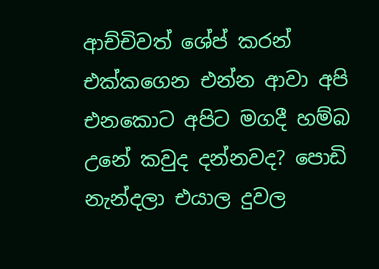ආච්චිවත් ශේප් කරන් එක්කගෙන එන්න ආවා අපි එනකොට අපිට මගදී හම්බ උනේ කවුද දන්නවද? පොඩි නැන්දලා එයාල දුවල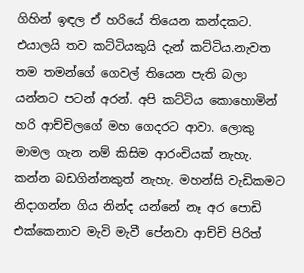ගිහින් ඉඳල ඒ හරියේ තියෙන කන්දකට. එයාලයි තව කට්ටියකුයි දැන් කට්ටිය.නැවත තම තමන්ගේ ගෙවල් තියෙන පැති බලා යන්නට පටන් අරන්. අපි කට්ටිය කොහොමින් හරි ආච්චිලගේ මහ ගෙදරට ආවා. ලොකු මාමල ගැන නම් කිසිම ආරංචියක් නැහැ. කන්න බඩගින්නකුත් නැහැ. මහන්සි වැඩිකමට නිදාගන්න ගිය නින්ද යන්නේ නෑ අර පොඩි එක්කෙනාව මැවි මැවී පේනවා ආච්චි පිරිත්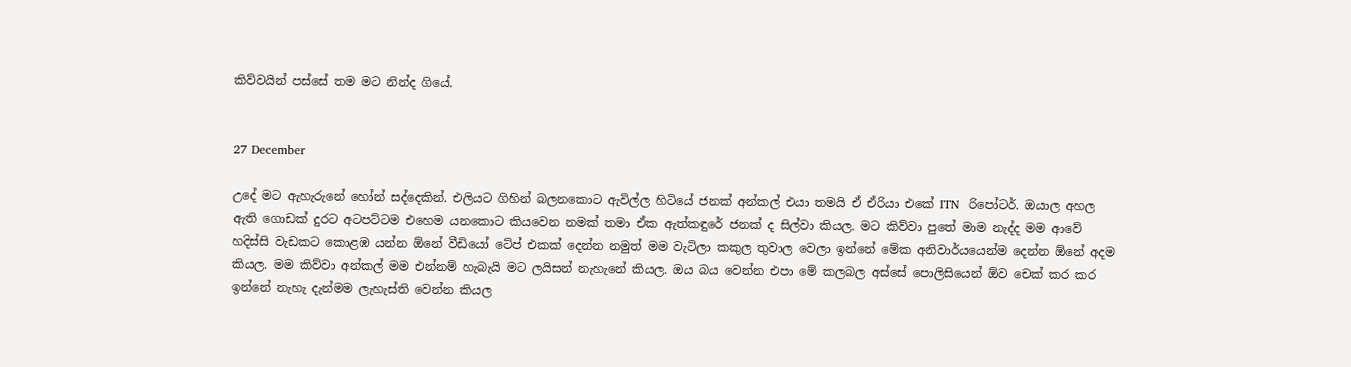කිව්වයින් පස්සේ තම මට නින්ද ගියේ.


27 December

උදේ මට ඇහැරුනේ හෝන් සද්දෙකින්. එලියට ගිහින් බලනකොට ඇවිල්ල හිටියේ ජනක් අන්කල් එයා තමයි ඒ ඒරියා එකේ ITN  රිපෝටර්. ඔයාල අහල ඇති ගොඩක් දුරට අටපට්ටම එහෙම යනකොට කියවෙන නමක් තමා ඒක ඇත්කඳුරේ ජනක් ද සිල්වා කියල. මට කිව්වා පුතේ මාම නැද්ද මම ආවේ හදිස්සි වැඩකට කොළඹ යන්න ඕනේ වීඩියෝ ටේප් එකක් දෙන්න නමුත් මම වැටිලා කකුල තුවාල වෙලා ඉන්නේ මේක අනිවාර්යයෙන්ම දෙන්න ඕනේ අදම කියල. මම කිව්වා අන්කල් මම එන්නම් හැබැයි මට ලයිසන් නැහැනේ කියල. ඔය බය වෙන්න එපා මේ කලබල අස්සේ පොලිසියෙන් ඕව චෙක් කර කර ඉන්නේ නැහැ දැන්මම ලැහැස්ති වෙන්න කියල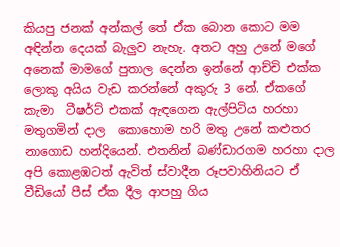කියපු ජනක් අන්කල් තේ ඒක බොන කොට මම අඳින්න දෙයක් බැලුව නැහැ. අතට අහු උනේ මගේ අනෙක් මාමගේ පුතාල දෙන්න ඉන්නේ ආච්චි එක්ක ලොකු අයිය වැඩ කරන්නේ අකුරු 3 නේ. ඒකගේ කැමා  ටීෂර්ට් එකක් ඇඳගෙන ඇල්පිටිය හරහා මතුගමින් දාල  කොහොම හරි මතු උනේ කළුතර නාගොඩ හන්දියෙන්. එතනින් බණ්ඩාරගම හරහා දාල අපි කොළඹටත් ඇවිත් ස්වාදීන රූපවාහිනියට ඒ වීඩියෝ පීස් ඒක දීල ආපහු ගිය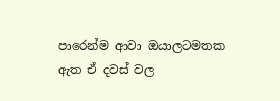පාරෙන්ම ආවා ඔයාලටමතක ඇත ඒ දවස් වල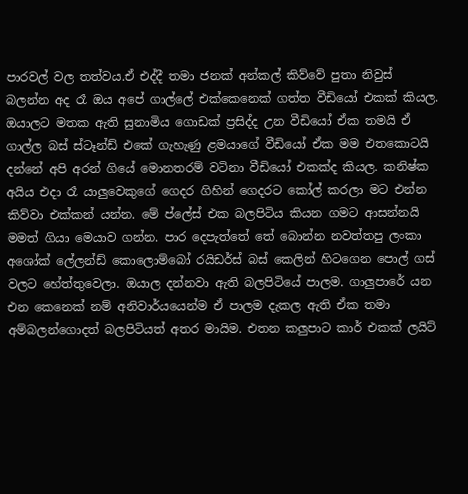පාරවල් වල තත්වය.ඒ එද්දී තමා ජනක් අන්කල් කිව්වේ පුතා නිවුස් බලන්න අද රෑ ඔය අපේ ගාල්ලේ එක්කෙනෙක් ගත්ත වීඩියෝ එකක් කියල. ඔයාලට මතක ඇති සුනාමිය ගොඩක් ප්‍රසිද්ද උන වීඩියෝ ඒක තමයි ඒ ගාල්ල බස් ස්ටෑන්ඩ් එකේ ගැහැණු ළමයාගේ වීඩියෝ ඒක මම එතකොටයි දන්නේ අපි අරන් ගියේ මොනතරම් වටිනා වීඩියෝ එකක්ද කියල. කනිෂ්ක අයිය එදා රෑ යාලුවෙකුගේ ගෙදර ගිහින් ගෙදරට කෝල් කරලා මට එන්න කිව්වා එක්කන් යන්න. මේ ප්ලේස් එක බලපිටිය කියන ගමට ආසන්නයි මමත් ගියා මෙයාව ගන්න. පාර දෙපැත්තේ තේ බොන්න නවත්තපු ලංකා අශෝක් ලේලන්ඩ් කොලොම්බෝ රයිඩර්ස් බස් කෙලින් හිටගෙන පොල් ගස් වලට හේත්තුවෙලා. ඔයාල දන්නවා ඇති බලපිටියේ පාලම. ගාලුපාරේ යන එන කෙනෙක් නම් අනිවාර්යයෙන්ම ඒ පාලම දැකල ඇති ඒක තමා අම්බලන්ගොදත් බලපිටියත් අතර මායිම. එතන කලුපාට කාර් එකක් ලයිට්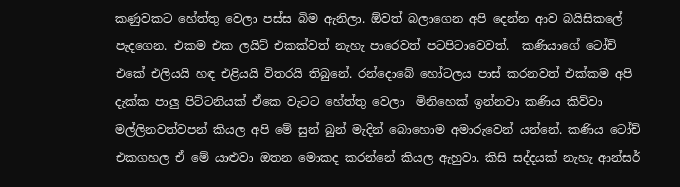කණුවකට හේත්තු වෙලා පස්ස බිම ඇනිලා. ඕවත් බලාගෙන අපි දෙන්න ආව බයිසිකලේ පැදගෙන. එකම එක ලයිට් එකක්වත් නැහැ පාරෙවත් පටපිටාවෙවත්.  කණියාගේ ටෝච් එකේ එලියයි හඳ එළියයි විතරයි තිබුනේ. රන්දොබේ හෝටලය පාස් කරනවත් එක්කම අපි දැක්ක පාලු පිට්ටනියක් ඒකෙ වැටට හේත්තු වෙලා  මිනිහෙක් ඉන්නවා කණිය කිව්වා මල්ලිනවත්වපන් කියල අපි මේ සුන් බුන් මැදින් බොහොම අමාරුවෙන් යන්නේ. කණිය ටෝච් එකගහල ඒ මේ යාළුවා ඔතන මොකද කරන්නේ කියල ඇහුවා. කිසි සද්දයක් නැහැ ආන්සර්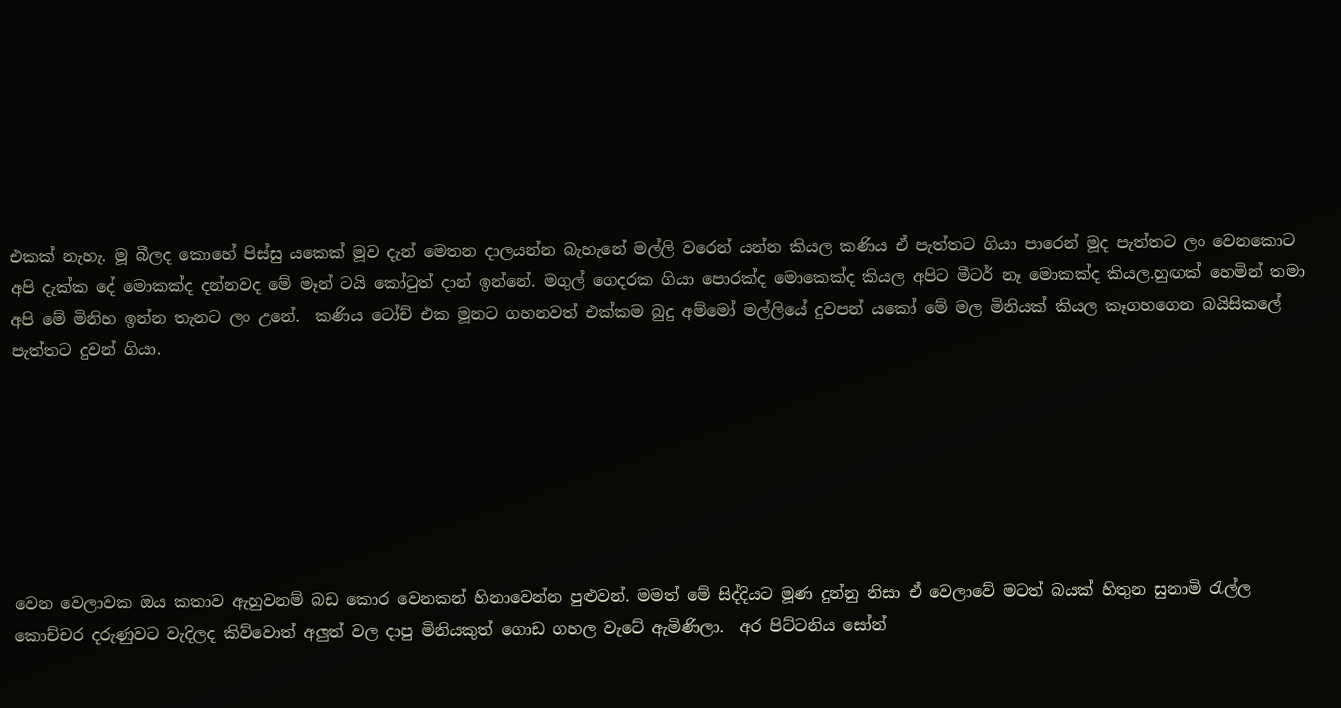එකක් නැහැ. මූ බීලද කොහේ පිස්සු යකෙක් මූව දැන් මෙතන දාලයන්න බැහැනේ මල්ලි වරෙන් යන්න කියල කණිය ඒ පැත්තට ගියා පාරෙන් මූද පැත්තට ලං වෙනකොට අපි දැක්ක දේ මොකක්ද දන්නවද මේ මෑන් ටයි කෝටුත් දාන් ඉන්නේ. මගුල් ගෙදරක ගියා පොරක්ද මොකෙක්ද කියල අපිට මීටර් නෑ මොකක්ද කියල.හුඟක් හෙමින් තමා අපි මේ මිනිහ ඉන්න තැනට ලං උනේ.  කණිය ටෝච් එක මූනට ගහනවත් එක්කම බුදු අම්මෝ මල්ලියේ දුවපන් යකෝ මේ මල මිනියක් කියල කෑගහගෙන බයිසිකලේ පැත්තට දුවන් ගියා.







වෙන වෙලාවක ඔය කතාව ඇහුවනම් බඩ කොර වෙනකන් හිනාවෙන්න පුළුවන්. මමත් මේ සිද්දියට මූණ දුන්නු නිසා ඒ වෙලාවේ මටත් බයක් හිතුන සුනාමි රැල්ල කොච්චර දරුණුවට වැදිලද කිව්වොත් අලුත් වල දාපු මිනියකුත් ගොඩ ගහල වැටේ ඇමිණිලා.  අර පිට්ටනිය සෝන්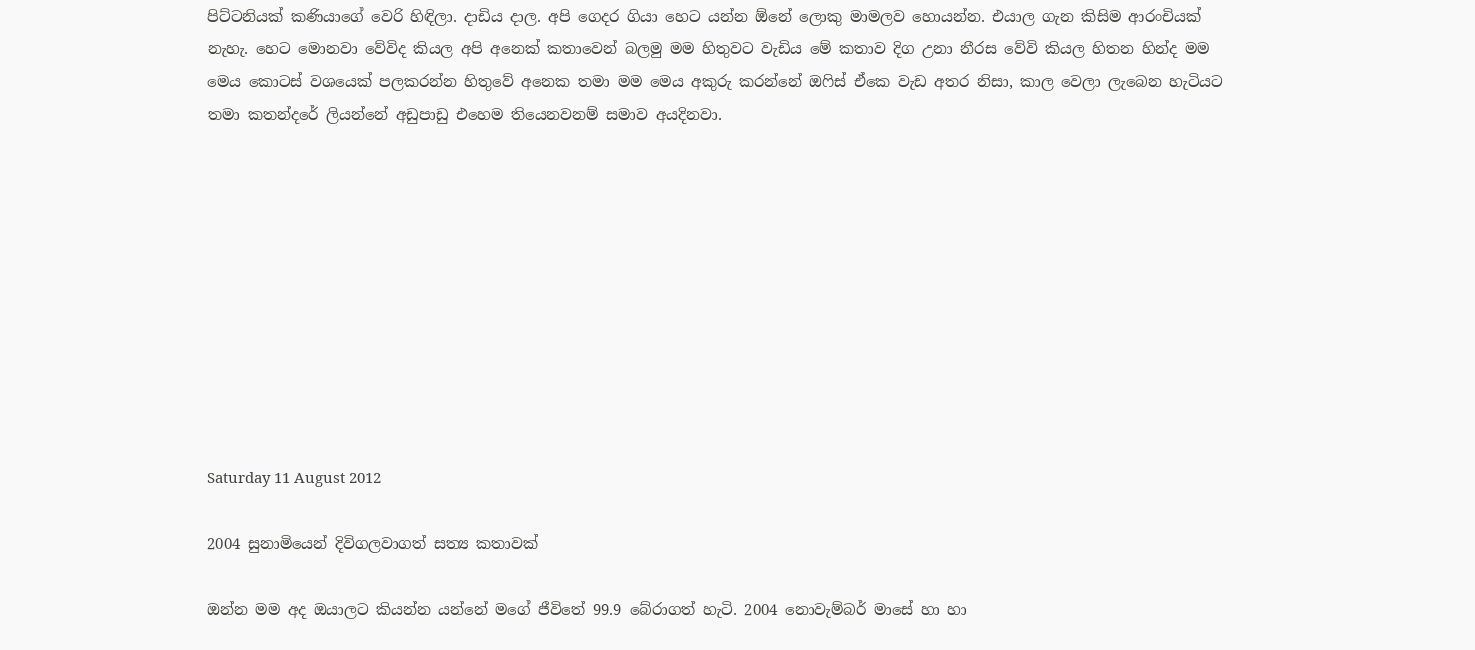පිට්ටනියක් කණියාගේ වෙරි හිඳිලා. දාඩිය දාල. අපි ගෙදර ගියා හෙට යන්න ඕනේ ලොකු මාමලව හොයන්න. එයාල ගැන කිසිම ආරංචියක් නැහැ. හෙට මොනවා වේවිද කියල අපි අනෙක් කතාවෙන් බලමු මම හිතුවට වැඩිය මේ කතාව දිග උනා නීරස වේවි කියල හිතන හින්ද මම මෙය කොටස් වශයෙක් පලකරන්න හිතුවේ අනෙක තමා මම මෙය අකුරු කරන්නේ ඔෆිස් ඒකෙ වැඩ අතර නිසා, කාල වෙලා ලැබෙන හැටියට තමා කතන්දරේ ලියන්නේ අඩුපාඩු එහෙම තියෙනවනම් සමාව අයදිනවා.










Saturday 11 August 2012

2004 සුනාමියෙන් දිවිගලවාගත් සත්‍ය කතාවක්

ඔන්න මම අද ඔයාලට කියන්න යන්නේ මගේ ජීවිතේ 99.9 බේරාගත් හැටි. 2004 නොවැම්බර් මාසේ හා හා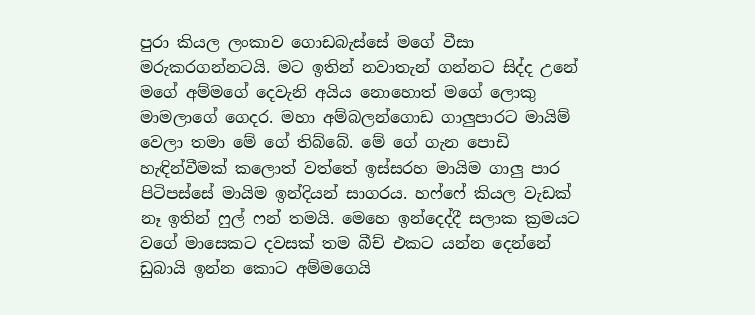පුරා කියල ලංකාව ගොඩබැස්සේ මගේ වීසා මරුකරගන්නටයි. මට ඉතින් නවාතැන් ගන්නට සිද්ද උනේ මගේ අම්මගේ දෙවැනි අයිය නොහොත් මගේ ලොකු මාමලාගේ ගෙදර. මහා අම්බලන්ගොඩ ගාලුපාරට මායිම්
වෙලා තමා මේ ගේ තිබ්බේ. මේ ගේ ගැන පොඩි හැඳින්වීමක් කලොත් වත්තේ ඉස්සරහ මායිම ගාලු පාර පිටිපස්සේ මායිම ඉන්දියන් සාගරය. හෆ්ෆේ කියල වැඩක් නෑ ඉතින් ෆුල් ෆන් තමයි. මෙහෙ ඉන්දෙද්දී සලාක ක්‍රමයට වගේ මාසෙකට දවසක් තම බීච් එකට යන්න දෙන්නේ ඩුබායි ඉන්න කොට අම්මගෙයි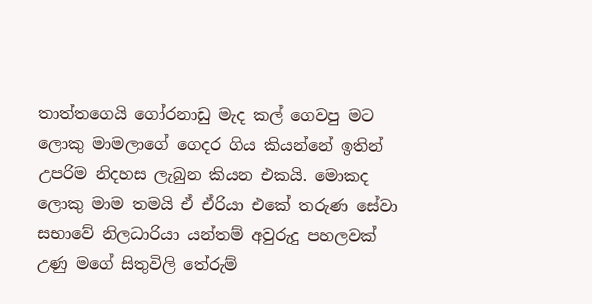තාත්තගෙයි ගෝරනාඩු මැද කල් ගෙවපු මට ලොකු මාමලාගේ ගෙදර ගිය කියන්නේ ඉතින් උපරිම නිදහස ලැබුන කියන එකයි. මොකද ලොකු මාම තමයි ඒ ඒරියා එකේ තරුණ සේවා සභාවේ නිලධාරියා යන්තම් අවුරුදු පහලවක් උණු මගේ සිතුවිලි තේරුම්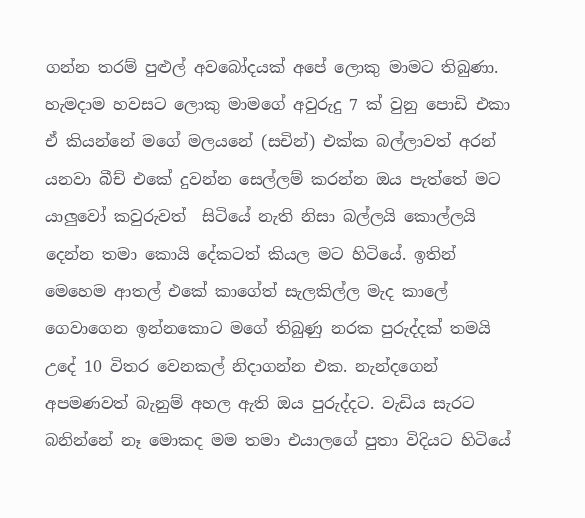ගන්න තරම් පුළුල් අවබෝදයක් අපේ ලොකු මාමට තිබුණා. හැමදාම හවසට ලොකු මාමගේ අවුරුදු 7 ක් වුනු පොඩි එකා ඒ කියන්නේ මගේ මලයනේ (සචින්) එක්ක බල්ලාවත් අරන් යනවා බීච් එකේ දුවන්න සෙල්ලම් කරන්න ඔය පැත්තේ මට යාලුවෝ කවුරුවත්  සිටියේ නැති නිසා බල්ලයි කොල්ලයි දෙන්න තමා කොයි දේකටත් කියල මට හිටියේ. ඉතින් මෙහෙම ආතල් එකේ කාගේත් සැලකිල්ල මැද කාලේ ගෙවාගෙන ඉන්නකොට මගේ තිබුණු නරක පුරුද්දක් තමයි උදේ 10 විතර වෙනකල් නිදාගන්න එක. නැන්දගෙන් අපමණවත් බැනුම් අහල ඇති ඔය පුරුද්දට. වැඩිය සැරට බනින්නේ නෑ මොකද මම තමා එයාලගේ පුතා විදියට හිටියේ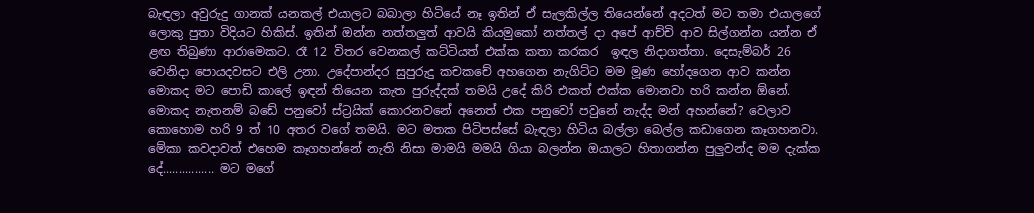බැඳලා අවුරුදු ගානක් යනකල් එයාලට බබාලා හිටියේ නෑ ඉතින් ඒ සැලකිල්ල තියෙන්නේ අදටත් මට තමා එයාලගේ ලොකු පුතා විදියට හිකිස්. ඉතින් ඔන්න නත්තලුත් ආවයි කියමුකෝ නත්තල් දා අපේ ආච්චි ආව සිල්ගන්න යන්න ඒ ළඟ තිබුණා ආරාමෙකට. රෑ 12 විතර වෙනකල් කට්ටියත් එක්ක කතා කරකර  ඉඳල නිදාගත්තා. දෙසැම්බර් 26 වෙනිදා පොයදවසට එලි උනා. උදේපාන්දර සුපුරුදු කචකචේ අහගෙන නැගිට්ට මම මූණ හෝදගෙන ආව කන්න මොකද මට පොඩි කාලේ ඉඳන් තියෙන කැත පුරුද්දක් තමයි උදේ කිරි එකත් එක්ක මොනවා හරි කන්න ඕනේ. මොකද නැතනම් බඩේ පනුවෝ ස්ට්‍රයික් කොරනවනේ අනෙත් එක පනුවෝ පවුනේ නැද්ද මන් අහන්නේ? වෙලාව කොහොම හරි 9 ත් 10 අතර වගේ තමයි. මට මතක පිටිපස්සේ බැඳලා හිටිය බල්ලා බෙල්ල කඩාගෙන කෑගහනවා. මේකා කවදාවත් එහෙම කෑගහන්නේ නැති නිසා මාමයි මමයි ගියා බලන්න ඔයාලට හිතාගන්න පුලුවන්ද මම දැක්ක දේ................ මට මගේ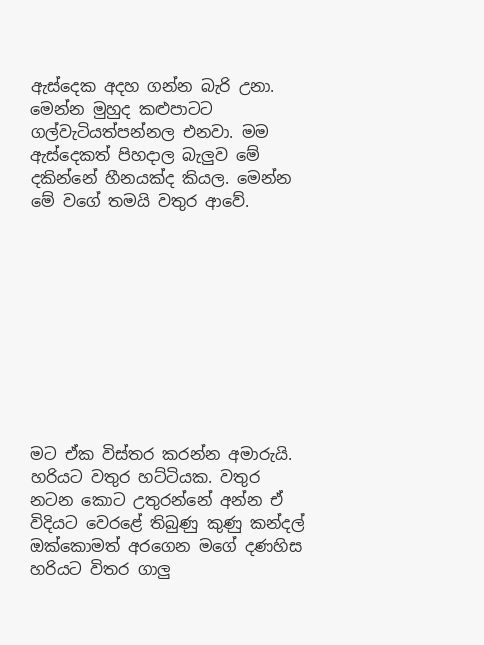ඇස්දෙක අදහ ගන්න බැරි උනා. මෙන්න මුහුද කළුපාටට ගල්වැටියත්පන්නල එනවා. මම ඇස්දෙකත් පිහදාල බැලුව මේ දකින්නේ හීනයක්ද කියල. මෙන්න මේ වගේ තමයි වතුර ආවේ.










මට ඒක විස්තර කරන්න අමාරුයි. හරියට වතුර හට්ටියක. වතුර නටන කොට උතුරන්නේ අන්න ඒ විදියට වෙරළේ තිබුණු කුණු කන්දල් ඔක්කොමත් අරගෙන මගේ දණහිස හරියට විතර ගාලු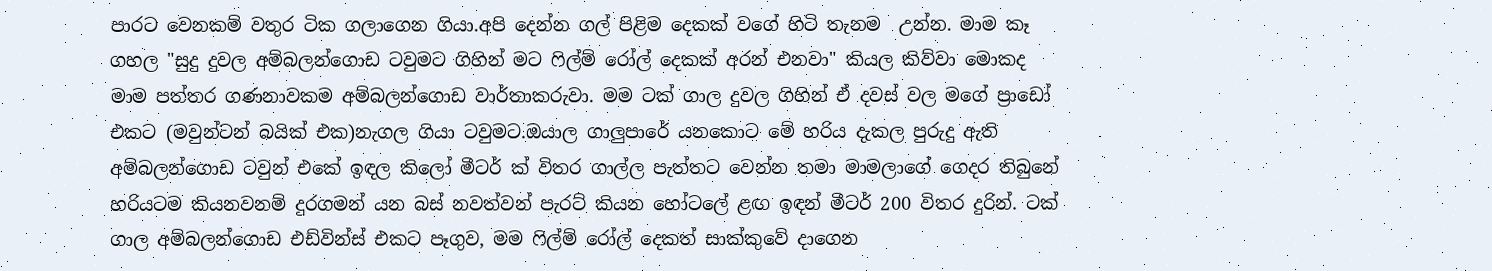පාරට වෙනකම් වතුර ටික ගලාගෙන ගියා.අපි දෙන්න ගල් පිළිම දෙකක් වගේ හිටි තැනම  උන්න. මාම කෑ ගහල "සුදු දුවල අම්බලන්ගොඩ ටවුමට ගිහින් මට ෆිල්ම් රෝල් දෙකක් අරන් එනවා" කියල කිව්වා මොකද මාම පත්තර ගණනාවකම අම්බලන්ගොඩ වාර්තාකරුවා. මම ටක් ගාල දුවල ගිහින් ඒ දවස් වල මගේ ප්‍රාඩෝ එකට (මවුන්ටන් බයික් එක)නැගල ගියා ටවුමට.ඔයාල ගාලුපාරේ යනකොට මේ හරිය දැකල පුරුදු ඇති අම්බලන්ගොඩ ටවුන් එකේ ඉඳල කිලෝ මීටර් ක් විතර ගාල්ල පැත්තට වෙන්න තමා මාමලාගේ ගෙදර තිබුනේ හරියටම කියනවනම් දුරගමන් යන බස් නවත්වන් පැරට් කියන හෝටලේ ළඟ ඉඳන් මීටර් 200 විතර දුරින්. ටක් ගාල අම්බලන්ගොඩ එඩ්වින්ස් එකට පෑගුව, මම ෆිල්ම් රෝල් දෙකත් සාක්කුවේ දාගෙන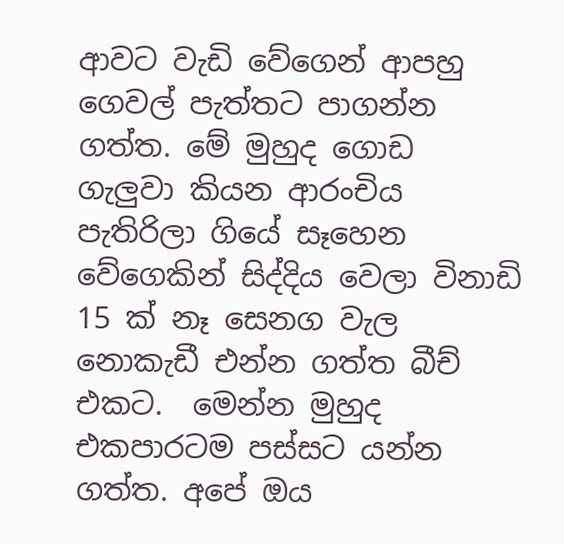ආවට වැඩි වේගෙන් ආපහු ගෙවල් පැත්තට පාගන්න ගත්ත. මේ මුහුද ගොඩ ගැලුවා කියන ආරංචිය පැතිරිලා ගියේ සෑහෙන වේගෙකින් සිද්දිය වෙලා විනාඩි 15 ක් නෑ සෙනග වැල නොකැඩී එන්න ගත්ත බීච් එකට.  මෙන්න මුහුද එකපාරටම පස්සට යන්න ගත්ත. අපේ ඔය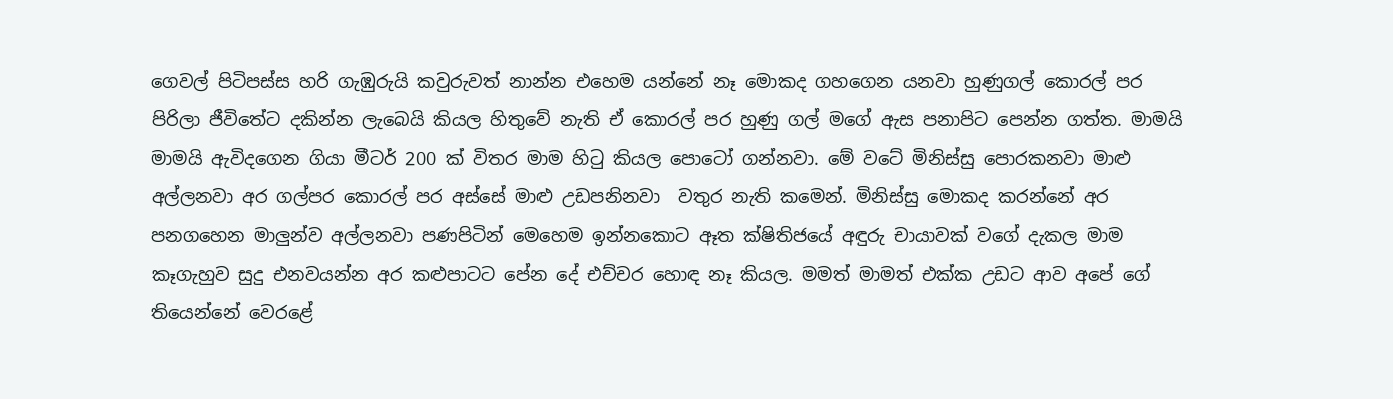ගෙවල් පිටිපස්ස හරි ගැඹුරුයි කවුරුවත් නාන්න එහෙම යන්නේ නෑ මොකද ගහගෙන යනවා හුණුගල් කොරල් පර පිරිලා ජීවිතේට දකින්න ලැබෙයි කියල හිතුවේ නැති ඒ කොරල් පර හුණු ගල් මගේ ඇස පනාපිට පෙන්න ගත්ත. මාමයි මාමයි ඇවිදගෙන ගියා මීටර් 200 ක් විතර මාම හිටු කියල පොටෝ ගන්නවා. මේ වටේ මිනිස්සු පොරකනවා මාළු අල්ලනවා අර ගල්පර කොරල් පර අස්සේ මාළු උඩපනිනවා  වතුර නැති කමෙන්. මිනිස්සු මොකද කරන්නේ අර පනගහෙන මාලුන්ව අල්ලනවා පණපිටින් මෙහෙම ඉන්නකොට ඈත ක්ෂිතිජයේ අඳුරු චායාවක් වගේ දැකල මාම කෑගැහුව සුදු එනවයන්න අර කළුපාටට පේන දේ එච්චර හොඳ නෑ කියල. මමත් මාමත් එක්ක උඩට ආව අපේ ගේ තියෙන්නේ වෙරළේ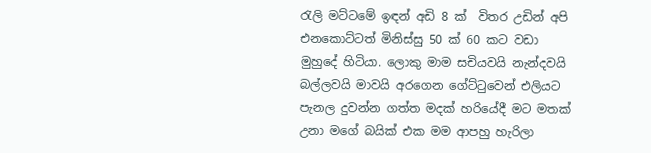රැලි මට්ටමේ ඉඳන් අඩි 8 ක්  විතර උඩින් අපි එනකොට්ටත් මිනිස්සු 50 ක් 60 කට වඩා මුහුදේ හිටියා. ලොකු මාම සචියවයි නැන්දවයි බල්ලවයි මාවයි අරගෙන ගේට්ටුවෙන් එලියට පැනල දුවන්න ගත්ත මදක් හරියේදී මට මතක් උනා මගේ බයික් එක මම ආපහු හැරිලා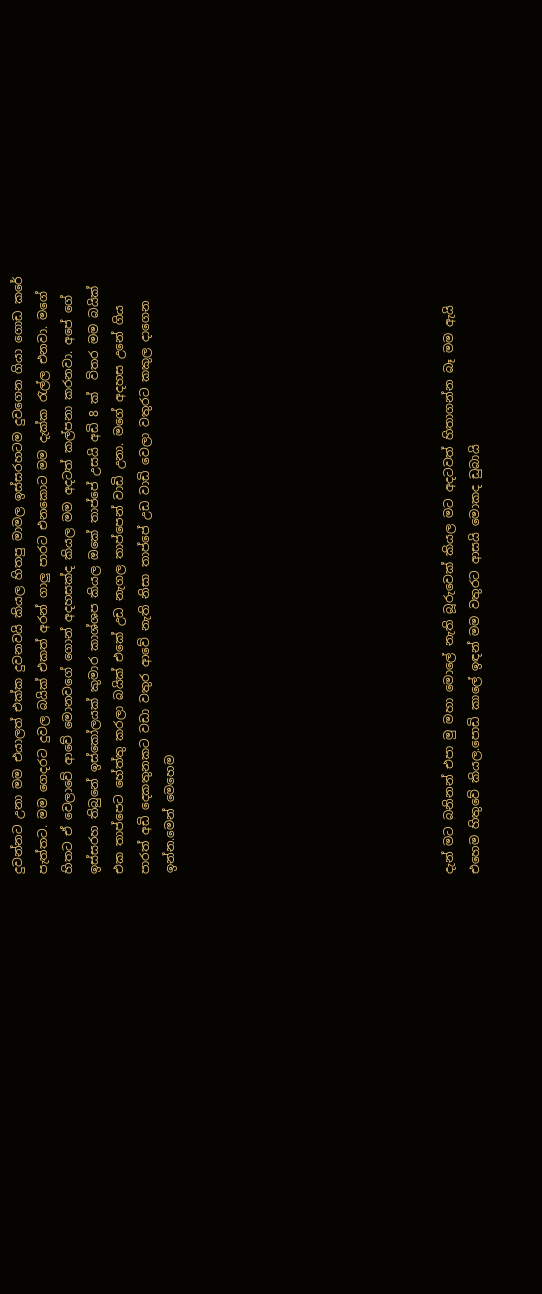දුවන්නට උනා මම එයාලත් එක්ක දුවනවයි කියල හිතපු මාමල ඉස්සරහටම දුවගෙන ගියා ගොඩ කරේ පැත්තට. මම ගෙදරට දුවල බයික් එකත් අරන් ගාලු පාරට එනකොට මම දැක්ක රැල්ල එනවා. මගේ හිතට ඒ වෙලාවේ ආවේ මොනවගේ ගොන් අදහසක්ද කියල මම අදටත් කල්පනා කරනවා. අපේ ගේ ඉස්සරහ තිබුනේ ඉස්කෝලයක් කුමාර කාශ්ශප කියල ඔකේ තාප්පේ උසයි අඩි 8 ක්  විතර මම බයික් එක තාප්පෙට හේත්තු කරලා බයික් එකේ උඩ නැගල තාප්පෙන් වාඩි උනා. මගේ අදහස උනේ ගිය පාරත් අඩි දෙකතුනකට වඩා වතුර ආවේ නැති නිසා තාප්පේ උඩ වාඩි වෙලා වතුරට කකුල දාගෙන ඉන්න.මෙන් මෙහෙම










දැන් මට බනිනන් එපා මු මහා මොලේ නැති බූරුවෙක් කියල මට අදටවත් හිතාගන්න බෑ මම ඇයි එහෙම හිතුවේ කියල.පොඩි කාලේ ඉඳන් මම වතුරට ආසයි මොකද ඩුබායි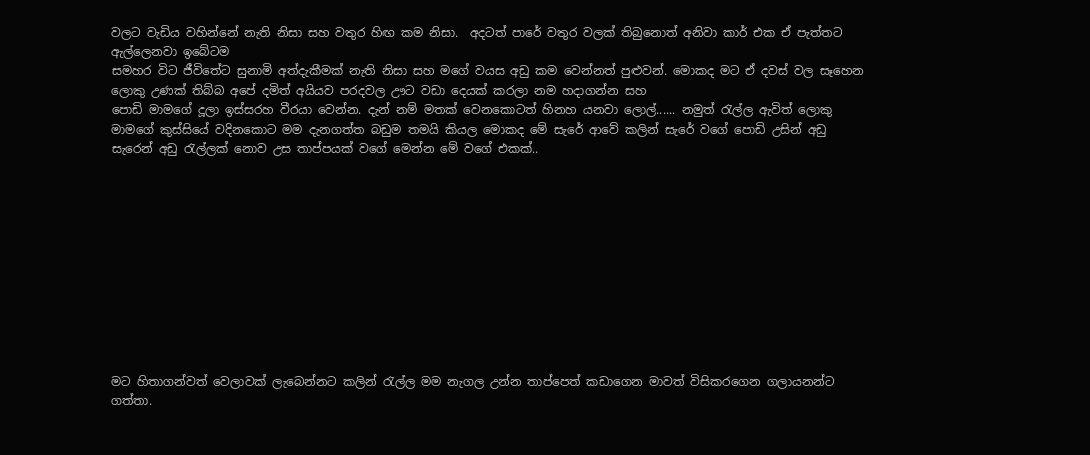වලට වැඩිය වහින්නේ නැති නිසා සහ වතුර හිඟ කම නිසා.  අදටත් පාරේ වතුර වලක් තිබුනොත් අනිවා කාර් එක ඒ පැත්තට ඇල්ලෙනවා ඉබේටම
සමහර විට ජීවිතේට සුනාමි අත්දැකීමක් නැති නිසා සහ මගේ වයස අඩු කම වෙන්නත් පුළුවන්. මොකද මට ඒ දවස් වල සෑහෙන ලොකු උණක් තිබ්බ අපේ දමිත් අයියව පරදවල ඌට වඩා දෙයක් කරලා නම හදාගන්න සහ
පොඩි මාමගේ දූලා ඉස්සරහ වීරයා වෙන්න. දැන් නම් මතක් වෙනකොටත් හිනහ යනවා ලොල්...... නමුත් රැල්ල ඇවිත් ලොකු මාමගේ කුස්සියේ වදිනකොට මම දැනගත්ත බඩුම තමයි කියල මොකද මේ සැරේ ආවේ කලින් සැරේ වගේ පොඩි උසින් අඩු සැරෙන් අඩු රැල්ලක් නොව උස තාප්පයක් වගේ මෙන්න මේ වගේ එකක්..











මට හිතාගන්වත් වෙලාවක් ලැබෙන්නට කලින් රැල්ල මම නැගල උන්න තාප්පෙත් කඩාගෙන මාවත් විසිකරගෙන ගලායනන්ට ගත්තා.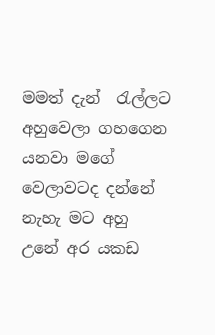මමත් දැන්  රැල්ලට අහුවෙලා ගහගෙන යනවා මගේ වෙලාවටද දන්නේ නැහැ මට අහු උනේ අර යකඩ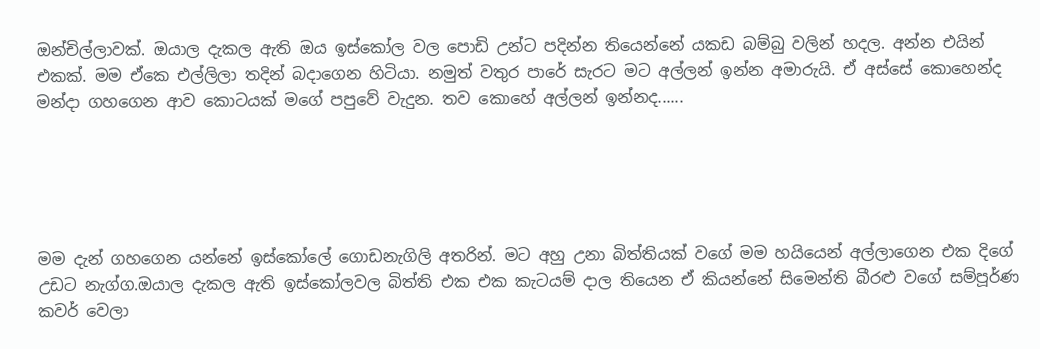ඔන්චිල්ලාවක්. ඔයාල දැකල ඇති ඔය ඉස්කෝල වල පොඩි උන්ට පදින්න තියෙන්නේ යකඩ බම්බු වලින් හදල. අන්න එයින් එකක්. මම ඒකෙ එල්ලිලා තදින් බදාගෙන හිටියා. නමුත් වතුර පාරේ සැරට මට අල්ලන් ඉන්න අමාරුයි. ඒ අස්සේ කොහෙන්ද මන්දා ගහගෙන ආව කොටයක් මගේ පපුවේ වැදුන. තව කොහේ අල්ලන් ඉන්නද......





මම දැන් ගහගෙන යන්නේ ඉස්කෝලේ ගොඩනැගිලි අතරින්. මට අහු උනා බිත්තියක් වගේ මම හයියෙන් අල්ලාගෙන එක දිගේ උඩට නැග්ග.ඔයාල දැකල ඇති ඉස්කෝලවල බිත්ති එක එක කැටයම් දාල තියෙන ඒ කියන්නේ සිමෙන්ති බීරළු වගේ සම්පූර්ණ කවර් වෙලා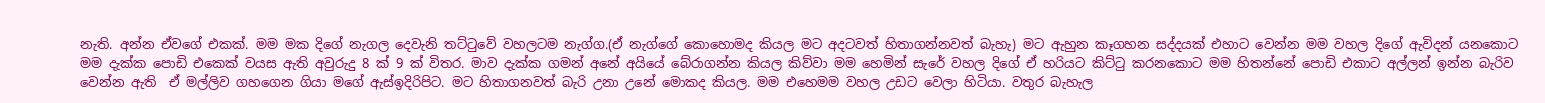නැති. අන්න ඒවගේ එකක්. මම මක දිගේ නැගල දෙවැනි තට්ටුවේ වහලටම නැග්ග.(ඒ නැග්ගේ කොහොමද කියල මට අදටවත් හිතාගන්නවත් බැහැ) මට ඇහුන කෑගහන සද්දයක් එහාට වෙන්න මම වහල දිගේ ඇවිදන් යනකොට මම දැක්ක පොඩි එකෙක් වයස ඇති අවුරුදු 8 ක් 9 ක් විතර. මාව දැක්ක ගමන් අනේ අයියේ බේරාගන්න කියල කිව්වා මම හෙමින් සැරේ වහල දිගේ ඒ හරියට කිට්ටු කරනකොට මම හිතන්නේ පොඩි එකාට අල්ලන් ඉන්න බැරිව වෙන්න ඇති  ඒ මල්ලිව ගහගෙන ගියා මගේ ඇස්ඉදිරිපිට. මට හිතාගනවත් බැරි උනා උනේ මොකද කියල. මම එහෙමම වහල උඩට වෙලා හිටියා. වතුර බැහැල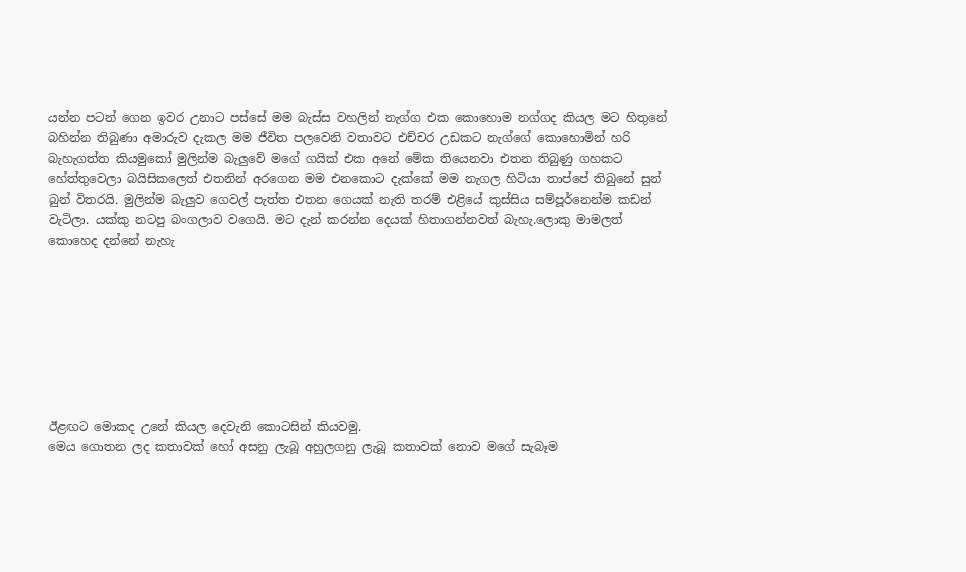යන්න පටන් ගෙන ඉවර උනාට පස්සේ මම බැස්ස වහලින් නැග්ග එක කොහොම නග්ගද කියල මට හිතුනේ බහින්න තිබුණා අමාරුව දැකල මම ජීවිත පලවෙනි වතාවට එච්චර උඩකට නැග්ගේ කොහොමින් හරි බැහැගත්ත කියමුකෝ මුලින්ම බැලුවේ මගේ ගයික් එක අනේ මේක තියෙනවා එතන තිබුණු ගහකට හේත්තුවෙලා බයිසිකලෙත් එතනින් අරගෙන මම එනකොට දැක්කේ මම නැගල හිටියා තාප්පේ තිබුනේ සුන් බුන් විතරයි. මුලින්ම බැලුව ගෙවල් පැත්ත එතන ගෙයක් නැති තරම් එළියේ කුස්සිය සම්පූර්නෙන්ම කඩන් වැටිලා. යක්කු නටපු බංගලාව වගෙයි. මට දැන් කරන්න දෙයක් හිතාගන්නවත් බැහැ.ලොකු මාමලත් කොහෙද දන්නේ නැහැ








ඊළඟට මොකද උනේ කියල දෙවැනි කොටසින් කියවමු.
මෙය ගොතන ලද කතාවක් හෝ අසනු ලැබූ අහුලගනු ලැබූ කතාවක් නොව මගේ සැබෑම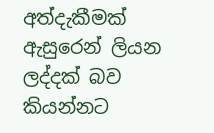අත්දැකීමක් ඇසුරෙන් ලියන ලද්දක් බව කියන්නට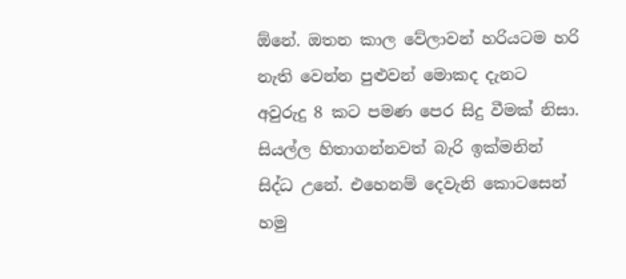ඕනේ. ඔතන කාල වේලාවන් හරියටම හරි නැති වෙන්න පුළුවන් මොකද දැනට අවුරුදු 8 කට පමණ පෙර සිදු වීමක් නිසා. සියල්ල හිතාගන්නවත් බැරි ඉක්මනින් සිද්ධ උනේ. එහෙනම් දෙවැනි කොටසෙන් හමු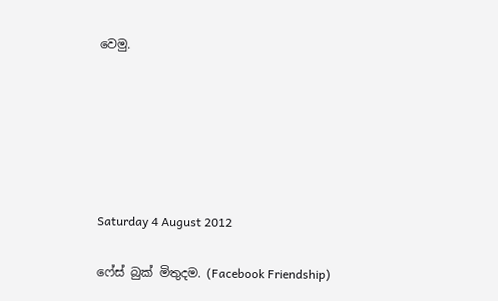වෙමු.






Saturday 4 August 2012

ෆේස් බුක් මිතුදම. (Facebook Friendship)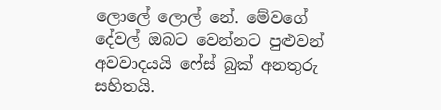ලොලේ ලොල් නේ. මේවගේ දේවල් ඔබට වෙන්නට පුළුවන් අවවාදයයි ෆේස් බුක් අනතුරු සහිතයි.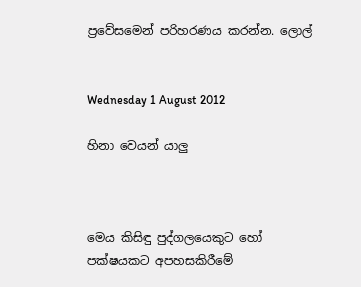ප්‍රවේසමෙන් පරිහරණය කරන්න. ලොල්


Wednesday 1 August 2012

හිනා වෙයන් යාලු



මෙය කිසිඳු පුද්ගලයෙකුට හෝ පක්ෂයකට අපහසකිරීමේ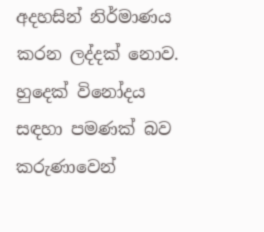අදහසින් නිර්මාණය කරන ලද්දක් නොව. හුදෙක් විනෝදය සඳහා පමණක් බව කරුණාවෙන්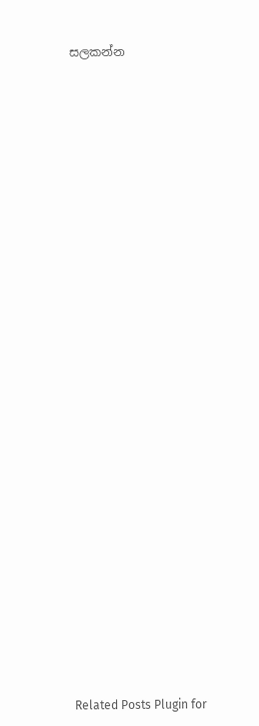සලකන්න





























Related Posts Plugin for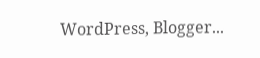WordPress, Blogger...